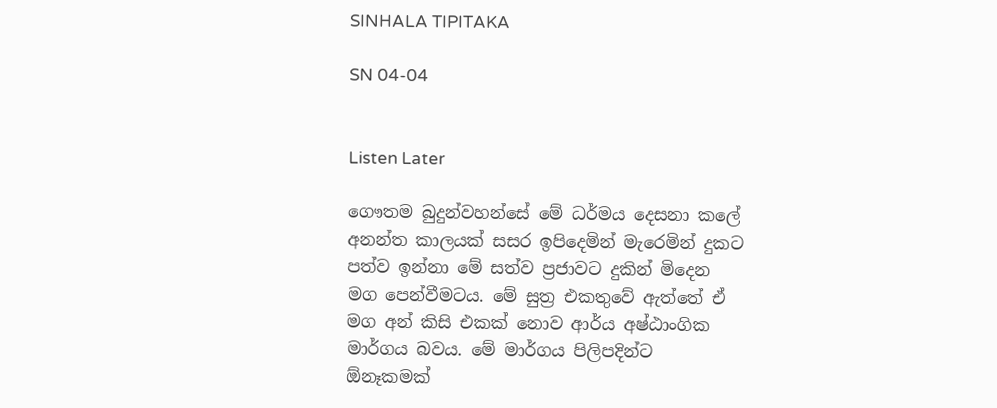SINHALA TIPITAKA

SN 04-04


Listen Later

ගෞතම බුදුන්වහන්සේ මේ ධර්මය දෙසනා කලේ අනන්ත කාලයක් සසර ඉපිදෙමින් මැරෙමින් දුකට පත්ව ඉන්නා මේ සත්ව ප්‍රජාවට දුකින් මිදෙන මග පෙන්වීමටය. මේ සුත්‍ර එකතුවේ ඇත්තේ ඒ මග අන් කිසි එකක් නොව ආර්ය අෂ්ඨාංගික මාර්ගය බවය. මේ මාර්ගය පිලිපදින්ට ඕනෑකමක්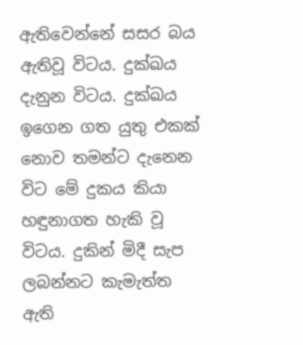ඇතිවෙන්නේ සසර බය ඇතිවූ විටය. දුක්ඛය දැනුන විටය. දුක්ඛය ඉගෙන ගත යුතු එකක් නොව තමන්ට දැනෙන විට මේ දුකය කියා හඳුනාගත හැකි වූ විටය. දුකින් මිදී සැප ලබන්නට කැමැත්ත ඇති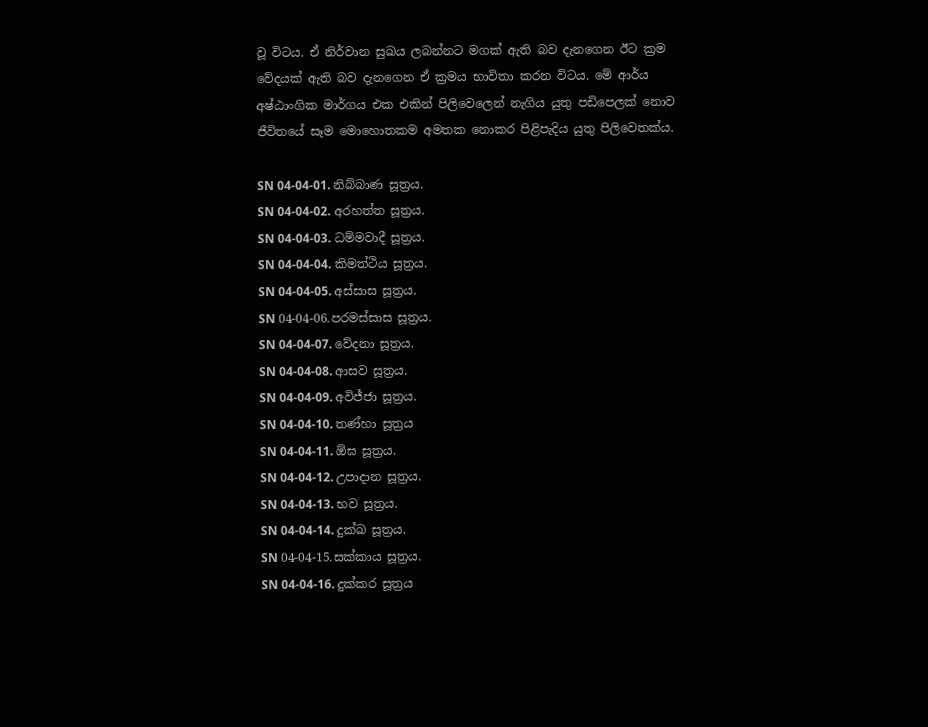වූ විටය. ඒ නිර්වාන සුඛය ලබන්නට මගක් ඇති බව දැනගෙන ඊට ක්‍රම වේදයක් ඇති බව දැනගෙන ඒ ක්‍රමය භාවිතා කරන විටය. මේ ආර්ය අෂ්ඨාංගික මාර්ගය එක එකින් පිලිවෙලෙන් නැගිය යුතු පඩිපෙලක් නොව ජීවිතයේ සෑම මොහොතකම අමතක නොකර පිළිපැදිය යුතු පිලිවෙතක්ය.

SN 04-04-01. නිබ්බාණ සූත්‍රය.
SN 04-04-02. අරහත්ත සූත්‍රය.
SN 04-04-03. ධම්මවාදී සූත්‍රය.
SN 04-04-04. කිමත්ථිය සූත්‍රය.
SN 04-04-05. අස්සාස සූත්‍රය.
SN 04-04-06.පරමස්සාස සූත්‍රය.
SN 04-04-07. වේදනා සූත්‍රය.
SN 04-04-08. ආසව සූත්‍රය.
SN 04-04-09. අවිජ්ජා සූත්‍රය.
SN 04-04-10. තණ්හා සූත්‍රය
SN 04-04-11. ඕඝ සූත්‍රය.
SN 04-04-12. උපාදාන සූත්‍රය.
SN 04-04-13. භව සූත්‍රය.
SN 04-04-14. දුක්ඛ සූත්‍රය.
SN 04-04-15.සක්කාය සූත්‍රය.
SN 04-04-16. දුක්කර සූත්‍රය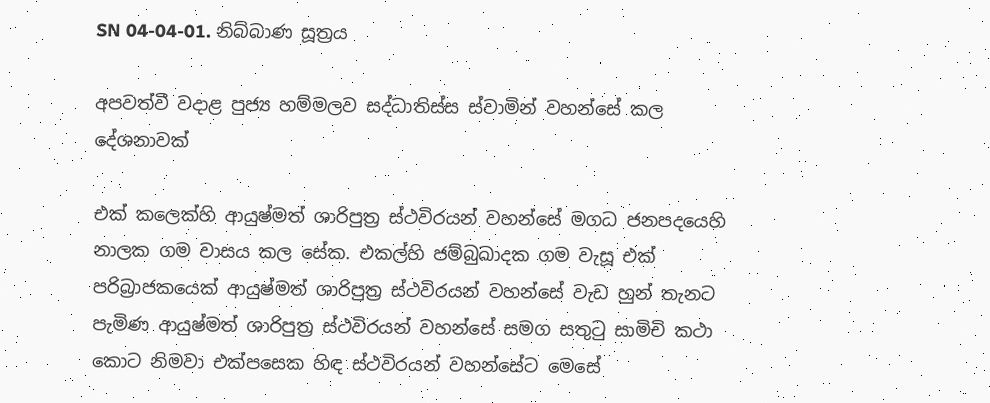SN 04-04-01. නිබ්බාණ සූත්‍රය

අපවත්වී වදාළ පුජ්‍ය හම්මලව සද්ධාතිස්ස ස්වාමින් වහන්සේ කල දේශනාවක්

එක් කලෙක්හි ආයුෂ්මත් ශාරිපුත්‍ර ස්ථවිරයන් වහන්සේ මගධ ජනපදයෙහි නාලක ගම වාසය කල සේක. එකල්හි ජම්බුඛාදක ගම වැසූ එක් පරිබ්‍රාජකයෙක් ආයුෂ්මත් ශාරිපුත්‍ර ස්ථවිරයන් වහන්සේ වැඩ හුන් තැනට පැමිණ ආයුෂ්මත් ශාරිපුත්‍ර ස්ථවිරයන් වහන්සේ සමග සතුටු සාමිචි කථා කොට නිමවා එක්පසෙක හිඳ ස්ථවිරයන් වහන්සේට මෙසේ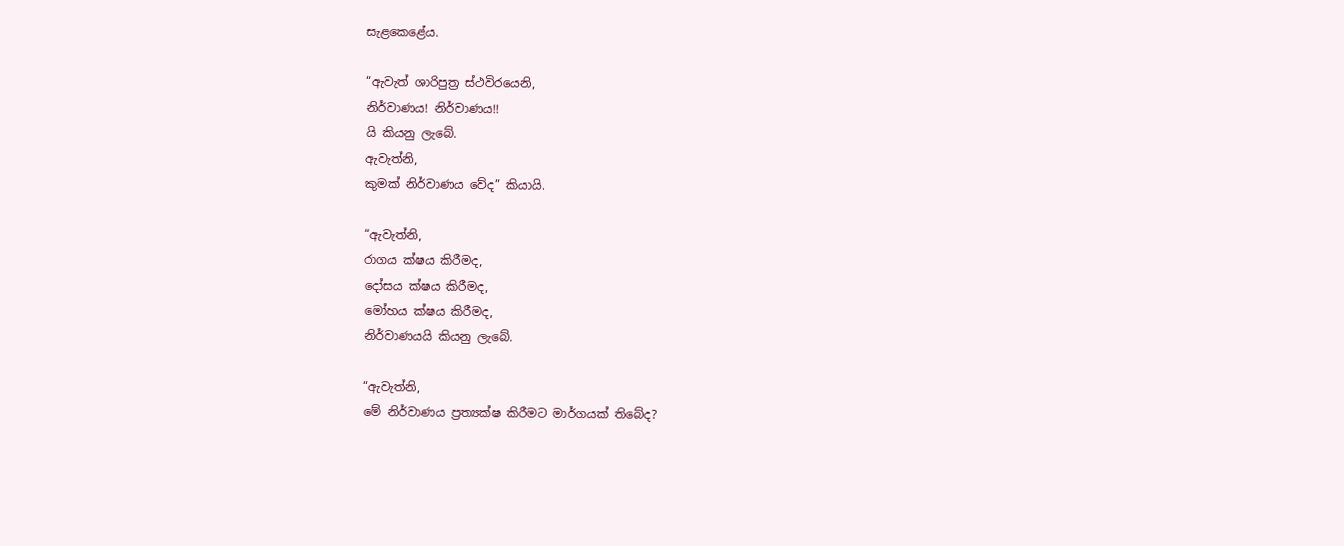සැළකෙළේය.

“ඇවැත් ශාරිපුත්‍ර ස්ථවිරයෙනි,
නිර්වාණය! නිර්වාණය!!
යි කියනු ලැබේ.
ඇවැත්නි,
කුමක් නිර්වාණය වේද” කියායි.

“ඇවැත්නි,
රාගය ක්ෂය කිරීමද,
දෝසය ක්ෂය කිරීමද,
මෝහය ක්ෂය කිරීමද,
නිර්වාණයයි කියනු ලැබේ.

“ඇවැත්නි,
මේ නිර්වාණය ප්‍රත්‍යක්ෂ කිරීමට මාර්ගයක් තිබේද?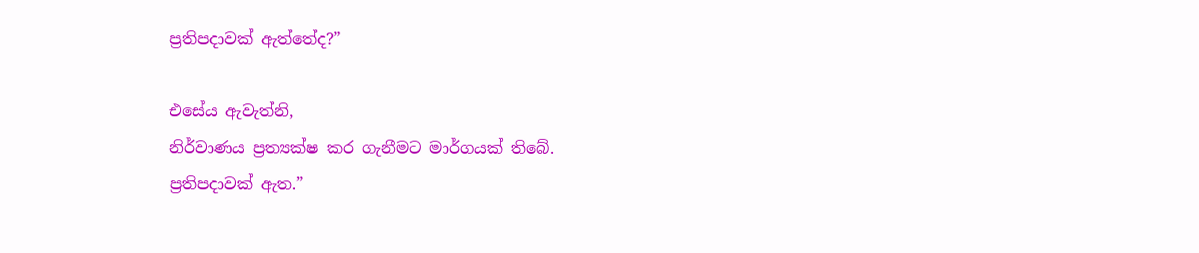ප්‍රතිපදාවක් ඇත්තේද?”

එසේය ඇවැත්නි,
නිර්වාණය ප්‍රත්‍යක්ෂ කර ගැනීමට මාර්ගයක් තිබේ.
ප්‍රතිපදාවක් ඇත.”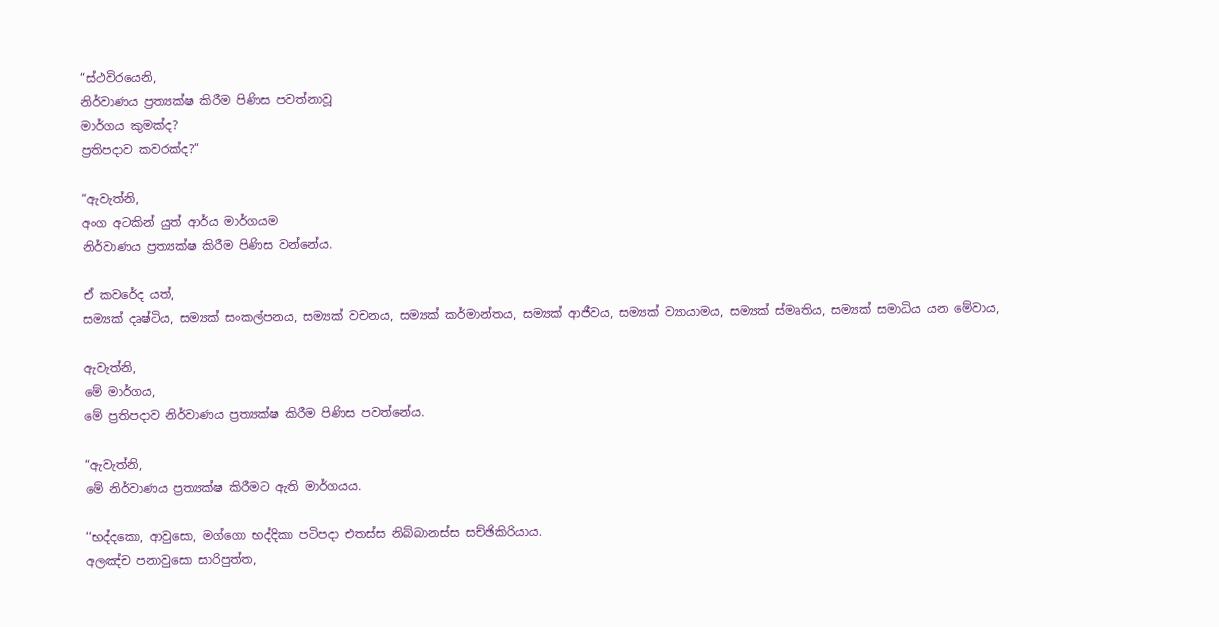“ස්ථවිරයෙනි,
නිර්වාණය ප්‍රත්‍යක්ෂ කිරීම පිණිස පවත්නාවූ
මාර්ගය කුමක්ද?
ප්‍රතිපදාව කවරක්ද?”

“ඇවැත්නි,
අංග අටකින් යුත් ආර්ය මාර්ගයම
නිර්වාණය ප්‍රත්‍යක්ෂ කිරීම පිණිස වන්නේය.

ඒ කවරේද යත්,
සම්‍යක් දෘෂ්ටිය, සම්‍යක් සංකල්පනය, සම්‍යක් වචනය, සම්‍යක් කර්මාන්තය, සම්‍යක් ආජීවය, සම්‍යක් ව්‍යායාමය, සම්‍යක් ස්මෘතිය, සම්‍යක් සමාධිය යන මේවාය,

ඇවැත්නි,
මේ මාර්ගය,
මේ ප්‍රතිපදාව නිර්වාණය ප්‍රත්‍යක්ෂ කිරීම පිණිස පවත්නේය.

“ඇවැත්නි,
මේ නිර්වාණය ප්‍රත්‍යක්ෂ කිරීමට ඇති මාර්ගයය.

‘‘භද්දකො, ආවුසො, මග්ගො භද්දිකා පටිපදා එතස්ස නිබ්බානස්ස සච්ඡිකිරියාය.
අලඤ්ච පනාවුසො සාරිපුත්ත,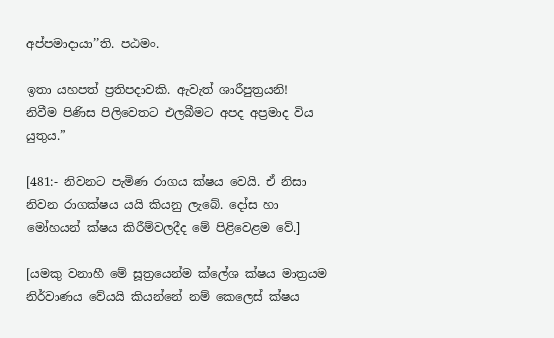අප්පමාදායා’’ති. පඨමං.

ඉතා යහපත් ප්‍රතිපදාවකි. ඇවැත් ශාරීපුත්‍රයනි!
නිවීම පිණිස පිලිවෙතට එලබීමට අපද අප්‍රමාද විය යුතුය.”

[481:- නිවනට පැමිණ රාගය ක්ෂය වෙයි. ඒ නිසා නිවන රාගක්ෂය යයි කියනු ලැබේ. දෝස හා මෝහයන් ක්ෂය කිරීම්වලදීද මේ පිළිවෙළම වේ.]

[යමකු වනාහී මේ සූත්‍රයෙන්ම ක්ලේශ ක්ෂය මාත්‍රයම නිර්වාණය වේයයි කියන්නේ නම් කෙලෙස් ක්ෂය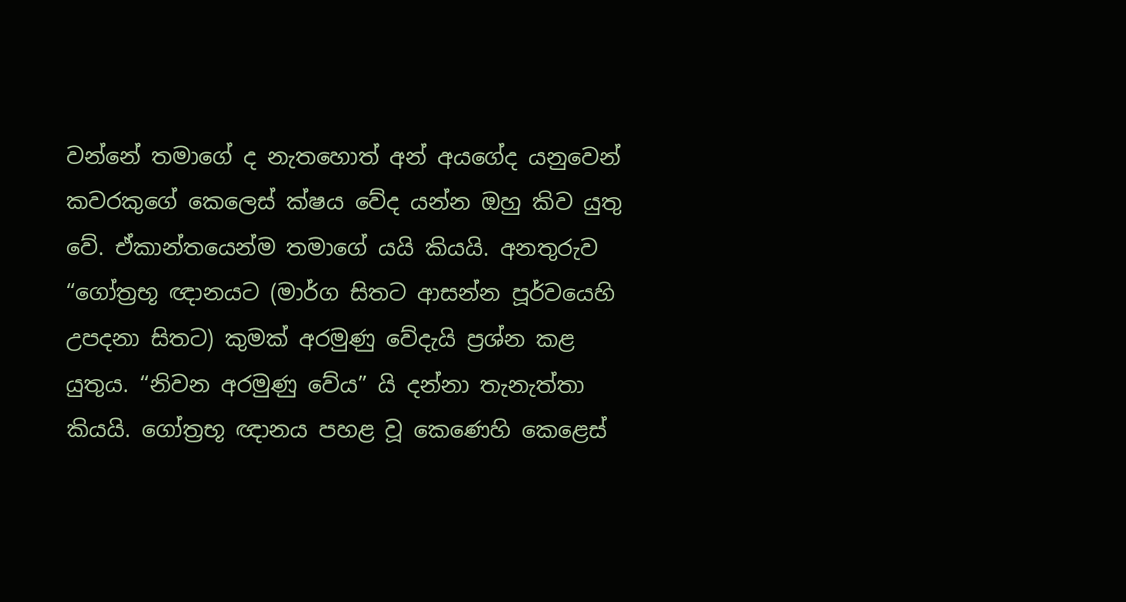වන්නේ තමාගේ ද නැතහොත් අන් අයගේද යනුවෙන් කවරකුගේ කෙලෙස් ක්ෂය වේද යන්න ඔහු කිව යුතු වේ. ඒකාන්තයෙන්ම තමාගේ යයි කියයි. අනතුරුව “ගෝත්‍රභූ ඥානයට (මාර්ග සිතට ආසන්න පූර්වයෙහි උපදනා සිතට) කුමක් අරමුණු වේදැයි ප්‍රශ්න කළ යුතුය. “නිවන අරමුණු වේය” යි දන්නා තැනැත්තා කියයි. ගෝත්‍රභූ ඥානය පහළ වූ කෙණෙහි කෙළෙස්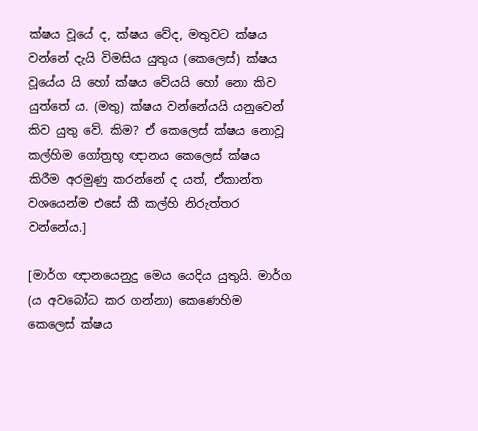ක්ෂය වූයේ ද, ක්ෂය වේද, මතුවට ක්ෂය වන්නේ දැයි විමසිය යුතුය (කෙලෙස්) ක්ෂය වූයේය යි හෝ ක්ෂය වේයයි හෝ නො කිව යුත්තේ ය. (මතු) ක්ෂය වන්නේයයි යනුවෙන් කිව යුතු වේ. කිම? ඒ කෙලෙස් ක්ෂය නොවූ කල්හිම ගෝත්‍රභූ ඥානය කෙලෙස් ක්ෂය කිරීම අරමුණු කරන්නේ ද යත්, ඒකාන්ත වශයෙන්ම එසේ කී කල්හි නිරුත්තර වන්නේය.]

[මාර්ග ඥානයෙනුදු මෙය යෙදිය යුතුයි. මාර්ග (ය අවබෝධ කර ගන්නා) කෙණෙහිම කෙලෙස් ක්ෂය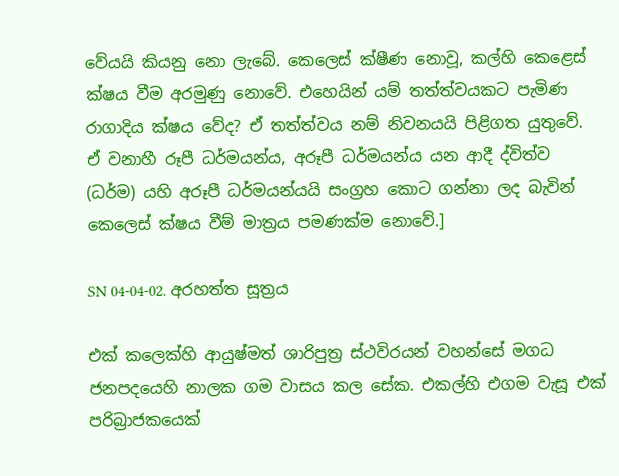වේයයි කියනු නො ලැබේ. කෙලෙස් ක්ෂීණ නොවූ, කල්හි කෙළෙස් ක්ෂය වීම අරමුණු නොවේ. එහෙයින් යම් තත්ත්වයකට පැමිණ රාගාදිය ක්ෂය වේද? ඒ තත්ත්වය නම් නිවනයයි පිළිගත යුතුවේ. ඒ වනාහී රූපී ධර්මයන්ය, අරූපී ධර්මයන්ය යන ආදී ද්විත්ව (ධර්ම) යහි අරූපී ධර්මයන්යයි සංග්‍රහ කොට ගන්නා ලද බැවින් කෙලෙස් ක්ෂය වීම් මාත්‍රය පමණක්ම නොවේ.]

SN 04-04-02. අරහත්ත සූත්‍රය

එක් කලෙක්හි ආයුෂ්මත් ශාරිපුත්‍ර ස්ථවිරයන් වහන්සේ මගධ ජනපදයෙහි නාලක ගම වාසය කල සේක. එකල්හි එගම වැසූ එක් පරිබ්‍රාජකයෙක්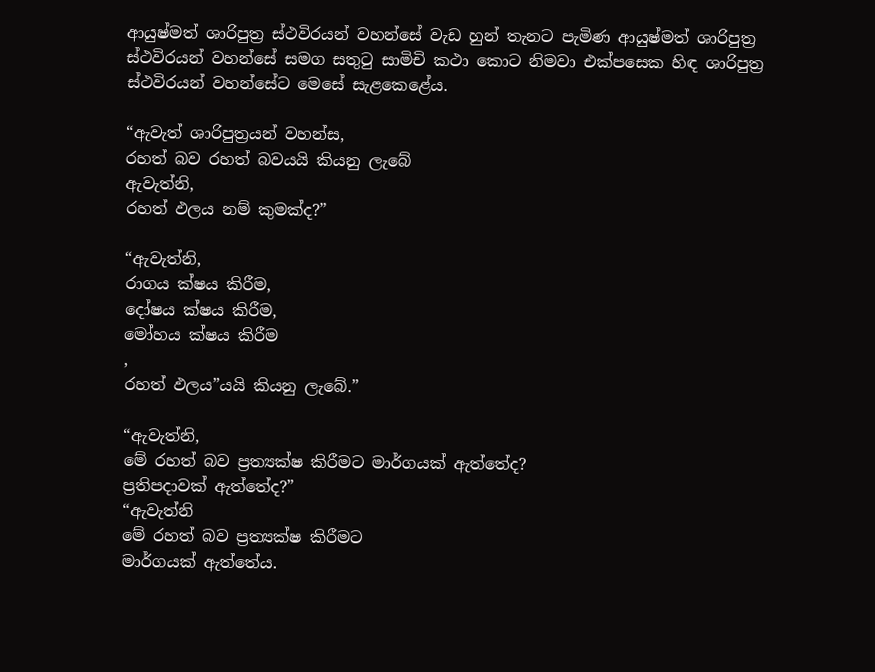ආයුෂ්මත් ශාරිපුත්‍ර ස්ථවිරයන් වහන්සේ වැඩ හුන් තැනට පැමිණ ආයුෂ්මත් ශාරිපුත්‍ර ස්ථවිරයන් වහන්සේ සමග සතුටු සාමිචි කථා කොට නිමවා එක්පසෙක හිඳ ශාරිපුත්‍ර ස්ථවිරයන් වහන්සේට මෙසේ සැළකෙළේය.

“ඇවැත් ශාරිපුත්‍රයන් වහන්ස,
රහත් බව රහත් බවයයි කියනු ලැබේ
ඇවැත්නි,
රහත් ඵලය නම් කුමක්ද?”

“ඇවැත්නි,
රාගය ක්ෂය කිරීම,
දෝෂය ක්ෂය කිරීම,
මෝහය ක්ෂය කිරීම
,
රහත් ඵලය”යයි කියනු ලැබේ.”

“ඇවැත්නි,
මේ රහත් බව ප්‍රත්‍යක්ෂ කිරීමට මාර්ගයක් ඇත්තේද?
ප්‍රතිපදාවක් ඇත්තේද?”
“ඇවැත්නි
මේ රහත් බව ප්‍රත්‍යක්ෂ කිරීමට
මාර්ගයක් ඇත්තේය.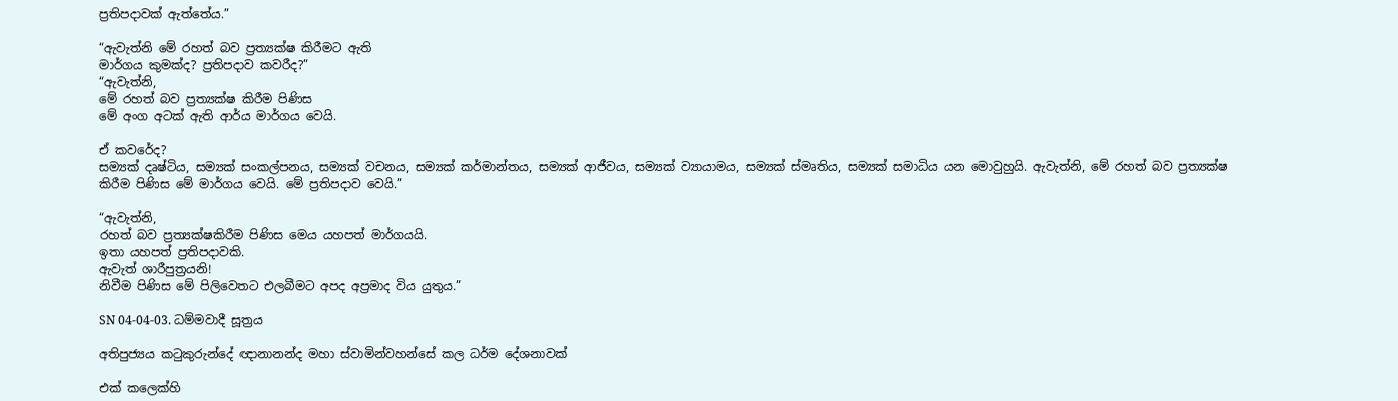ප්‍රතිපදාවක් ඇත්තේය.”

“ඇවැත්නි මේ රහත් බව ප්‍රත්‍යක්ෂ කිරීමට ඇති
මාර්ගය කුමක්ද? ප්‍රතිපදාව කවරීද?”
“ඇවැත්නි,
මේ රහත් බව ප්‍රත්‍යක්ෂ කිරීම පිණිස
මේ අංග අටක් ඇති ආර්ය මාර්ගය වෙයි.

ඒ කවරේද?
සම්‍යක් දෘෂ්ටිය, සම්‍යක් සංකල්පනය, සම්‍යක් වචනය, සම්‍යක් කර්මාන්තය, සම්‍යක් ආජීවය, සම්‍යක් ව්‍යායාමය, සම්‍යක් ස්මෘතිය, සම්‍යක් සමාධිය යන මොවුහුයි. ඇවැත්නි, මේ රහත් බව ප්‍රත්‍යක්ෂ කිරීම පිණිස මේ මාර්ගය වෙයි. මේ ප්‍රතිපදාව වෙයි.”

“ඇවැත්නි,
රහත් බව ප්‍රත්‍යක්ෂකිරීම පිණිස මෙය යහපත් මාර්ගයයි.
ඉතා යහපත් ප්‍රතිපදාවකි.
ඇවැත් ශාරීපුත්‍රයනි!
නිවීම පිණිස මේ පිලිවෙතට එලබීමට අපද අප්‍රමාද විය යුතුය.”

SN 04-04-03. ධම්මවාදී සූත්‍රය

අතිපුජ්‍යය කටුකුරුන්දේ ඥානානන්ද මහා ස්වාමින්වහන්සේ කල ධර්ම දේශනාවක්

එක් කලෙක්හි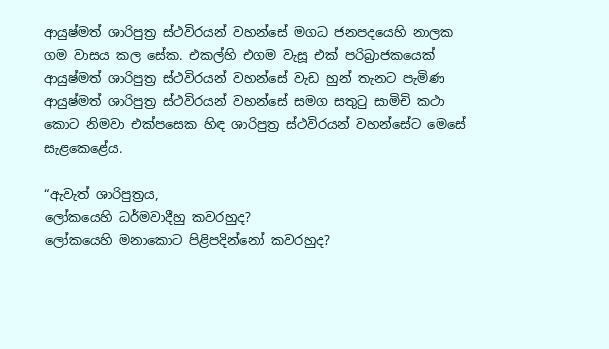ආයුෂ්මත් ශාරිපුත්‍ර ස්ථවිරයන් වහන්සේ මගධ ජනපදයෙහි නාලක ගම වාසය කල සේක. එකල්හි එගම වැසූ එක් පරිබ්‍රාජකයෙක් ආයුෂ්මත් ශාරිපුත්‍ර ස්ථවිරයන් වහන්සේ වැඩ හුන් තැනට පැමිණ ආයුෂ්මත් ශාරිපුත්‍ර ස්ථවිරයන් වහන්සේ සමග සතුටු සාමිචි කථා කොට නිමවා එක්පසෙක හිඳ ශාරිපුත්‍ර ස්ථවිරයන් වහන්සේට මෙසේ සැළකෙළේය.

“ඇවැත් ශාරිපුත්‍රය,
ලෝකයෙහි ධර්මවාදීහු කවරහුද?
ලෝකයෙහි මනාකොට පිළිපදින්නෝ කවරහුද?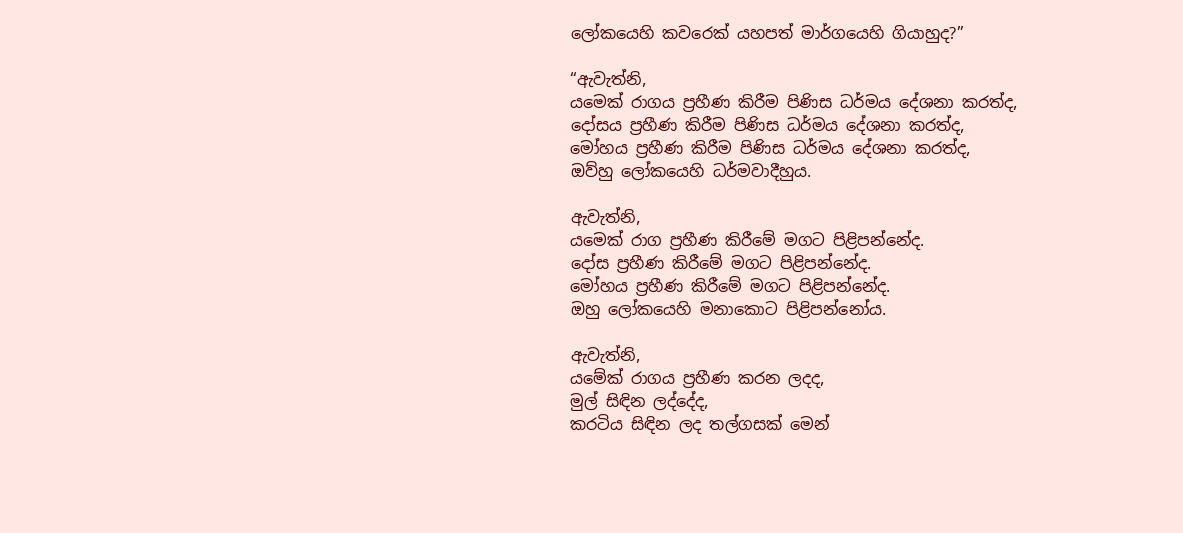ලෝකයෙහි කවරෙක් යහපත් මාර්ගයෙහි ගියාහුද?”

“ඇවැත්නි,
යමෙක් රාගය ප්‍රහීණ කිරීම පිණිස ධර්මය දේශනා කරත්ද,
දෝසය ප්‍රහීණ කිරීම පිණිස ධර්මය දේශනා කරත්ද,
මෝහය ප්‍රහීණ කිරීම පිණිස ධර්මය දේශනා කරත්ද,
ඔව්හු ලෝකයෙහි ධර්මවාදීහුය.

ඇවැත්නි,
යමෙක් රාග ප්‍රහීණ කිරීමේ මගට පිළිපන්නේද.
දෝස ප්‍රහීණ කිරීමේ මගට පිළිපන්නේද.
මෝහය ප්‍රහීණ කිරීමේ මගට පිළිපන්නේද.
ඔහු ලෝකයෙහි මනාකොට පිළිපන්නෝය.

ඇවැත්නි,
යමේක් රාගය ප්‍රහීණ කරන ලදද,
මුල් සිඳින ලද්දේද,
කරටිය සිඳින ලද තල්ගසක් මෙන්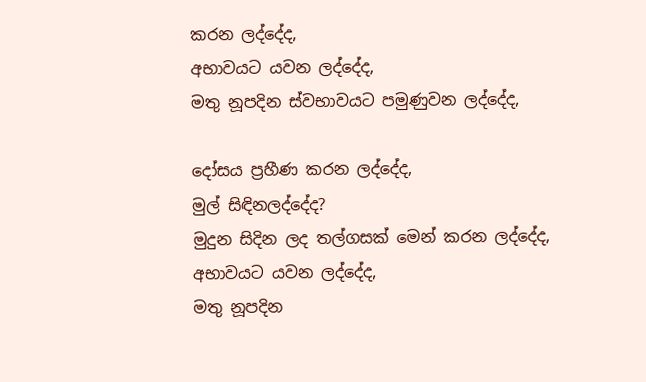කරන ලද්දේද,
අභාවයට යවන ලද්දේද,
මතු නූපදින ස්වභාවයට පමුණුවන ලද්දේද,

දෝසය ප්‍රහීණ කරන ලද්දේද,
මුල් සිඳිනලද්දේද?
මුදුන සිදින ලද තල්ගසක් මෙන් කරන ලද්දේද,
අභාවයට යවන ලද්දේද,
මතු නූපදින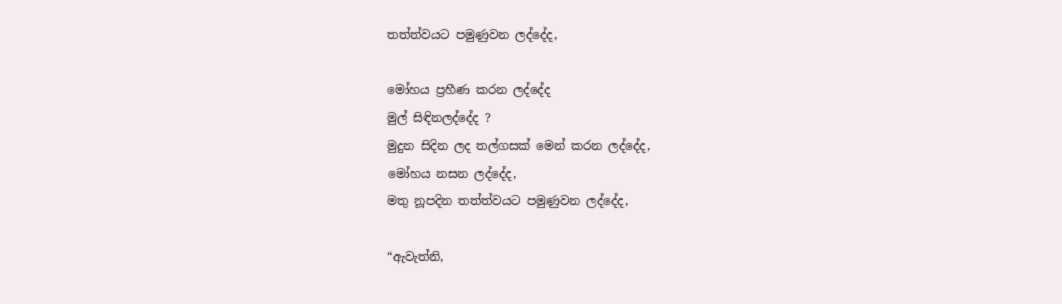තත්ත්වයට පමුණුවන ලද්දේද,

මෝහය ප්‍රහීණ කරන ලද්දේද
මුල් සිඳිනලද්දේද ?
මුදුන සිදින ලද තල්ගසක් මෙන් කරන ලද්දේද,
මෝහය නසන ලද්දේද,
මතු නූපදින තත්ත්වයට පමුණුවන ලද්දේද,

“ඇවැත්නි,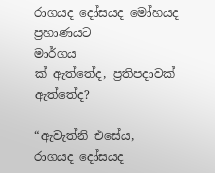රාගයද දෝසයද මෝහයද ප්‍රහාණයට
මාර්ගය
ක් ඇත්තේද, ප්‍රතිපදාවක් ඇත්තේද?

“ඇවැත්නි එසේය,
රාගයද දෝසයද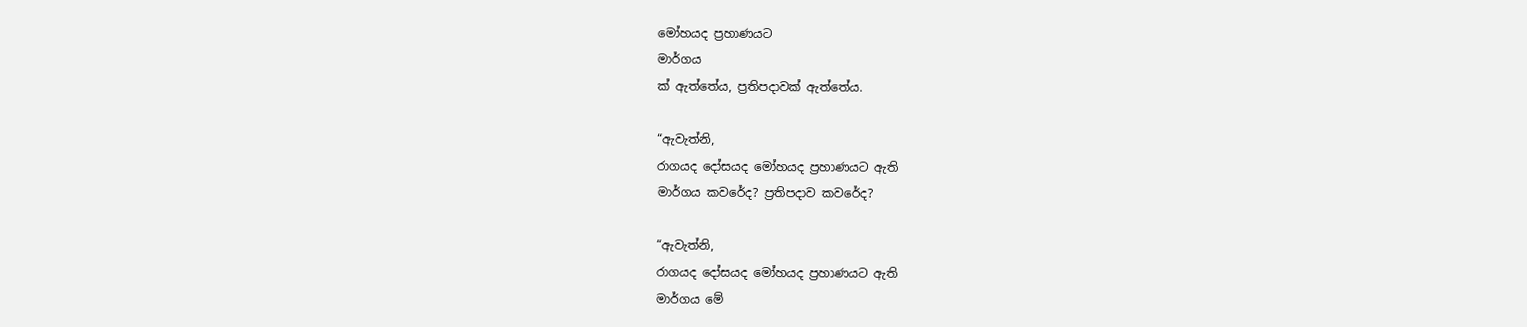මෝහයද ප්‍රහාණයට
මාර්ගය
ක් ඇත්තේය, ප්‍රතිපදාවක් ඇත්තේය.

“ඇවැත්නි,
රාගයද දෝසයද මෝහයද ප්‍රහාණයට ඇති
මාර්ගය කවරේද? ප්‍රතිපදාව කවරේද?

“ඇවැත්නි,
රාගයද දෝසයද මෝහයද ප්‍රහාණයට ඇති
මාර්ගය මේ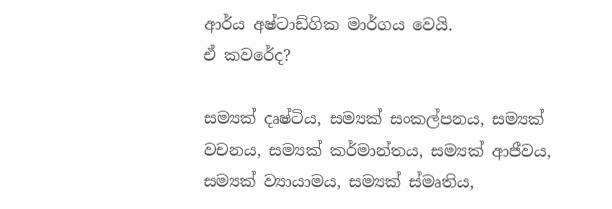ආර්ය අෂ්ටාඩ්ගික මාර්ගය වෙයි.
ඒ කවරේද?

සම්‍යක් දෘෂ්ටිය, සම්‍යක් සංකල්පනය, සම්‍යක් වචනය, සම්‍යක් කර්මාන්තය, සම්‍යක් ආජීවය, සම්‍යක් ව්‍යායාමය, සම්‍යක් ස්මෘතිය,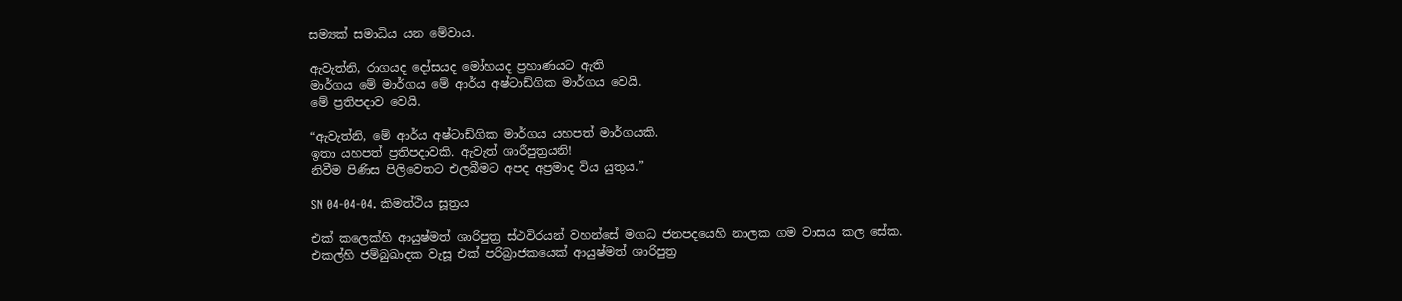සම්‍යක් සමාධිය යන මේවාය.

ඇවැත්නි, රාගයද දෝසයද මෝහයද ප්‍රහාණයට ඇති
මාර්ගය මේ මාර්ගය මේ ආර්ය අෂ්ටාඩ්ගික මාර්ගය වෙයි.
මේ ප්‍රතිපදාව වෙයි.

“ඇවැත්නි, මේ ආර්ය අෂ්ටාඩ්ගික මාර්ගය යහපත් මාර්ගයකි.
ඉතා යහපත් ප්‍රතිපදාවකි. ඇවැත් ශාරීපුත්‍රයනි!
නිවීම පිණිස පිලිවෙතට එලබීමට අපද අප්‍රමාද විය යුතුය.”

SN 04-04-04. කිමත්ථිය සූත්‍රය

එක් කලෙක්හි ආයුෂ්මත් ශාරිපුත්‍ර ස්ථවිරයන් වහන්සේ මගධ ජනපදයෙහි නාලක ගම වාසය කල සේක. එකල්හි ජම්බුඛාදක වැසූ එක් පරිබ්‍රාජකයෙක් ආයුෂ්මත් ශාරිපුත්‍ර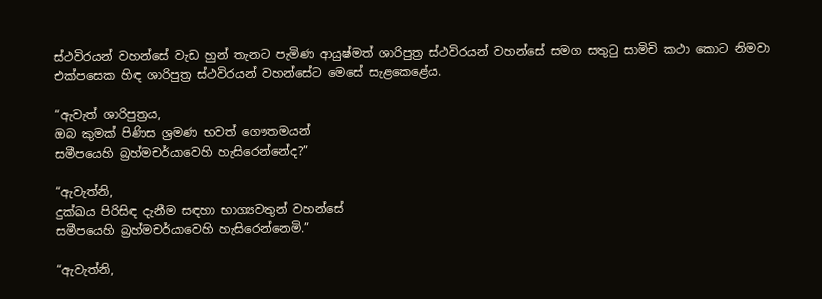ස්ථවිරයන් වහන්සේ වැඩ හුන් තැනට පැමිණ ආයුෂ්මත් ශාරිපුත්‍ර ස්ථවිරයන් වහන්සේ සමග සතුටු සාමිචි කථා කොට නිමවා එක්පසෙක හිඳ ශාරිපුත්‍ර ස්ථවිරයන් වහන්සේට මෙසේ සැළකෙළේය.

“ඇවැත් ශාරිපුත්‍රය,
ඔබ කුමක් පිණිස ශ්‍රමණ භවත් ගෞතමයන්
සමීපයෙහි බ්‍රහ්මචර්යාවෙහි හැසිරෙන්නේද?”

“ඇවැත්නි,
දුක්ඛය පිරිසිඳ දැනීම සඳහා භාග්‍යවතුන් වහන්සේ
සමීපයෙහි බ්‍රහ්මචර්යාවෙහි හැසිරෙන්නෙමි.”

“ඇවැත්නි,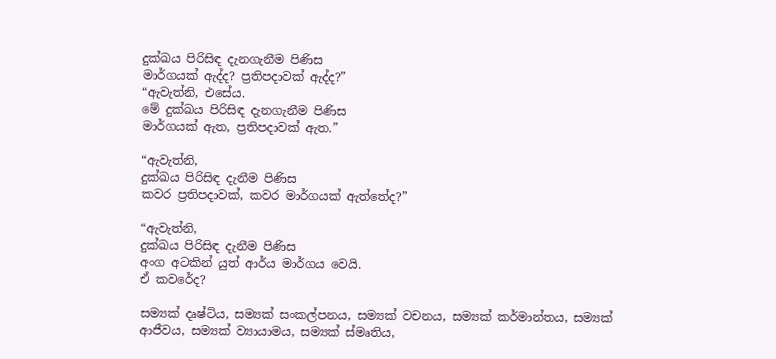දුක්ඛය පිරිසිඳ දැනගැනීම පිණිස
මාර්ගයක් ඇද්ද? ප්‍රතිපදාවක් ඇද්ද?”
“ඇවැත්නි, එසේය.
මේ දුක්ඛය පිරිසිඳ දැනගැනීම පිණිස
මාර්ගයක් ඇත, ප්‍රතිපදාවක් ඇත.”

“ඇවැත්නි,
දුක්ඛය පිරිසිඳ දැනීම පිණිස
කවර ප්‍රතිපදාවක්, කවර මාර්ගයක් ඇත්තේද?”

“ඇවැත්නි,
දුක්ඛය පිරිසිඳ දැනීම පිණිස
අංග අටකින් යුත් ආර්ය මාර්ගය වෙයි.
ඒ කවරේද?

සම්‍යක් දෘෂ්ටිය, සම්‍යක් සංකල්පනය, සම්‍යක් වචනය, සම්‍යක් කර්මාන්තය, සම්‍යක් ආජීවය, සම්‍යක් ව්‍යායාමය, සම්‍යක් ස්මෘතිය,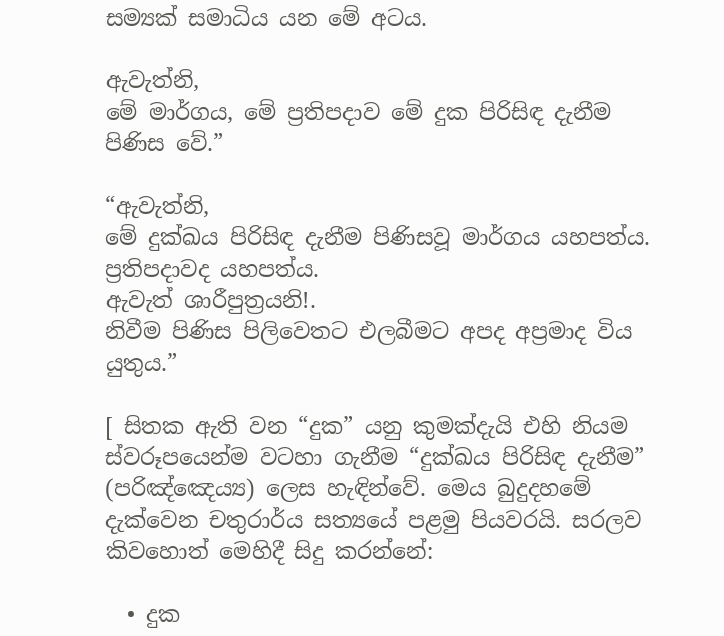සම්‍යක් සමාධිය යන මේ අටය.

ඇවැත්නි,
මේ මාර්ගය, මේ ප්‍රතිපදාව මේ දුක පිරිසිඳ දැනීම පිණිස වේ.”

“ඇවැත්නි,
මේ දුක්ඛය පිරිසිඳ දැනීම පිණිසවූ මාර්ගය යහපත්ය. ප්‍රතිපදාවද යහපත්ය.
ඇවැත් ශාරීපුත්‍රයනි!.
නිවීම පිණිස පිලිවෙතට එලබීමට අපද අප්‍රමාද විය යුතුය.”

[ සිතක ඇති වන “දුක” යනු කුමක්දැයි එහි නියම ස්වරූපයෙන්ම වටහා ගැනීම “දුක්ඛය පිරිසිඳ දැනීම” (පරිඤ්ඤෙය්‍ය) ලෙස හැඳින්වේ. මෙය බුදුදහමේ දැක්වෙන චතුරාර්ය සත්‍යයේ පළමු පියවරයි. සරලව කිවහොත් මෙහිදී සිදු කරන්නේ:

  • දුක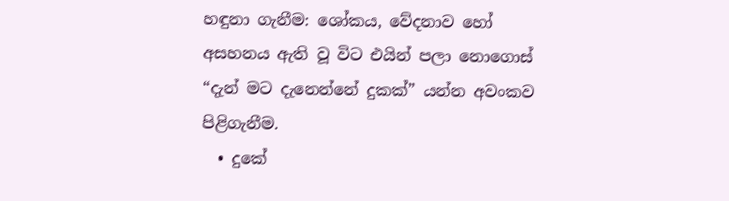හඳුනා ගැනීම: ශෝකය, වේදනාව හෝ අසහනය ඇති වූ විට එයින් පලා නොගොස් “දැන් මට දැනෙන්නේ දුකක්” යන්න අවංකව පිළිගැනීම.
  • දුකේ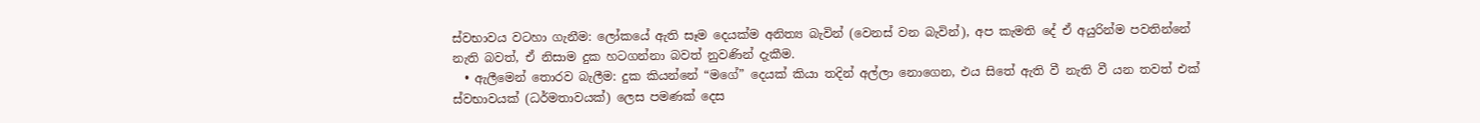ස්වභාවය වටහා ගැනීම: ලෝකයේ ඇති සෑම දෙයක්ම අනිත්‍ය බැවින් (වෙනස් වන බැවින්), අප කැමති දේ ඒ අයුරින්ම පවතින්නේ නැති බවත්, ඒ නිසාම දුක හටගන්නා බවත් නුවණින් දැකීම.
  • ඇලීමෙන් තොරව බැලීම: දුක කියන්නේ “මගේ” දෙයක් කියා තදින් අල්ලා නොගෙන, එය සිතේ ඇති වී නැති වී යන තවත් එක් ස්වභාවයක් (ධර්මතාවයක්) ලෙස පමණක් දෙස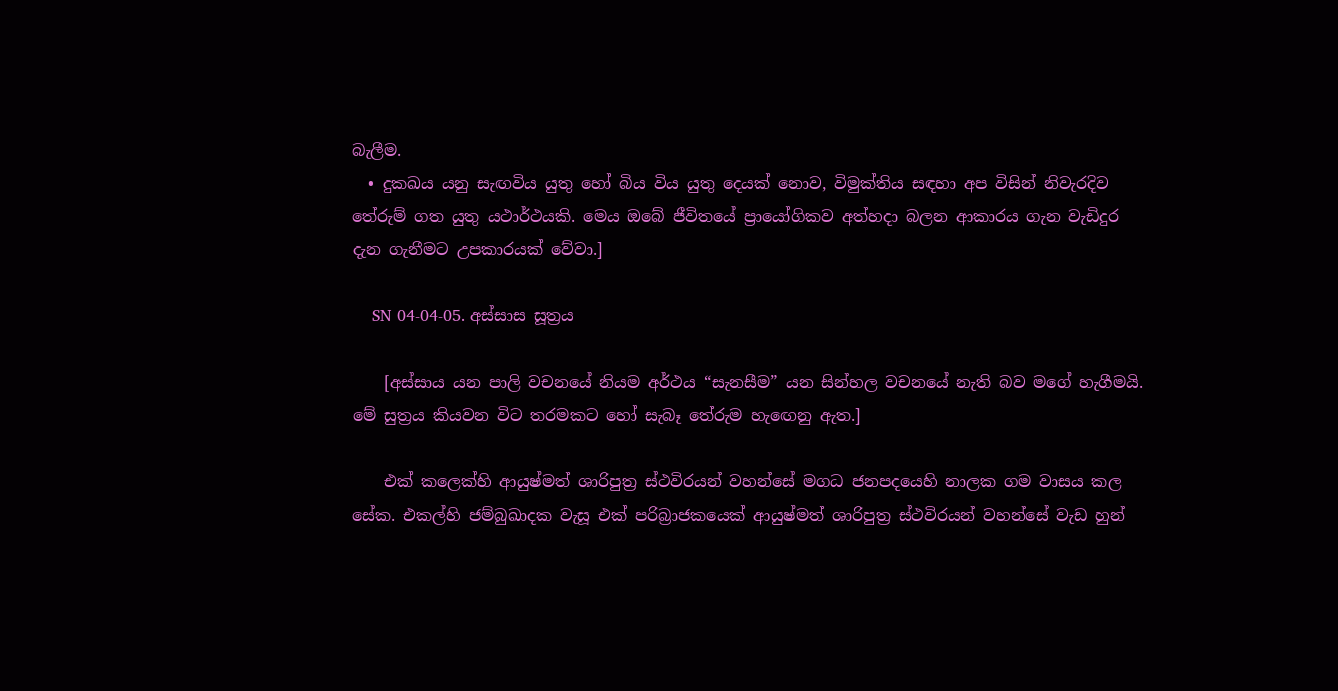බැලීම.
  • දුකඛය යනු සැඟවිය යුතු හෝ බිය විය යුතු දෙයක් නොව, විමුක්තිය සඳහා අප විසින් නිවැරදිව තේරුම් ගත යුතු යථාර්ථයකි. මෙය ඔබේ ජීවිතයේ ප්‍රායෝගිකව අත්හදා බලන ආකාරය ගැන වැඩිදුර දැන ගැනීමට උපකාරයක් වේවා.]

    SN 04-04-05. අස්සාස සූත්‍රය

    [අස්සාය යන පාලි වචනයේ නියම අර්ථය “සැනසීම” යන සින්හල වචනයේ නැති බව මගේ හැගීමයි. මේ සුත්‍රය කියවන විට තරමකට හෝ සැබෑ තේරුම හැඟෙනු ඇත.]

    එක් කලෙක්හි ආයුෂ්මත් ශාරිපුත්‍ර ස්ථවිරයන් වහන්සේ මගධ ජනපදයෙහි නාලක ගම වාසය කල සේක. එකල්හි ජම්බුඛාදක වැසූ එක් පරිබ්‍රාජකයෙක් ආයුෂ්මත් ශාරිපුත්‍ර ස්ථවිරයන් වහන්සේ වැඩ හුන්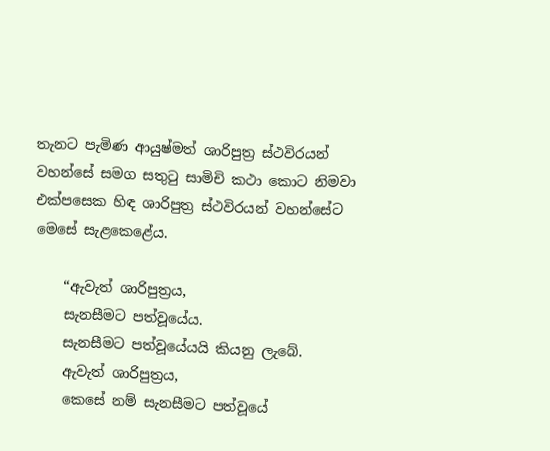තැනට පැමිණ ආයුෂ්මත් ශාරිපුත්‍ර ස්ථවිරයන් වහන්සේ සමග සතුටු සාමිචි කථා කොට නිමවා එක්පසෙක හිඳ ශාරිපුත්‍ර ස්ථවිරයන් වහන්සේට මෙසේ සැළකෙළේය.

    “ඇවැත් ශාරිපුත්‍රය,
    සැනසීමට පත්වූයේය.
    සැනසීමට පත්වූයේයයි කියනු ලැබේ.
    ඇවැත් ශාරිපුත්‍රය,
    කෙසේ නම් සැනසීමට පත්වූයේ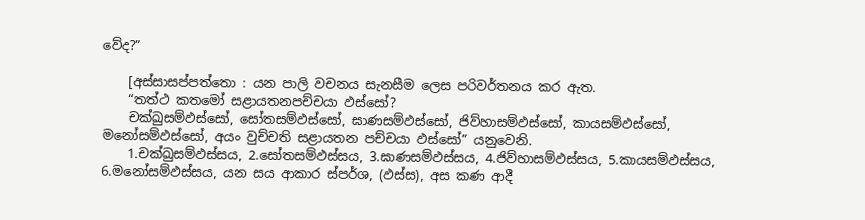වේද?”

    [අස්සාසප්පත්තො : යන පාලි වචනය සැනසීම ලෙස පරිවර්තනය කර ඇත.
    “තත්ථ කතමෝ සළායතනපච්චයා ඵස්සෝ?
    චක්ඛුසම්ඵස්සෝ, සෝතසම්ඵස්සෝ, ඝාණසම්ඵස්සෝ, ජිව්හාසම්ඵස්සෝ, කායසම්ඵස්සෝ, මනෝසම්ඵස්සෝ, අයං වුච්චති සළායතන පච්චයා ඵස්සෝ” යනුවෙනි.
    1.චක්ඛුසම්ඵස්සය, 2.සෝතසම්ඵස්සය, 3.ඝාණසම්ඵස්සය, 4.ජිව්හාසම්ඵස්සය, 5.කායසම්ඵස්සය, 6.මනෝසම්ඵස්සය, යන සය ආකාර ස්පර්ශ, (ඵස්ස), අස කණ ආදී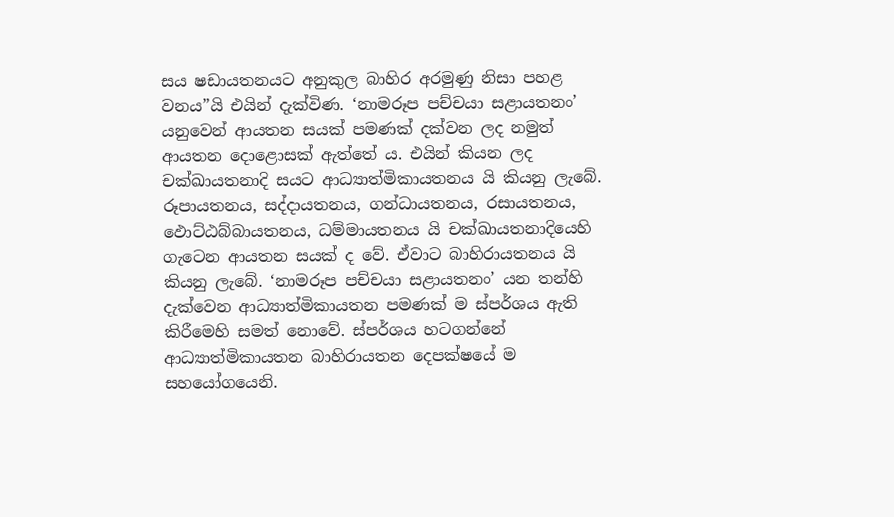සය ෂඩායතනයට අනුකුල බාහිර අරමුණු නිසා පහළ වනය”යි එයින් දැක්විණ. ‘නාමරූප පච්චයා සළායතනං’ යනුවෙන් ආයතන සයක් පමණක් දක්වන ලද නමුත් ආයතන දොළොසක් ඇත්තේ ය. එයින් කියන ලද චක්ඛායතනාදි සයට ආධ්‍යාත්මිකායතනය යි කියනු ලැබේ. රූපායතනය, සද්දායතනය, ගන්ධායතනය, රසායතනය, ඵොට්ඨබ්බායතනය, ධම්මායතනය යි චක්ඛායතනාදියෙහි ගැටෙන ආයතන සයක් ද වේ. ඒවාට බාහිරායතනය යි කියනු ලැබේ. ‘නාමරූප පච්චයා සළායතනං’ යන තන්හි දැක්වෙන ආධ්‍යාත්මිකායතන පමණක් ම ස්පර්ශය ඇති කිරීමෙහි සමත් නොවේ. ස්පර්ශය හටගන්නේ ආධ්‍යාත්මිකායතන බාහිරායතන දෙපක්ෂයේ ම සහයෝගයෙනි.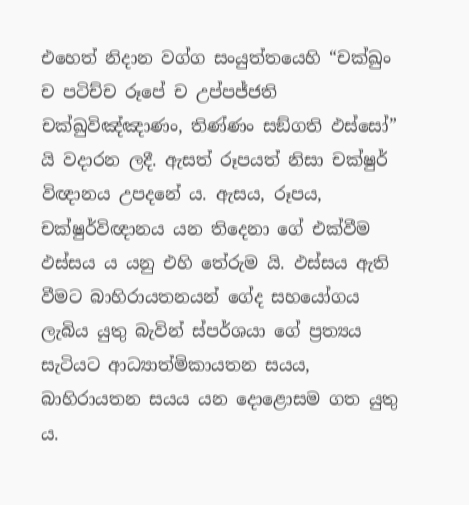එහෙත් නිදාන වග්ග සංයුත්තයෙහි “චක්ඛුං ච පටිච්ච රූපේ ච උප්පජ්ජති චක්ඛුවිඤ්ඤාණං, තිණ්ණං සඞ්ගති ඵස්සෝ” යි වදාරන ලදී. ඇසත් රූපයත් නිසා චක්ෂුර් විඥානය උපදනේ ය. ඇසය, රූපය, චක්ෂුර්විඥානය යන තිදෙනා ගේ එක්වීම ඵස්සය ය යනු එහි තේරුම යි. ඵස්සය ඇති වීමට බාහිරායතනයන් ගේද සහයෝගය ලැබිය යුතු බැවින් ස්පර්ශයා ගේ ප්‍ර‍ත්‍යය සැටියට ආධ්‍යාත්මිකායතන සයය, බාහිරායතන සයය යන දොළොසම ගත යුතු ය.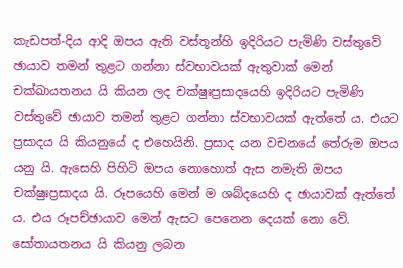කැඩපත්-දිය ආදි ඔපය ඇති වස්තූන්හි ඉදිරියට පැමිණි වස්තුවේ ඡායාව තමන් තුළට ගන්නා ස්වභාවයක් ඇතුවාක් මෙන් චක්ඛායතනය යි කියන ලද චක්ෂුඃප්‍ර‍සාදයෙහි ඉදිරියට පැමිණි වස්තුවේ ඡායාව තමන් තුළට ගන්නා ස්වභාවයක් ඇත්තේ ය. එයට ප්‍ර‍සාදය යි කියනුයේ ද එහෙයිනි. ප්‍ර‍සාද යන වචනයේ තේරුම ඔපය යනු යි. ඇසෙහි පිහිටි ඔපය නොහොත් ඇස නමැති ඔපය චක්ෂුඃප්‍ර‍සාදය යි. රූපයෙහි මෙන් ම ශබ්දයෙහි ද ඡායාවක් ඇත්තේ ය. එය රූපච්ඡායාව මෙන් ඇසට පෙනෙන දෙයක් නො වේ. සෝතායතනය යි කියනු ලබන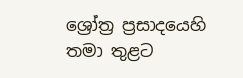ශ්‍රෝත්‍ර‍ ප්‍ර‍සාදයෙහි තමා තුළට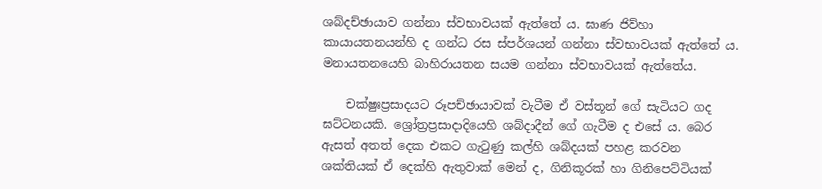ශබ්දච්ඡායාව ගන්නා ස්වභාවයක් ඇත්තේ ය. ඝාණ ජිව්හා කායායතනයන්හි ද ගන්ධ රස ස්පර්ශයන් ගන්නා ස්වභාවයක් ඇත්තේ ය. මනායතනයෙහි බාහිරායතන සයම ගන්නා ස්වභාවයක් ඇත්තේය.

    චක්ෂුඃප්‍ර‍සාදයට රූපච්ඡායාවක් වැටීම ඒ වස්තූන් ගේ සැටියට ගද ඝට්ටනයකි. ශ්‍රෝත්‍ර‍ප්‍ර‍සාදාදියෙහි ශබ්දාදීන් ගේ ගැටීම ද එසේ ය. බෙර ඇසත් අතත් දෙක එකට ගැටුණු කල්හි ශබ්දයක් පහළ කරවන ශක්තියක් ඒ දෙක්හි ඇතුවාක් මෙන් ද, ගිනිකූරක් හා ගිනිපෙට්ටියක්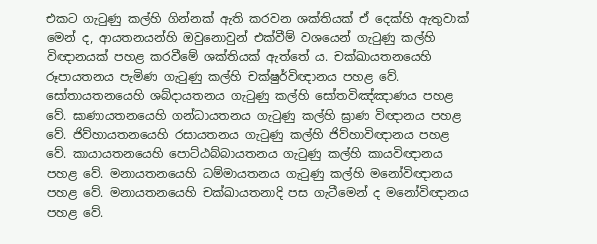එකට ගැටුණු කල්හි ගින්නක් ඇති කරවන ශක්තියක් ඒ දෙක්හි ඇතුවාක් මෙන් ද, ආයතනයන්හි ඔවුනොවුන් එක්වීම් වශයෙන් ගැටුණු කල්හි විඥානයක් පහළ කරවීමේ ශක්තියක් ඇත්තේ ය. චක්ඛායතනයෙහි රූපායතනය පැමිණ ගැටුණු කල්හි චක්ෂුර්විඥානය පහළ වේ. සෝතායතනයෙහි ශබ්දායතනය ගැටුණු කල්හි සෝතවිඤ්ඤාණය පහළ වේ. ඝාණායතනයෙහි ගන්ධායතනය ගැටුණු කල්හි ඝ්‍රාණ විඥානය පහළ වේ. ජිව්හායතනයෙහි රසායතනය ගැටුණු කල්හි ජිව්හාවිඥානය පහළ වේ. කායායතනයෙහි පොට්ඨබ්බායතනය ගැටුණු කල්හි කායවිඥානය පහළ වේ. මනායතනයෙහි ධම්මායතනය ගැටුණු කල්හි මනෝවිඥානය පහළ වේ. මනායතනයෙහි චක්ඛායතනාදි පස ගැටීමෙන් ද මනෝවිඥානය පහළ වේ.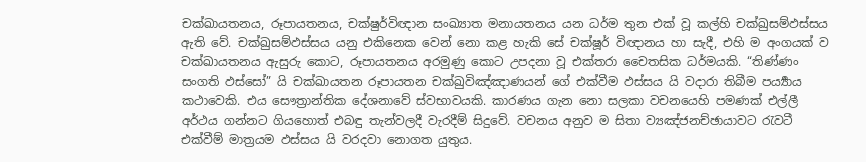චක්ඛායතනය, රූපායතනය, චක්ෂුර්විඥාන සංඛ්‍යාත මනායතනය යන ධර්ම තුන එක් වූ කල්හි චක්ඛුසම්ඵස්සය ඇති වේ. චක්ඛුසම්ඵස්සය යනු එකිනෙක වෙන් නො කළ හැකි සේ චක්ෂූර් විඥානය හා සැදී, එහි ම අංගයක් ව චක්ඛායතනය ඇසුරු කොට, රූපායතනය අරමුණු කොට උපදනා වූ එක්තරා චෛතසික ධර්මයකි. “තිණ්ණං සංගති ඵස්සෝ” යි චක්ඛායතන රූපායතන චක්ඛුවිඤ්ඤාණයන් ගේ එක්වීම ඵස්සය යි වදාරා තිබීම පර්‍ය්‍යාය කථාවෙකි. එය සෞත්‍රාන්තික දේශනාවේ ස්වභාවයකි. කාරණය ගැන නො සලකා වචනයෙහි පමණක් එල්ලී අර්ථය ගන්නට ගියහොත් එබඳු තැන්වලදී වැරදීම් සිදුවේ. වචනය අනුව ම සිතා ව්‍යඤ්ජනච්ඡායාවට රැවටී එක්වීම් මාත්‍ර‍යම ඵස්සය යි වරදවා නොගත යුතුය.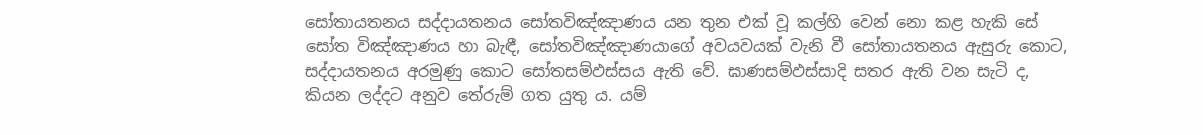සෝතායතනය සද්දායතනය සෝතවිඤ්ඤාණය යන තුන එක් වූ කල්හි වෙන් නො කළ හැකි සේ සෝත විඤ්ඤාණය හා බැඳී, සෝතවිඤ්ඤාණයාගේ අවයවයක් වැනි වී සෝතායතනය ඇසුරු කොට, සද්දායතනය අරමුණු කොට සෝතසම්ඵස්සය ඇති වේ. ඝාණසම්ඵස්සාදි සතර ඇති වන සැටි ද, කියන ලද්දට අනුව තේරුම් ගත යුතු ය. යම්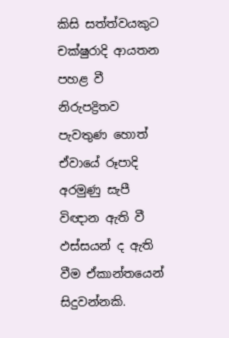කිසි සත්ත්වයකුට චක්ෂුරාදි ආයතන පහළ වී නිරුපද්‍රිතව පැවතුණ හොත් ඒවායේ රූපාදි අරමුණු සැපී විඥාන ඇති වී ඵස්සයන් ද ඇති වීම ඒකාන්තයෙන් සිදුවන්නකි.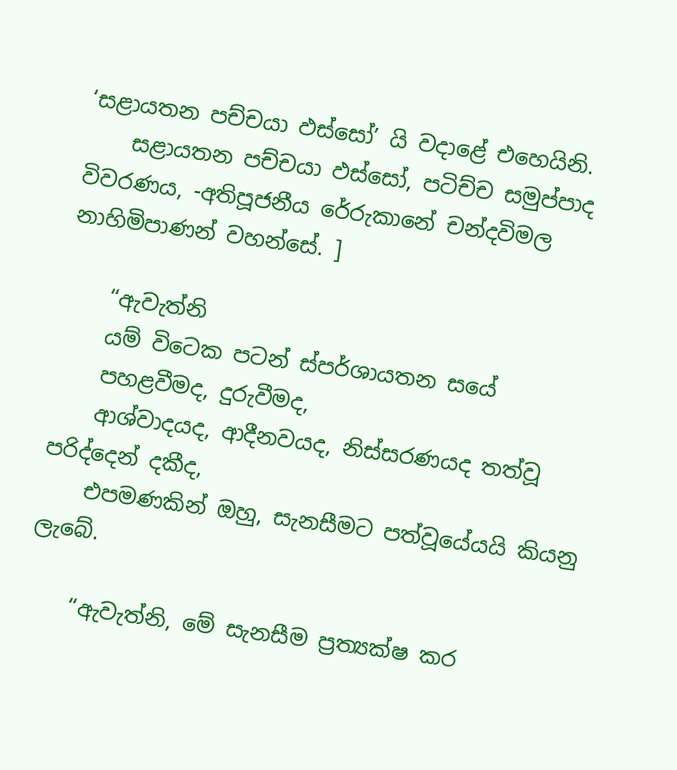‘සළායතන පච්චයා ඵස්සෝ’ යි වදාළේ එහෙයිනි.
    සළායතන පච්චයා ඵස්සෝ, පටිච්ච සමුප්පාද විවරණය, -අතිපූජනීය රේරුකානේ චන්දවිමල නාහිමිපාණන් වහන්සේ. ]

    “ඇවැත්නි
    යම් විටෙක පටන් ස්පර්ශායතන සයේ
    පහළවීමද, දුරුවීමද,
    ආශ්වාදයද, ආදීනවයද, නිස්සරණයද තත්වූ පරිද්දෙන් දකීද,
    එපමණකින් ඔහු, සැනසීමට පත්වූයේයයි කියනු ලැබේ.

    “ඇවැත්නි, මේ සැනසීම ප්‍රත්‍යක්ෂ කර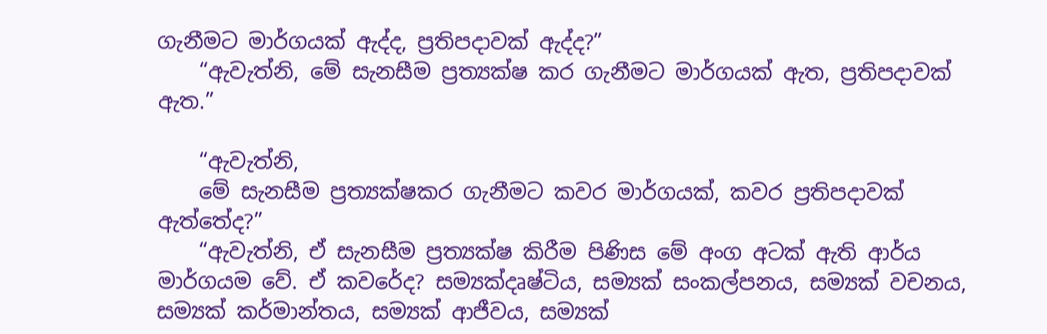ගැනීමට මාර්ගයක් ඇද්ද, ප්‍රතිපදාවක් ඇද්ද?”
    “ඇවැත්නි, මේ සැනසීම ප්‍රත්‍යක්ෂ කර ගැනීමට මාර්ගයක් ඇත, ප්‍රතිපදාවක් ඇත.”

    “ඇවැත්නි,
    මේ සැනසීම ප්‍රත්‍යක්ෂකර ගැනීමට කවර මාර්ගයක්, කවර ප්‍රතිපදාවක් ඇත්තේද?”
    “ඇවැත්නි, ඒ සැනසීම ප්‍රත්‍යක්ෂ කිරීම පිණිස මේ අංග අටක් ඇති ආර්ය මාර්ගයම වේ. ඒ කවරේද? සම්‍යක්දෘෂ්ටිය, සම්‍යක් සංකල්පනය, සම්‍යක් වචනය, සම්‍යක් කර්මාන්තය, සම්‍යක් ආජීවය, සම්‍යක්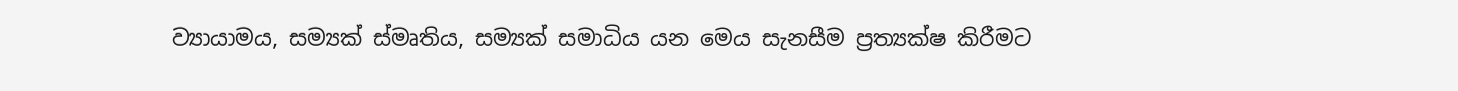ව්‍යායාමය, සම්‍යක් ස්මෘතිය, සම්‍යක් සමාධිය යන මෙය සැනසීම ප්‍රත්‍යක්ෂ කිරීමට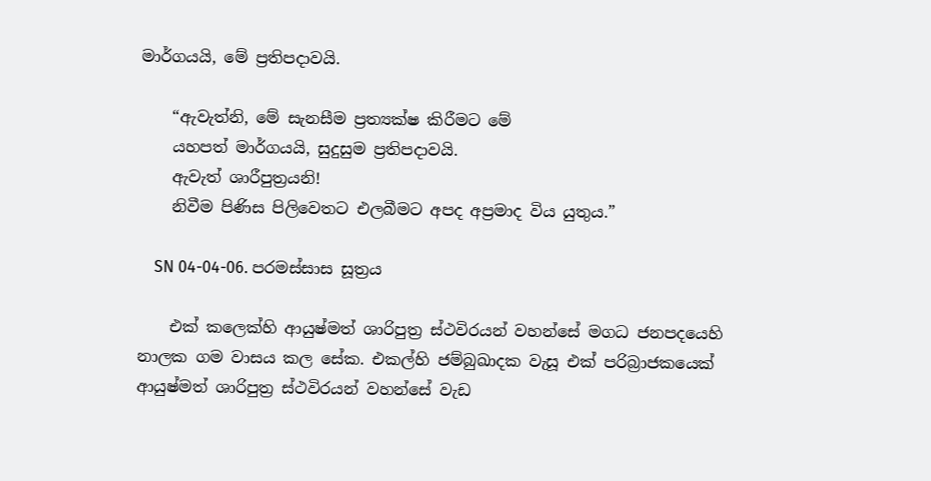මාර්ගයයි, මේ ප්‍රතිපදාවයි.

    “ඇවැත්නි, මේ සැනසීම ප්‍රත්‍යක්ෂ කිරීමට මේ
    යහපත් මාර්ගයයි, සුදුසුම ප්‍රතිපදාවයි.
    ඇවැත් ශාරීපුත්‍රයනි!
    නිවීම පිණිස පිලිවෙතට එලබීමට අපද අප්‍රමාද විය යුතුය.”

    SN 04-04-06. පරමස්සාස සූත්‍රය

    එක් කලෙක්හි ආයුෂ්මත් ශාරිපුත්‍ර ස්ථවිරයන් වහන්සේ මගධ ජනපදයෙහි නාලක ගම වාසය කල සේක. එකල්හි ජම්බුඛාදක වැසූ එක් පරිබ්‍රාජකයෙක් ආයුෂ්මත් ශාරිපුත්‍ර ස්ථවිරයන් වහන්සේ වැඩ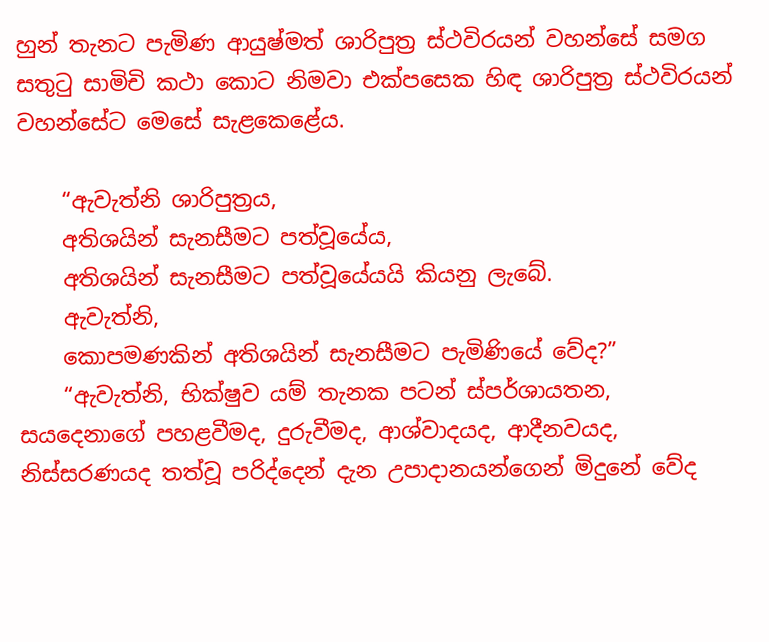හුන් තැනට පැමිණ ආයුෂ්මත් ශාරිපුත්‍ර ස්ථවිරයන් වහන්සේ සමග සතුටු සාමිචි කථා කොට නිමවා එක්පසෙක හිඳ ශාරිපුත්‍ර ස්ථවිරයන් වහන්සේට මෙසේ සැළකෙළේය.

    “ඇවැත්නි ශාරිපුත්‍රය,
    අතිශයින් සැනසීමට පත්වූයේය,
    අතිශයින් සැනසීමට පත්වූයේයයි කියනු ලැබේ.
    ඇවැත්නි,
    කොපමණකින් අතිශයින් සැනසීමට පැමිණියේ වේද?”
    “ඇවැත්නි, භික්ෂුව යම් තැනක පටන් ස්පර්ශායතන, සයදෙනාගේ පහළවීමද, දුරුවීමද, ආශ්වාදයද, ආදීනවයද, නිස්සරණයද තත්වූ පරිද්දෙන් දැන උපාදානයන්ගෙන් මිදුනේ වේද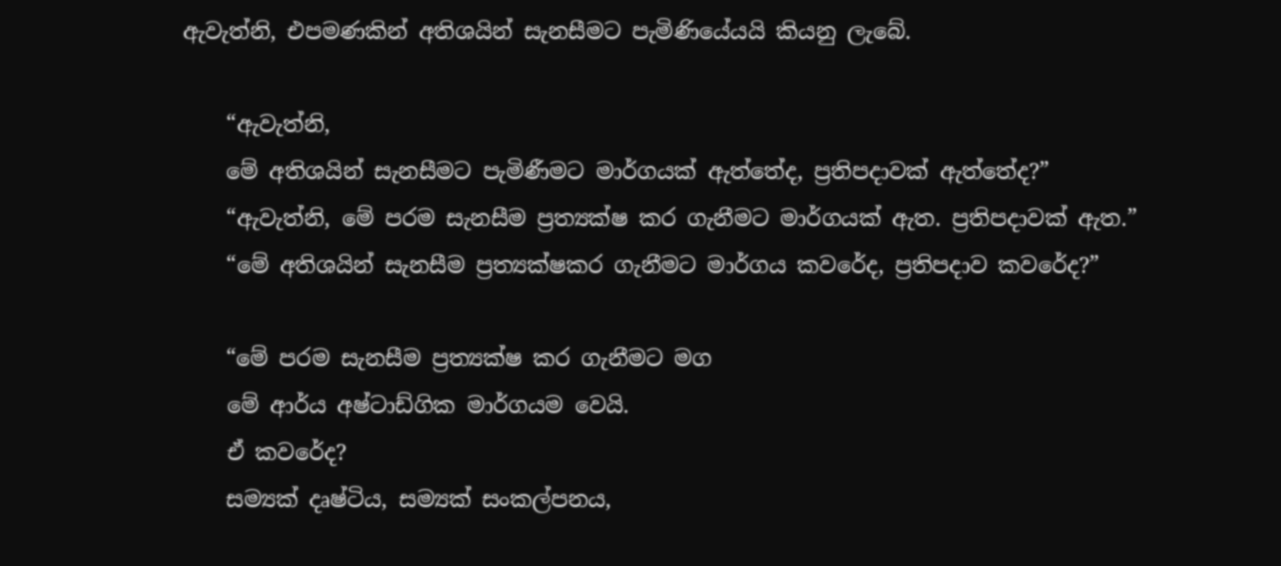ඇවැත්නි, එපමණකින් අතිශයින් සැනසීමට පැමිණියේයයි කියනු ලැබේ.

    “ඇවැත්නි,
    මේ අතිශයින් සැනසීමට පැමිණීමට මාර්ගයක් ඇත්තේද, ප්‍රතිපදාවක් ඇත්තේද?”
    “ඇවැත්නි, මේ පරම සැනසීම ප්‍රත්‍යක්ෂ කර ගැනීමට මාර්ගයක් ඇත. ප්‍රතිපදාවක් ඇත.”
    “මේ අතිශයින් සැනසීම ප්‍රත්‍යක්ෂකර ගැනීමට මාර්ගය කවරේද, ප්‍රතිපදාව කවරේද?”

    “මේ පරම සැනසීම ප්‍රත්‍යක්ෂ කර ගැනීමට මග
    මේ ආර්ය අෂ්ටාඩ්ගික මාර්ගයම වෙයි.
    ඒ කවරේද?
    සම්‍යක් දෘෂ්ටිය, සම්‍යක් සංකල්පනය,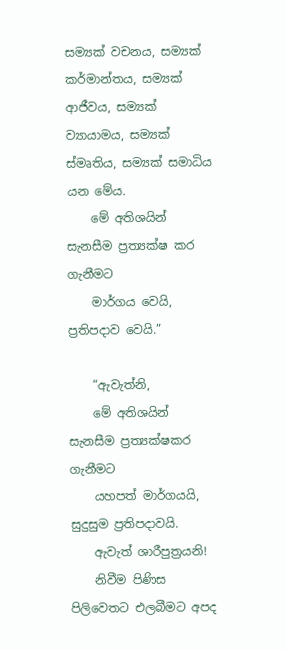සම්‍යක් වචනය, සම්‍යක් කර්මාන්තය, සම්‍යක් ආජීවය, සම්‍යක් ව්‍යායාමය, සම්‍යක් ස්මෘතිය, සම්‍යක් සමාධිය යන මේය.
    මේ අතිශයින් සැනසීම ප්‍රත්‍යක්ෂ කර ගැනීමට
    මාර්ගය වෙයි, ප්‍රතිපදාව වෙයි.”

    “ඇවැත්නි,
    මේ අතිශයින් සැනසීම ප්‍රත්‍යක්ෂකර ගැනීමට
    යහපත් මාර්ගයයි, සුදුසුම ප්‍රතිපදාවයි.
    ඇවැත් ශාරීපුත්‍රයනි!
    නිවීම පිණිස පිලිවෙතට එලබීමට අපද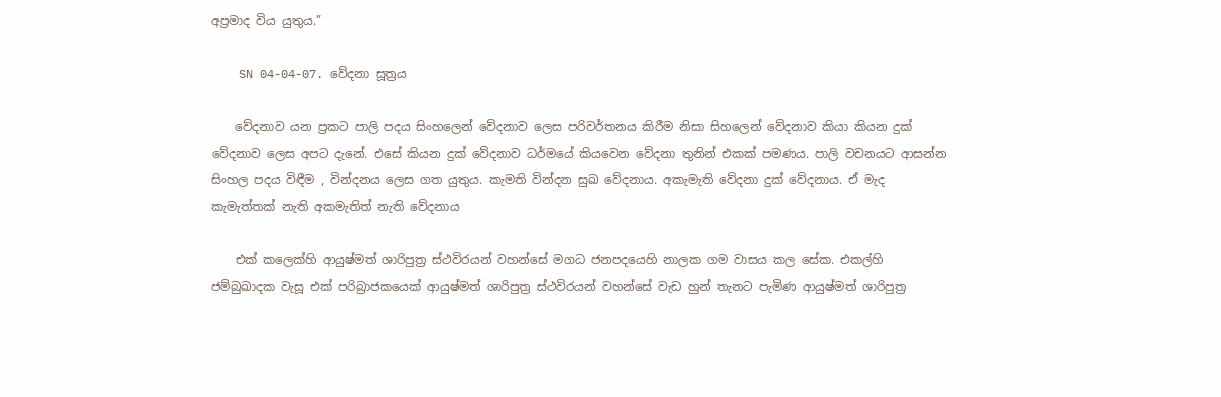අප්‍රමාද විය යුතුය.”

    SN 04-04-07. වේදනා සූත්‍රය

    වේදනාව යන ප්‍රකට පාලි පදය සිංහලෙන් වේදනාව ලෙස පරිවර්තනය කිරීම නිසා සිහලෙන් වේදනාව කියා කියන දුක් වේදනාව ලෙස අපට දැනේ. එසේ කියන දුක් වේදනාව ධර්මයේ කියවෙන වේදනා තුනින් එකක් පමණය. පාලි වචනයට ආසන්න සිංහල පදය විඳීම , වින්දනය ලෙස ගත යුතුය. කැමති වින්දන සුඛ වේදනාය. අකැමැති වේදනා දුක් වේදනාය. ඒ මැද කැමැත්තක් නැති අකමැතිත් නැති වේදනාය

    එක් කලෙක්හි ආයුෂ්මත් ශාරිපුත්‍ර ස්ථවිරයන් වහන්සේ මගධ ජනපදයෙහි නාලක ගම වාසය කල සේක. එකල්හි ජම්බුඛාදක වැසූ එක් පරිබ්‍රාජකයෙක් ආයුෂ්මත් ශාරිපුත්‍ර ස්ථවිරයන් වහන්සේ වැඩ හුන් තැනට පැමිණ ආයුෂ්මත් ශාරිපුත්‍ර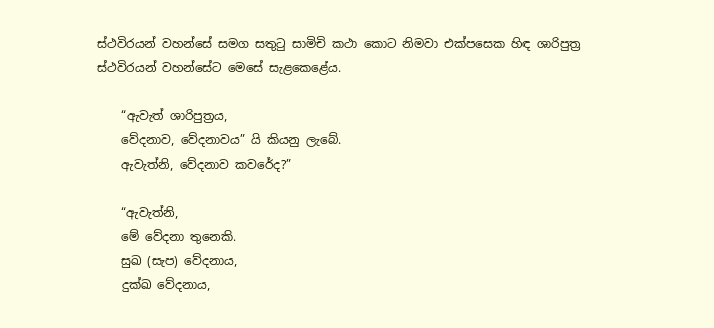ස්ථවිරයන් වහන්සේ සමග සතුටු සාමිචි කථා කොට නිමවා එක්පසෙක හිඳ ශාරිපුත්‍ර ස්ථවිරයන් වහන්සේට මෙසේ සැළකෙළේය.

    “ඇවැත් ශාරිපුත්‍රය,
    වේදනාව, වේදනාවය” යි කියනු ලැබේ.
    ඇවැත්නි, වේදනාව කවරේද?”

    “ඇවැත්නි,
    මේ වේදනා තුනෙකි.
    සුඛ (සැප) වේදනාය,
    දුක්ඛ වේදනාය,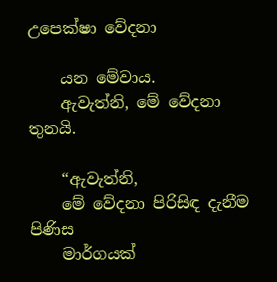උපෙක්ෂා වේදනා

    යන මේවාය.
    ඇවැත්නි, මේ වේදනා තුනයි.

    “ඇවැත්නි,
    මේ වේදනා පිරිසිඳ දැනීම පිණිස
    මාර්ගයක්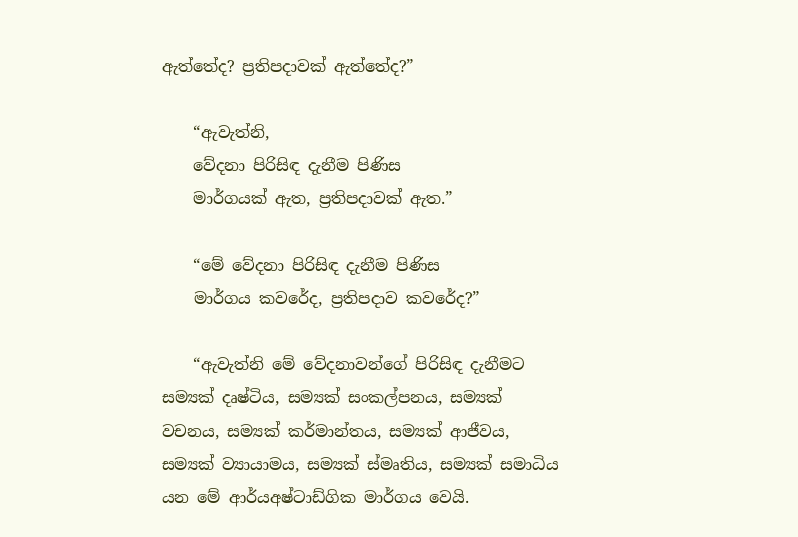ඇත්තේද? ප්‍රතිපදාවක් ඇත්තේද?”

    “ඇවැත්නි,
    වේදනා පිරිසිඳ දැනීම පිණිස
    මාර්ගයක් ඇත, ප්‍රතිපදාවක් ඇත.”

    “මේ වේදනා පිරිසිඳ දැනීම පිණිස
    මාර්ගය කවරේද, ප්‍රතිපදාව කවරේද?”

    “ඇවැත්නි මේ වේදනාවන්ගේ පිරිසිඳ දැනීමට සම්‍යක් දෘෂ්ටිය, සම්‍යක් සංකල්පනය, සම්‍යක් වචනය, සම්‍යක් කර්මාන්තය, සම්‍යක් ආජීවය, සම්‍යක් ව්‍යායාමය, සම්‍යක් ස්මෘතිය, සම්‍යක් සමාධිය යන මේ ආර්යඅෂ්ටාඩ්ගික මාර්ගය වෙයි.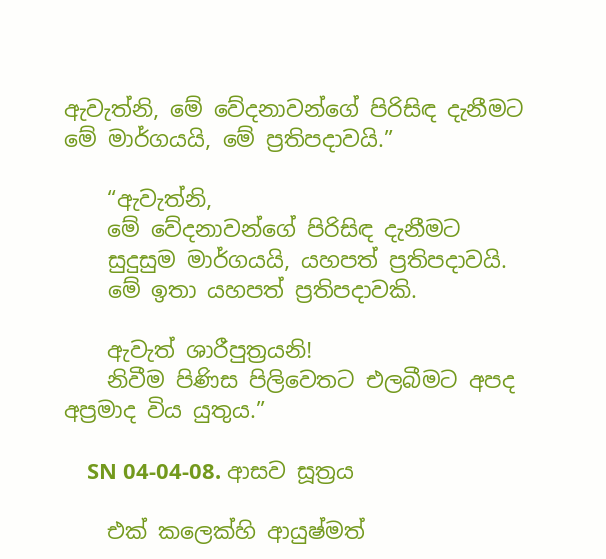ඇවැත්නි, මේ වේදනාවන්ගේ පිරිසිඳ දැනීමට මේ මාර්ගයයි, මේ ප්‍රතිපදාවයි.”

    “ඇවැත්නි,
    මේ වේදනාවන්ගේ පිරිසිඳ දැනීමට
    සුදුසුම මාර්ගයයි, යහපත් ප්‍රතිපදාවයි.
    මේ ඉතා යහපත් ප්‍රතිපදාවකි.

    ඇවැත් ශාරීපුත්‍රයනි!
    නිවීම පිණිස පිලිවෙතට එලබීමට අපද අප්‍රමාද විය යුතුය.”

    SN 04-04-08. ආසව සූත්‍රය

    එක් කලෙක්හි ආයුෂ්මත්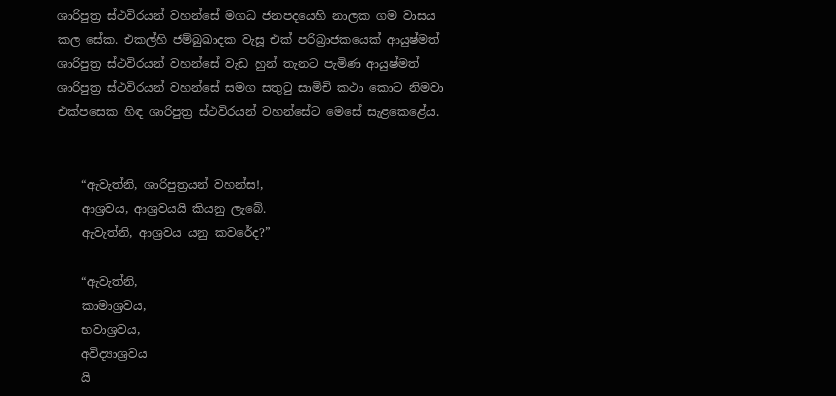ශාරිපුත්‍ර ස්ථවිරයන් වහන්සේ මගධ ජනපදයෙහි නාලක ගම වාසය කල සේක. එකල්හි ජම්බුඛාදක වැසූ එක් පරිබ්‍රාජකයෙක් ආයුෂ්මත් ශාරිපුත්‍ර ස්ථවිරයන් වහන්සේ වැඩ හුන් තැනට පැමිණ ආයුෂ්මත් ශාරිපුත්‍ර ස්ථවිරයන් වහන්සේ සමග සතුටු සාමිචි කථා කොට නිමවා එක්පසෙක හිඳ ශාරිපුත්‍ර ස්ථවිරයන් වහන්සේට මෙසේ සැළකෙළේය.


    “ඇවැත්නි, ශාරිපුත්‍රයන් වහන්ස!,
    ආශ්‍රවය, ආශ්‍රවයයි කියනු ලැබේ.
    ඇවැත්නි, ආශ්‍රවය යනු කවරේද?”

    “ඇවැත්නි,
    කාමාශ්‍රවය,
    භවාශ්‍රවය,
    අවිද්‍යාශ්‍රවය
    යි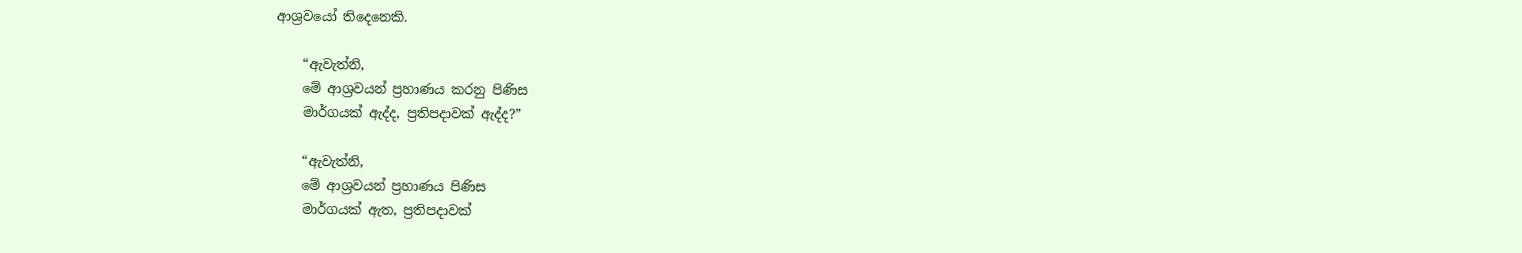ආශ්‍රවයෝ තිදෙනෙකි.

    “ඇවැත්නි,
    මේ ආශ්‍රවයන් ප්‍රහාණය කරනු පිණිස
    මාර්ගයක් ඇද්ද, ප්‍රතිපදාවක් ඇද්ද?”

    “ඇවැත්නි,
    මේ ආශ්‍රවයන් ප්‍රහාණය පිණිස
    මාර්ගයක් ඇත, ප්‍රතිපදාවක්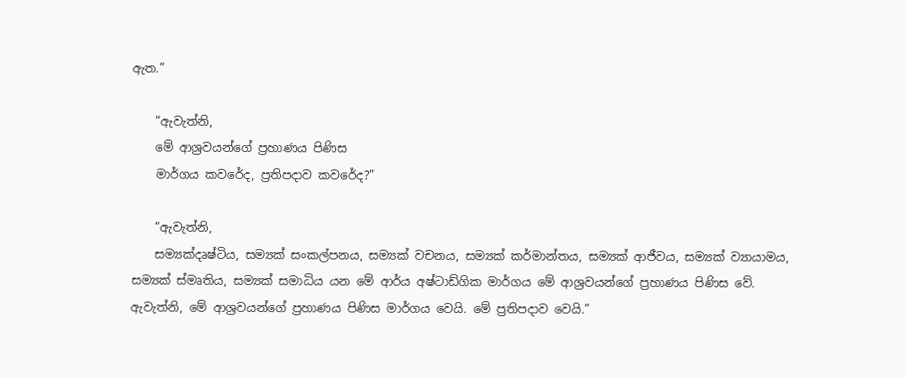ඇත.”

    “ඇවැත්නි,
    මේ ආශ්‍රවයන්ගේ ප්‍රහාණය පිණිස
    මාර්ගය කවරේද, ප්‍රතිපදාව කවරේද?”

    “ඇවැත්නි,
    සම්‍යක්දෘෂ්ටිය, සම්‍යක් සංකල්පනය, සම්‍යක් වචනය, සම්‍යක් කර්මාන්තය, සම්‍යක් ආජීවය, සම්‍යක් ව්‍යායාමය, සම්‍යක් ස්මෘතිය, සම්‍යක් සමාධිය යන මේ ආර්ය අෂ්ටාඩ්ගික මාර්ගය මේ ආශ්‍රවයන්ගේ ප්‍රහාණය පිණිස වේ. ඇවැත්නි, මේ ආශ්‍රවයන්ගේ ප්‍රහාණය පිණිස මාර්ගය වෙයි. මේ ප්‍රතිපදාව වෙයි.”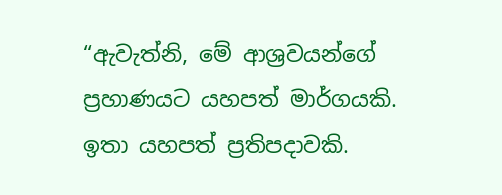“ඇවැත්නි, මේ ආශ්‍රවයන්ගේ ප්‍රහාණයට යහපත් මාර්ගයකි. ඉතා යහපත් ප්‍රතිපදාවකි.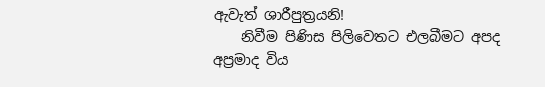ඇවැත් ශාරීපුත්‍රයනි!
    නිවීම පිණිස පිලිවෙතට එලබීමට අපද අප්‍රමාද විය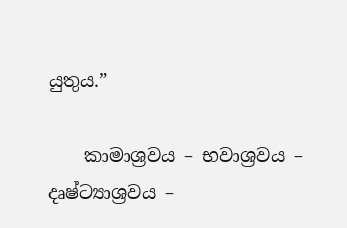යුතුය.”

    කාමාශ්‍ර‍වය – භවාශ්‍ර‍වය – දෘෂ්ට්‍යාශ්‍ර‍වය –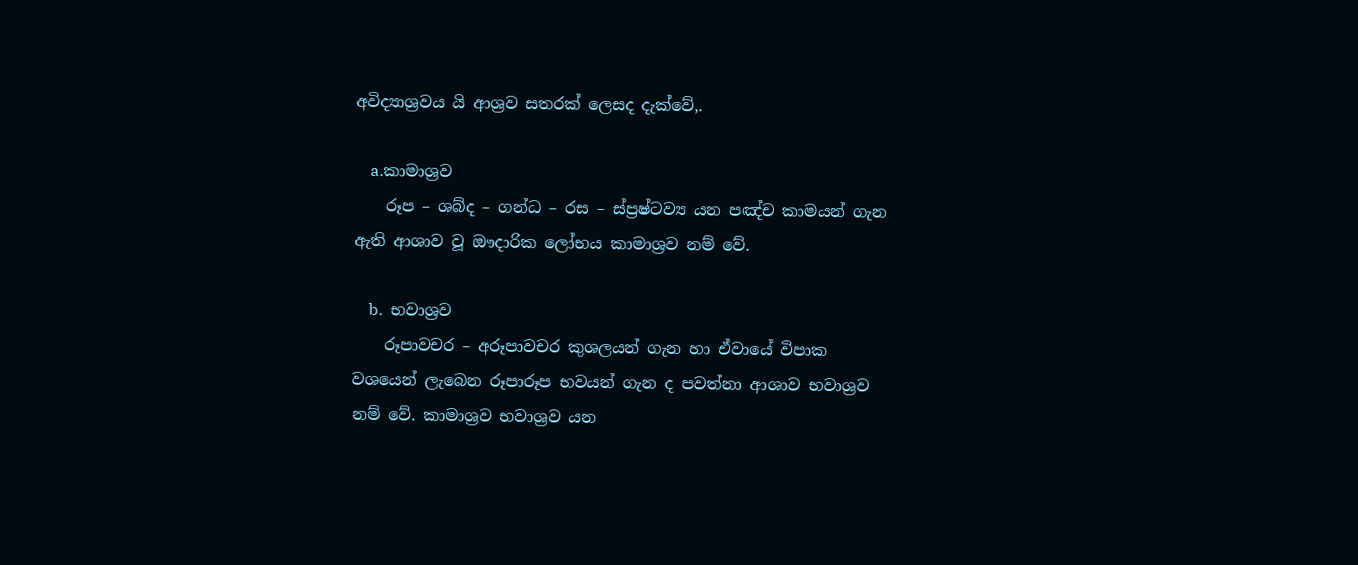අවිද්‍යාශ්‍ර‍වය යි ආශ්‍ර‍ව සතරක් ලෙසද දැක්වේ,.

    a.කාමාශ්‍ර‍ව
    රූප – ශබ්ද – ගන්ධ – රස – ස්ප්‍ර‍ෂ්ටව්‍ය යන පඤ්ච කාමයන් ගැන ඇති ආශාව වූ ඖදාරික ලෝභය කාමාශ්‍ර‍ව නම් වේ.

    b.  භවාශ්‍ර‍ව
    රූපාවචර – අරූපාවචර කුශලයන් ගැන හා ඒවායේ විපාක වශයෙන් ලැබෙන රූපාරූප භවයන් ගැන ද පවත්නා ආශාව භවාශ්‍ර‍ව නම් වේ. කාමාශ්‍ර‍ව භවාශ්‍ර‍ව යන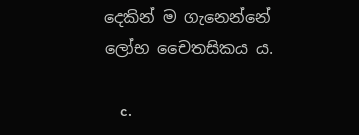දෙකින් ම ගැනෙන්නේ ලෝභ චෛතසිකය ය.

    c.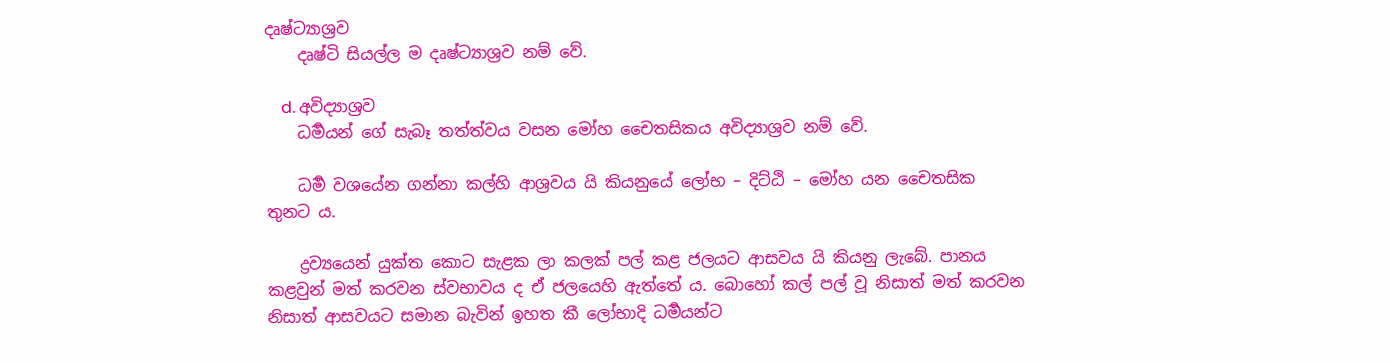දෘෂ්ට්‍යාශ්‍ර‍ව
    දෘෂ්ටි සියල්ල ම දෘෂ්ට්‍යාශ්‍ර‍ව නම් වේ.

    d. අවිද්‍යාශ්‍ර‍ව
    ධර්‍මයන් ගේ සැබෑ තත්ත්වය වසන මෝහ චෛතසිකය අවිද්‍යාශ්‍ර‍ව නම් වේ.

    ධර්‍ම වශයේන ගන්නා කල්හි ආශ්‍ර‍වය යි කියනුයේ ලෝභ – දිට්ඨි – මෝහ යන චෛතසික තුනට ය.

    ද්‍ර‍ව්‍යයෙන් යුක්ත කොට සැළක ලා කලක් පල් කළ ජලයට ආසවය යි කියනු ලැබේ. පානය කළවුන් මත් කරවන ස්වභාවය ද ඒ ජලයෙහි ඇත්තේ ය. බොහෝ කල් පල් වූ නිසාත් මත් කරවන නිසාත් ආසවයට සමාන බැවින් ඉහත කී ලෝභාදි ධර්‍මයන්ට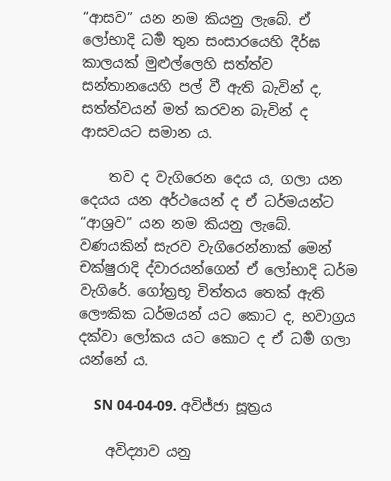“ආසව” යන නම කියනු ලැබේ. ඒ ලෝභාදි ධර්‍ම තුන සංසාරයෙහි දීර්ඝ කාලයක් මුළුල්ලෙහි සත්ත්ව සන්තානයෙහි පල් වී ඇති බැවින් ද, සත්ත්වයන් මත් කරවන බැවින් ද ආසවයට සමාන ය.

    තව ද වැගිරෙන දෙය ය, ගලා යන දෙයය යන අර්ථයෙන් ද ඒ ධර්මයන්ට “ආශ්‍ර‍ව” යන නම කියනු ලැබේ. වණයකින් සැරව වැගිරෙන්නාක් මෙන් චක්ෂුරාදි ද්වාරයන්ගෙන් ඒ ලෝභාදි ධර්ම වැගිරේ. ගෝත්‍ර‍භූ චිත්තය තෙක් ඇති ලෞකික ධර්මයන් යට කොට ද, භවාග්‍ර‍ය දක්වා ලෝකය යට කොට ද ඒ ධර්‍ම ගලා යන්නේ ය.

    SN 04-04-09. අවිජ්ජා සූත්‍රය

    අවිද්‍යාව යනු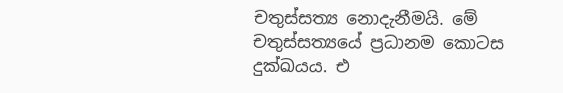චතුස්සත්‍ය නොදැනීමයි. මේ චතුස්සත්‍යයේ ප්‍රධානම කොටස දුක්ඛයය. එ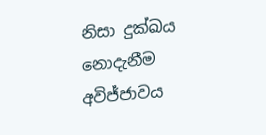නිසා දුක්ඛය නොදැනීම අවිජ්ජාවය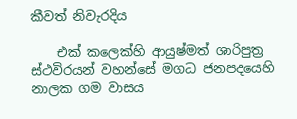කීවත් නිවැරදිය

    එක් කලෙක්හි ආයුෂ්මත් ශාරිපුත්‍ර ස්ථවිරයන් වහන්සේ මගධ ජනපදයෙහි නාලක ගම වාසය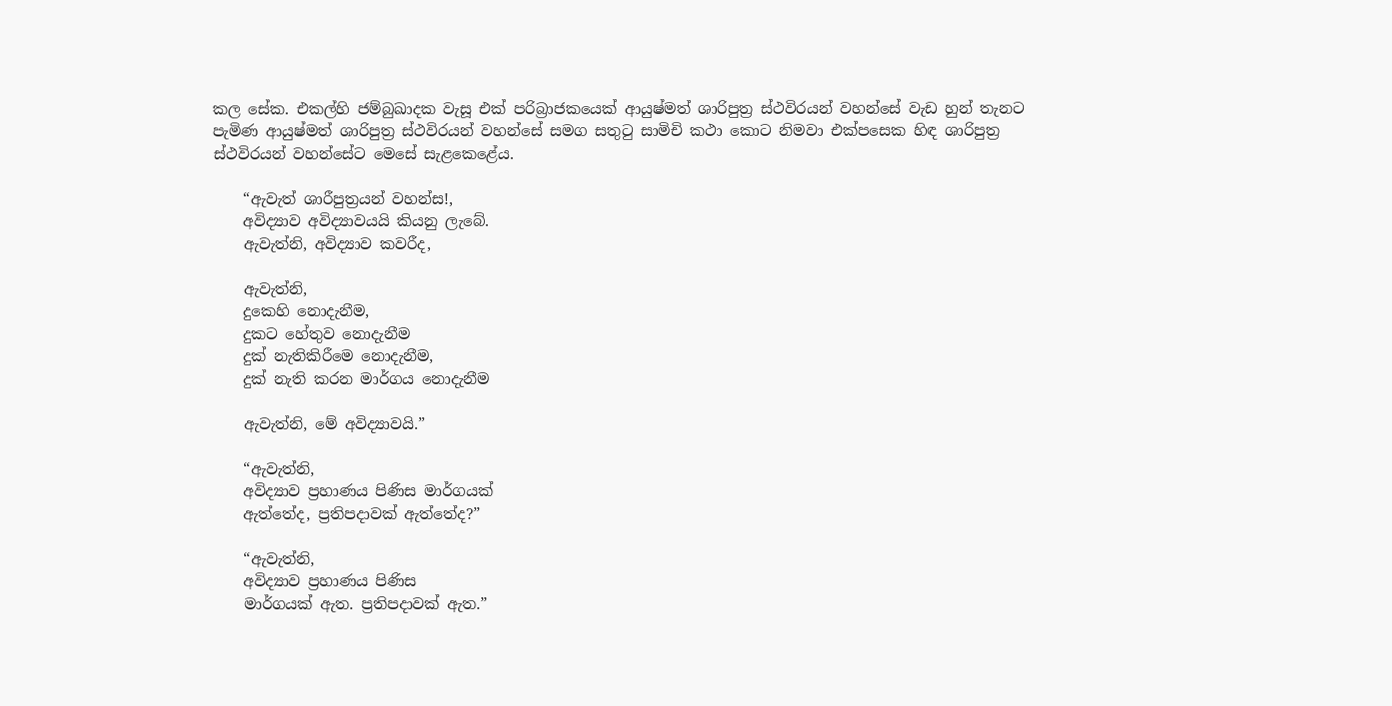කල සේක. එකල්හි ජම්බුඛාදක වැසූ එක් පරිබ්‍රාජකයෙක් ආයුෂ්මත් ශාරිපුත්‍ර ස්ථවිරයන් වහන්සේ වැඩ හුන් තැනට පැමිණ ආයුෂ්මත් ශාරිපුත්‍ර ස්ථවිරයන් වහන්සේ සමග සතුටු සාමිචි කථා කොට නිමවා එක්පසෙක හිඳ ශාරිපුත්‍ර ස්ථවිරයන් වහන්සේට මෙසේ සැළකෙළේය.

    “ඇවැත් ශාරීපුත්‍රයන් වහන්ස!,
    අවිද්‍යාව අවිද්‍යාවයයි කියනු ලැබේ.
    ඇවැත්නි, අවිද්‍යාව කවරීද,

    ඇවැත්නි,
    දුකෙහි නොදැනීම,
    දුකට හේතුව නොදැනීම
    දුක් නැතිකිරීමෙ නොදැනීම,
    දුක් නැති කරන මාර්ගය නොදැනීම

    ඇවැත්නි, මේ අවිද්‍යාවයි.”

    “ඇවැත්නි,
    අවිද්‍යාව ප්‍රහාණය පිණිස මාර්ගයක්
    ඇත්තේද, ප්‍රතිපදාවක් ඇත්තේද?”

    “ඇවැත්නි,
    අවිද්‍යාව ප්‍රහාණය පිණිස
    මාර්ගයක් ඇත. ප්‍රතිපදාවක් ඇත.”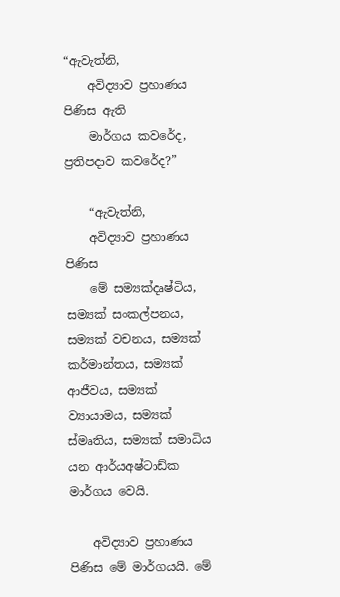“ඇවැත්නි,
    අවිද්‍යාව ප්‍රහාණය පිණිස ඇති
    මාර්ගය කවරේද, ප්‍රතිපදාව කවරේද?”

    “ඇවැත්නි,
    අවිද්‍යාව ප්‍රහාණය පිණිස
    මේ සම්‍යක්දෘෂ්ටිය, සම්‍යක් සංකල්පනය, සම්‍යක් වචනය, සම්‍යක් කර්මාන්තය, සම්‍යක් ආජීවය, සම්‍යක් ව්‍යායාමය, සම්‍යක් ස්මෘතිය, සම්‍යක් සමාධිය යන ආර්යඅෂ්ටාඩ්ක මාර්ගය වෙයි.

    අවිද්‍යාව ප්‍රහාණය පිණිස මේ මාර්ගයයි. මේ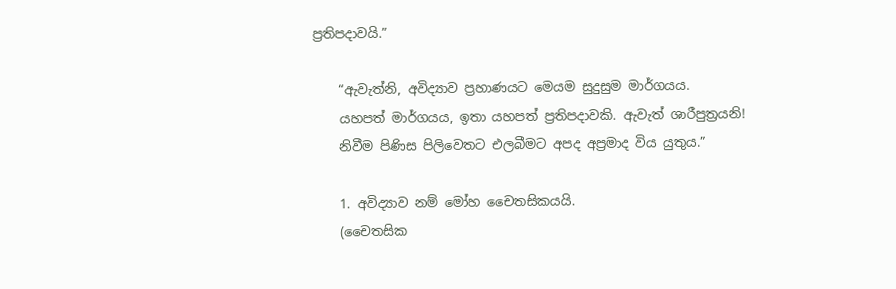ප්‍රතිපදාවයි.”

    “ඇවැත්නි, අවිද්‍යාව ප්‍රහාණයට මෙයම සුදුසුම මාර්ගයය.
    යහපත් මාර්ගයය, ඉතා යහපත් ප්‍රතිපදාවකි. ඇවැත් ශාරීපුත්‍රයනි!
    නිවීම පිණිස පිලිවෙතට එලබීමට අපද අප්‍රමාද විය යුතුය.”

    1. අවිද්‍යාව නම් මෝහ චෛතසිකයයි.
    (චෛතසික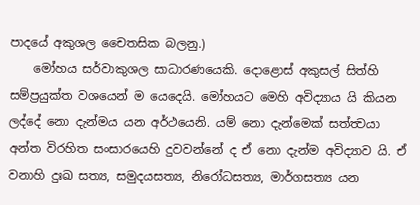පාදයේ අකුශල චෛතසික බලනු.)
    මෝහය සර්වාකුශල සාධාරණයෙකි. දොළොස් අකුසල් සිත්හි සම්ප්‍රයුක්ත වශයෙන් ම යෙදෙයි. මෝහයට මෙහි අවිද්‍යාය යි කියන ලද්දේ නො දැන්මය යන අර්ථයෙනි. යම් නො දැන්මෙක් සත්ත්‍වයා අන්ත විරහිත සංසාරයෙහි දුවවන්නේ ද ඒ නො දැන්ම අවිද්‍යාව යි. ඒ වනාහි දුඃඛ සත්‍ය, සමුදයසත්‍ය, නිරෝධසත්‍ය, මාර්ගසත්‍ය යන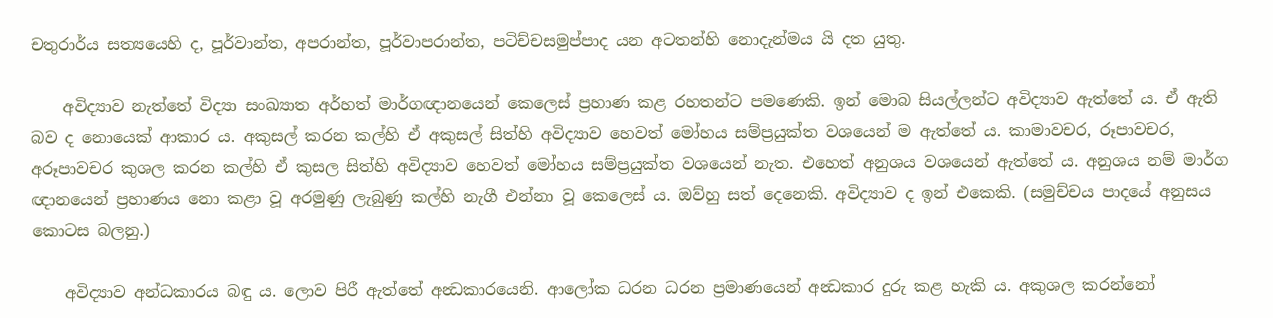චතුරාර්ය සත්‍යයෙහි ද, පූර්වාන්ත, අපරාන්ත, පූර්වාපරාන්ත, පටිච්චසමුප්පාද යන අටතන්හි නොදැන්මය යි දත යුතු.

    අවිද්‍යාව නැත්තේ විද්‍යා සංඛ්‍යාත අර්හත් මාර්ගඥානයෙන් කෙලෙස් ප්‍රහාණ කළ රහතන්ට පමණෙකි. ඉන් මොබ සියල්ලන්ට අවිද්‍යාව ඇත්තේ ය. ඒ ඇති බව ද නොයෙක් ආකාර ය. අකුසල් කරන කල්හි ඒ අකුසල් සිත්හි අවිද්‍යාව හෙවත් මෝහය සම්ප්‍රයුක්ත වශයෙන් ම ඇත්තේ ය. කාමාවචර, රූපාවචර, අරූපාවචර කුශල කරන කල්හි ඒ කුසල සිත්හි අවිද්‍යාව හෙවත් මෝහය සම්ප්‍රයුක්ත වශයෙන් නැත. එහෙත් අනුශය වශයෙන් ඇත්තේ ය. අනුශය නම් මාර්ග ඥානයෙන් ප්‍රහාණය නො කළා වූ අරමුණු ලැබුණු කල්හි නැගී එන්නා වූ කෙලෙස් ය. ඔව්හු සත් දෙනෙකි. අවිද්‍යාව ද ඉන් එකෙකි. (සමුච්චය පාදයේ අනුසය කොටස බලනු.)

    අවිද්‍යාව අන්ධකාරය බඳු ය. ලොව පිරී ඇත්තේ අන්‍ධකාරයෙනි. ආලෝක ධරන ධරන ප්‍රමාණයෙන් අන්‍ධකාර දුරු කළ හැකි ය. අකුශල කරන්නෝ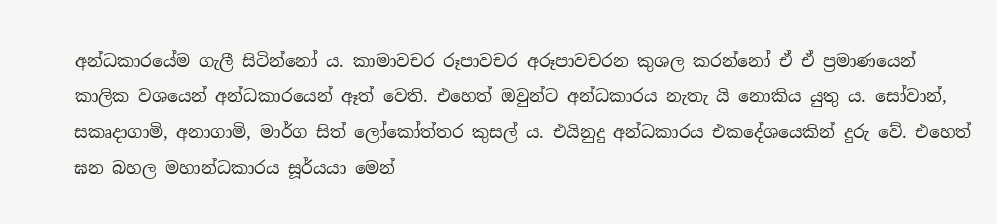අන්ධකාරයේම ගැලී සිටින්නෝ ය. කාමාවචර රූපාවචර අරූපාවචරන කුශල කරන්නෝ ඒ ඒ ප්‍රමාණයෙන් කාලික වශයෙන් අන්ධකාරයෙන් ඈත් වෙති. එහෙත් ඔවුන්ට අන්ධකාරය නැතැ යි නොකිය යුතු ය. සෝවාන්, සකෘදාගාමි, අනාගාමි, මාර්ග සිත් ලෝකෝත්තර කුසල් ය. එයිනුදු අන්ධකාරය එකදේශයෙකින් දුරු වේ. එහෙත් ඝන බහල මහාන්ධකාරය සූර්යයා මෙන්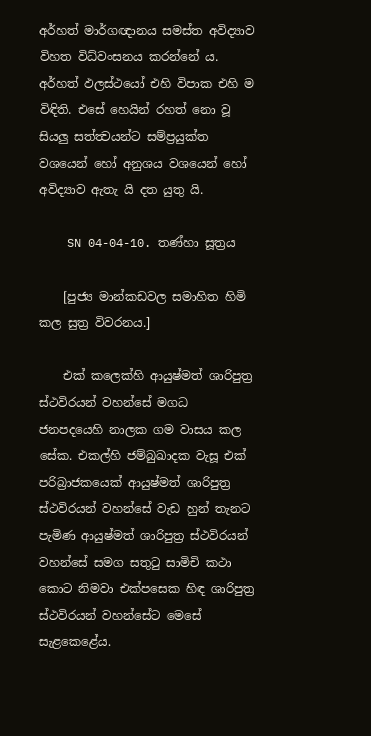අර්හත් මාර්ගඥානය සමස්ත අවිද්‍යාව විහත විධ්වංසනය කරන්නේ ය. අර්හත් ඵලස්ථයෝ එහි විපාක එහි ම විඳිති. එසේ හෙයින් රහත් නො වූ සියලු සත්ත්‍වයන්ට සම්ප්‍රයුක්ත වශයෙන් හෝ අනුශය වශයෙන් හෝ අවිද්‍යාව ඇතැ යි දත යුතු යි.

    SN 04-04-10. තණ්හා සූත්‍රය

    [පුජ්‍ය මාන්කඩවල සමාහිත හිමි කල සුත්‍ර විවරනය.]

    එක් කලෙක්හි ආයුෂ්මත් ශාරිපුත්‍ර ස්ථවිරයන් වහන්සේ මගධ ජනපදයෙහි නාලක ගම වාසය කල සේක. එකල්හි ජම්බුඛාදක වැසූ එක් පරිබ්‍රාජකයෙක් ආයුෂ්මත් ශාරිපුත්‍ර ස්ථවිරයන් වහන්සේ වැඩ හුන් තැනට පැමිණ ආයුෂ්මත් ශාරිපුත්‍ර ස්ථවිරයන් වහන්සේ සමග සතුටු සාමිචි කථා කොට නිමවා එක්පසෙක හිඳ ශාරිපුත්‍ර ස්ථවිරයන් වහන්සේට මෙසේ සැළකෙළේය.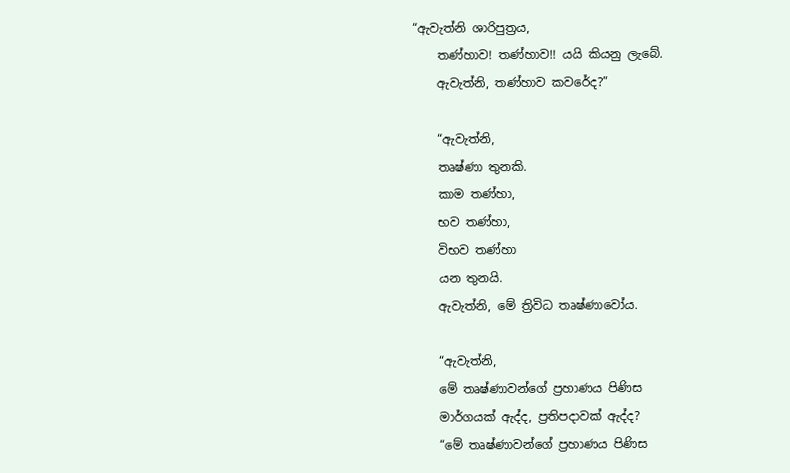“ඇවැත්නි ශාරිපුත්‍රය,
    තණ්හාව! තණ්හාව!! යයි කියනු ලැබේ.
    ඇවැත්නි, තණ්හාව කවරේද?”

    “ඇවැත්නි,
    තෘෂ්ණා තුනකි.
    කාම තණ්හා,
    භව තණ්හා,
    විභව තණ්හා
    යන තුනයි.
    ඇවැත්නි, මේ ත්‍රිවිධ තෘෂ්ණාවෝය.

    “ඇවැත්නි,
    මේ තෘෂ්ණාවන්ගේ ප්‍රහාණය පිණිස
    මාර්ගයක් ඇද්ද, ප්‍රතිපදාවක් ඇද්ද?
    “මේ තෘෂ්ණාවන්ගේ ප්‍රහාණය පිණිස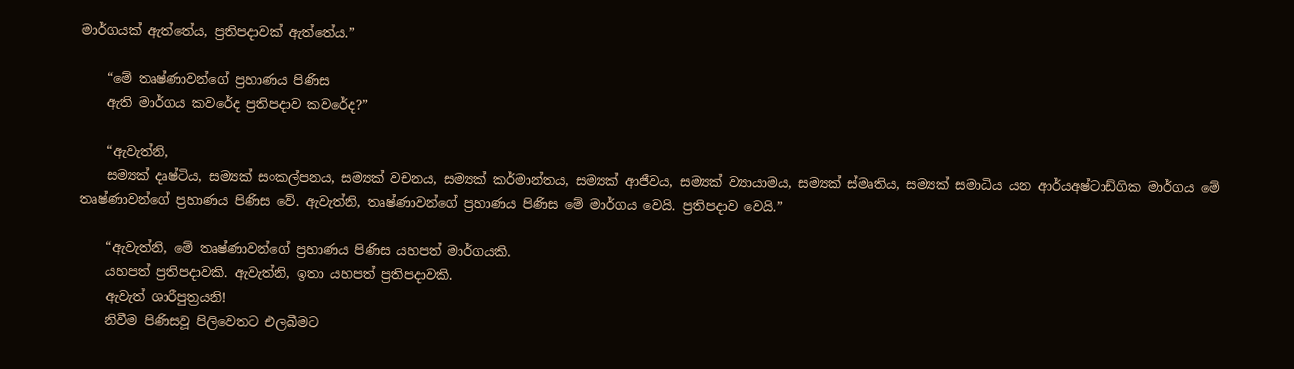මාර්ගයක් ඇත්තේය, ප්‍රතිපදාවක් ඇත්තේය.”

    “මේ තෘෂ්ණාවන්ගේ ප්‍රහාණය පිණිස
    ඇති මාර්ගය කවරේද ප්‍රතිපදාව කවරේද?”

    “ඇවැත්නි,
    සම්‍යක් දෘෂ්ටිය, සම්‍යක් සංකල්පනය, සම්‍යක් වචනය, සම්‍යක් කර්මාන්තය, සම්‍යක් ආජීවය, සම්‍යක් ව්‍යායාමය, සම්‍යක් ස්මෘතිය, සම්‍යක් සමාධිය යන ආර්යඅෂ්ටාඩ්ගික මාර්ගය මේ තෘෂ්ණාවන්ගේ ප්‍රහාණය පිණිස වේ. ඇවැත්නි, තෘෂ්ණාවන්ගේ ප්‍රහාණය පිණිස මේ මාර්ගය වෙයි. ප්‍රතිපදාව වෙයි.”

    “ඇවැත්නි, මේ තෘෂ්ණාවන්ගේ ප්‍රහාණය පිණිස යහපත් මාර්ගයකි.
    යහපත් ප්‍රතිපදාවකි. ඇවැත්නි, ඉතා යහපත් ප්‍රතිපදාවකි.
    ඇවැත් ශාරීපුත්‍රයනි!
    නිවීම පිණිසවූ පිලිවෙතට එලබීමට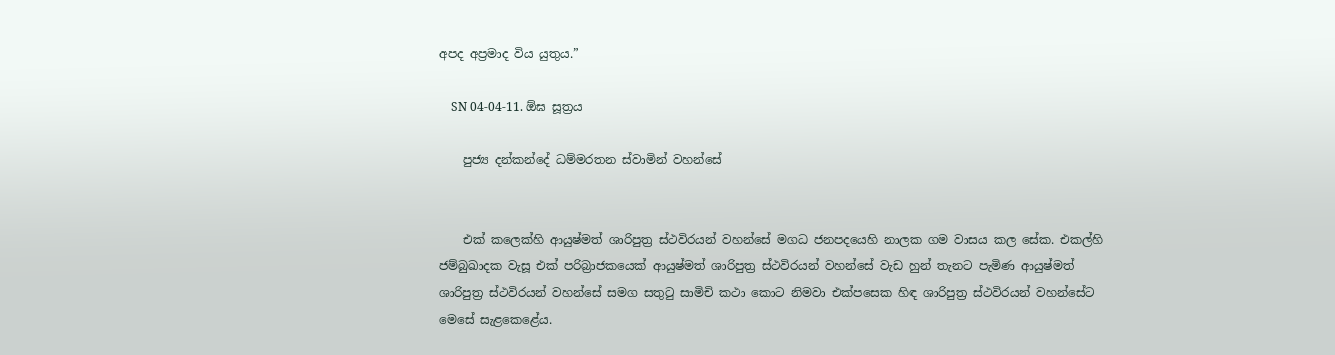අපද අප්‍රමාද විය යුතුය.”

    SN 04-04-11. ඕඝ සූත්‍රය

    පුජ්‍ය දන්කන්දේ ධම්මරතන ස්වාමින් වහන්සේ


    එක් කලෙක්හි ආයුෂ්මත් ශාරිපුත්‍ර ස්ථවිරයන් වහන්සේ මගධ ජනපදයෙහි නාලක ගම වාසය කල සේක. එකල්හි ජම්බුඛාදක වැසූ එක් පරිබ්‍රාජකයෙක් ආයුෂ්මත් ශාරිපුත්‍ර ස්ථවිරයන් වහන්සේ වැඩ හුන් තැනට පැමිණ ආයුෂ්මත් ශාරිපුත්‍ර ස්ථවිරයන් වහන්සේ සමග සතුටු සාමිචි කථා කොට නිමවා එක්පසෙක හිඳ ශාරිපුත්‍ර ස්ථවිරයන් වහන්සේට මෙසේ සැළකෙළේය.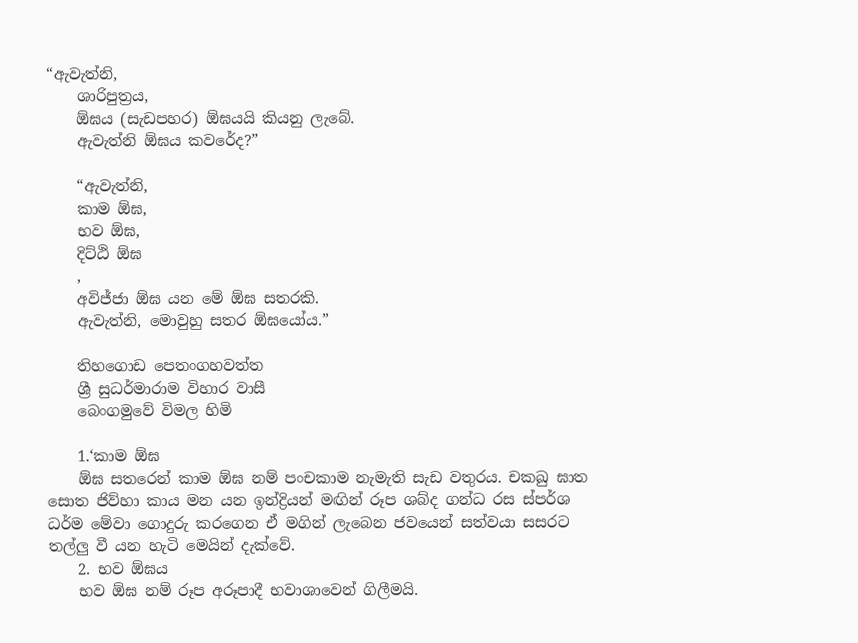“ඇවැත්නි,
    ශාරිපුත්‍රය,
    ඕඝය (සැඩපහර) ඕඝයයි කියනු ලැබේ.
    ඇවැත්නි ඕඝය කවරේද?”

    “ඇවැත්නි,
    කාම ඕඝ,
    භව ඕඝ,
    දිට්ඨි ඕඝ
    ,
    අවිජ්ජා ඕඝ යන මේ ඕඝ සතරකි.
    ඇවැත්නි, මොවුහු සතර ඕඝයෝය.”

    තිහගොඩ පෙතංගහවත්ත
    ශ්‍රී සුධර්මාරාම විහාර වාසී
    බෙංගමුවේ විමල හිමි

    1.‘කාම ඕඝ
    ඕඝ සතරෙන් කාම ඕඝ නම් පංචකාම නැමැති සැඩ වතුරය. චකඛු ඝාත සොත ජිව්හා කාය මන යන ඉන්ද්‍රියන් මඟින් රූප ශබ්ද ගන්ධ රස ස්පර්ශ ධර්ම මේවා ගොදුරු කරගෙන ඒ මගින් ලැබෙන ජවයෙන් සත්වයා සසරට තල්ලු වී යන හැටි මෙයින් දැක්වේ.
    2. භව ඕඝය
    භව ඕඝ නම් රූප අරූපාදී භවාශාවෙන් ගිලීමයි.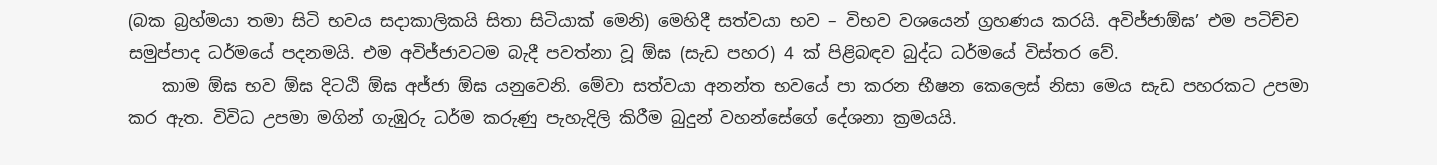(බක බ්‍රහ්මයා තමා සිටි භවය සදාකාලිකයි සිතා සිටියාක් මෙනි) මෙහිදී සත්වයා භව – විභව වශයෙන් ග්‍රහණය කරයි. අවිජ්ජාඕඝ’ එම පටිච්ච සමුප්පාද ධර්මයේ පදනමයි. එම අවිජ්ජාවටම බැදී පවත්නා වූ ඕඝ (සැඩ පහර) 4 ක් පිළිබඳව බුද්ධ ධර්මයේ විස්තර වේ.
    කාම ඕඝ භව ඕඝ දිටඨි ඕඝ අජ්ජා ඕඝ යනුවෙනි. මේවා සත්වයා අනන්ත භවයේ පා කරන භීෂන කෙලෙස් නිසා මෙය සැඩ පහරකට උපමා කර ඇත. විවිධ උපමා මගින් ගැඹුරු ධර්ම කරුණු පැහැදිලි කිරීම බුදුන් වහන්සේගේ දේශනා ක්‍රමයයි.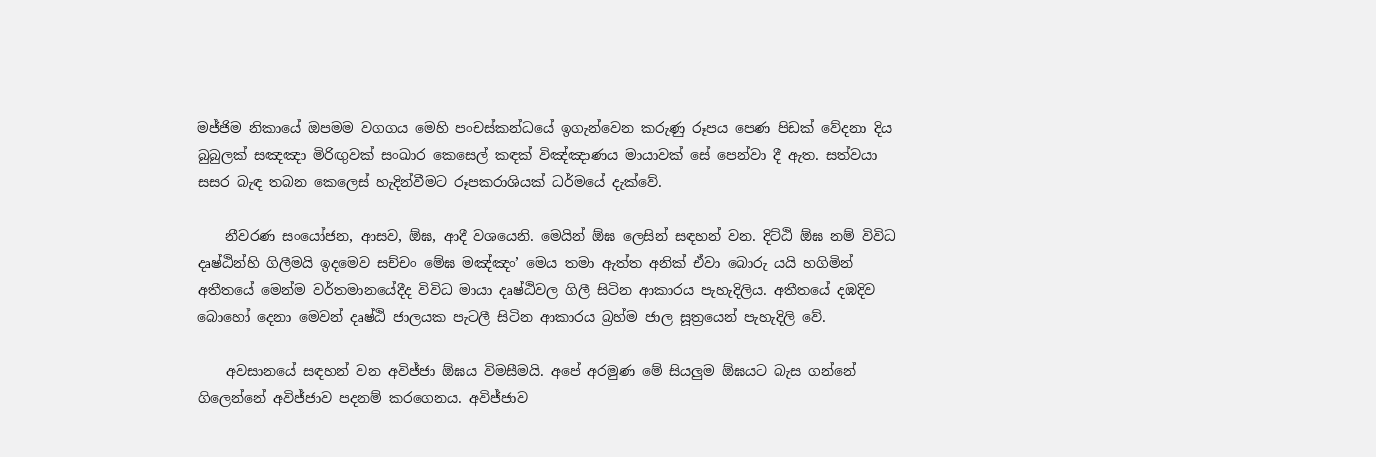මජ්ජිම නිකායේ ඔපමම වගගය මෙහි පංචස්කන්ධයේ ඉගැන්වෙන කරුණු රූපය පෙණ පිඩක් වේදනා දිය බුබුලක් සඤඤා මිරිඟුවක් සංඛාර කෙසෙල් කඳක් විඤ්ඤාණය මායාවක් සේ පෙන්වා දී ඇත. සත්වයා සසර බැඳ තබන කෙලෙස් හැදින්වීමට රූපකරාශියක් ධර්මයේ දැක්වේ.

    නීවරණ සංයෝජන, ආසව, ඕඝ, ආදී වශයෙනි. මෙයින් ඕඝ ලෙසින් සඳහන් වන. දිට්ඨි ඕඝ නම් විවිධ දෘෂ්ඨින්හි ගිලීමයි ඉදමෙව සච්චං මේඝ මඤ්ඤං’ මෙය තමා ඇත්ත අනික් ඒවා බොරු යයි හගිමින් අතීතයේ මෙන්ම වර්තමානයේදීද විවිධ මායා දෘෂ්ඨිවල ගිලී සිටින ආකාරය පැහැදිලිය. අතීතයේ දඹදිව බොහෝ දෙනා මෙවන් දෘෂ්ඨි ජාලයක පැටලී සිටින ආකාරය බ්‍රහ්ම ජාල සූත්‍රයෙන් පැහැදිලි වේ.

    අවසානයේ සඳහන් වන අවිජ්ජා ඕඝය විමසීමයි. අපේ අරමුණ මේ සියලුම ඕඝයට බැස ගන්නේ ගිලෙන්නේ අවිජ්ජාව පදනම් කරගෙනය. අවිජ්ජාව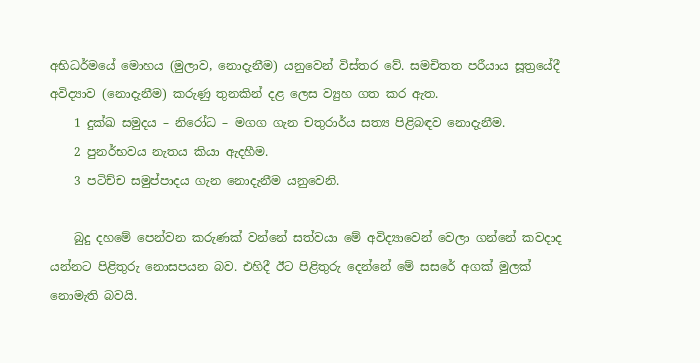අභිධර්මයේ මොහය (මුලාව, නොදැනීම) යනුවෙන් විස්තර වේ. සමචිතත පරීයාය සූත්‍රයේදී අවිද්‍යාව (නොදැනීම) කරුණු තුනකින් දළ ලෙස ව්‍යුහ ගත කර ඇත.
    1 දුක්ඛ සමුදය – නිරෝධ – මගග ගැන චතුරාර්ය සත්‍ය පිළිබඳව නොදැනීම.
    2 පුනර්භවය නැතය කියා ඇදහීම.
    3 පටිච්ච සමුප්පාදය ගැන නොදැනීම යනුවෙනි.

    බුදු දහමේ පෙන්වන කරුණක් වන්නේ සත්වයා මේ අවිද්‍යාවෙන් වෙලා ගන්නේ කවදාද යන්නට පිළිතුරු නොසපයන බව. එහිදී ඊට පිළිතුරු දෙන්නේ මේ සසරේ අගක් මුලක් නොමැති බවයි.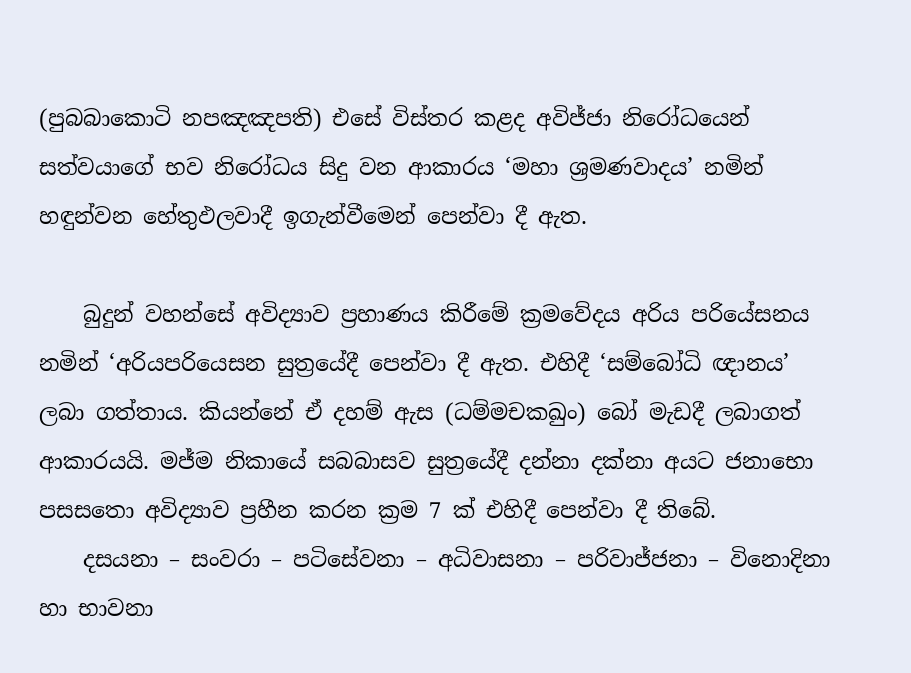(පුබබාකොටි නපඤඤපති) එසේ විස්තර කළද අවිජ්ජා නිරෝධයෙන් සත්වයාගේ භව නිරෝධය සිදු වන ආකාරය ‘මහා ශ්‍රමණවාදය’ නමින් හඳුන්වන හේතුඵලවාදී ඉගැන්වීමෙන් පෙන්වා දී ඇත.

    බුදුන් වහන්සේ අවිද්‍යාව ප්‍රහාණය කිරීමේ ක්‍රමවේදය අරිය පරියේසනය නමින් ‘අරියපරියෙසන සුත්‍රයේදී පෙන්වා දී ඇත. එහිදී ‘සම්බෝධි ඥානය’ ලබා ගත්තාය. කියන්නේ ඒ දහම් ඇස (ධම්මචකඛුං) බෝ මැඩදී ලබාගත් ආකාරයයි. මජ්ම නිකායේ සබබාසව සුත්‍රයේදී දන්නා දක්නා අයට ජනාභො පසසතො අවිද්‍යාව ප්‍රහීන කරන ක්‍රම 7 ක් එහිදී පෙන්වා දී තිබේ.
    දසයනා – සංවරා – පටිසේවනා – අධිවාසනා – පරිවාජ්ජනා – විනොදිනා හා භාවනා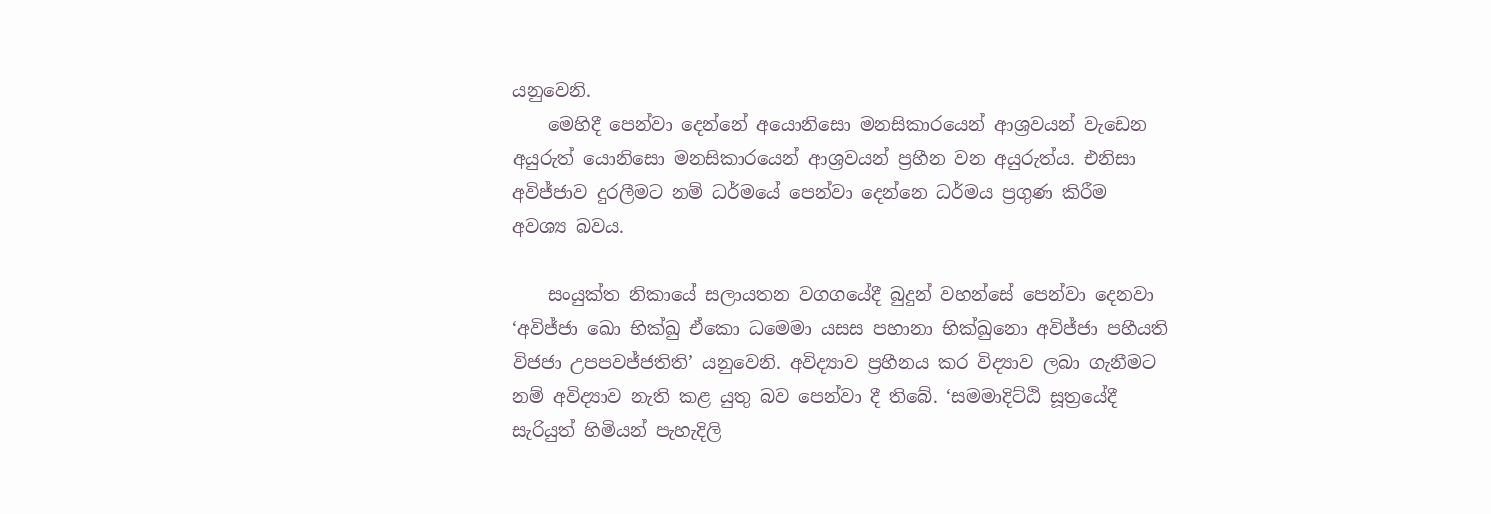යනුවෙනි.
    මෙහිදී පෙන්වා දෙන්නේ අයොනිසො මනසිකාරයෙන් ආශ්‍රවයන් වැඩෙන අයුරුත් යොනිසො මනසිකාරයෙන් ආශ්‍රවයන් ප්‍රහීන වන අයුරුත්ය. එනිසා අවිජ්ජාව දුරලීමට නම් ධර්මයේ පෙන්වා දෙන්නෙ ධර්මය ප්‍රගුණ කිරීම අවශ්‍ය බවය.

    සංයුක්ත නිකායේ සලායතන වගගයේදී බුදුන් වහන්සේ පෙන්වා දෙනවා ‘අවිජ්ජා ඛො භික්ඛු ඒකො ධමෙමා යසස පහානා භික්ඛුනො අවිජ්ජා පහීයති විජජා උපපවජ්ජතිති’ යනුවෙනි. අවිද්‍යාව ප්‍රහීනය කර විද්‍යාව ලබා ගැනීමට නම් අවිද්‍යාව නැති කළ යුතු බව පෙන්වා දී තිබේ. ‘සමමාදිට්ඨි සූත්‍රයේදී සැරියුත් හිමියන් පැහැදිලි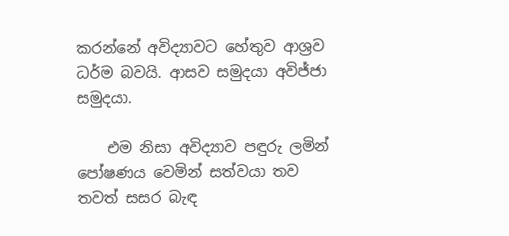කරන්නේ අවිද්‍යාවට හේතුව ආශ්‍රව ධර්ම බවයි. ආසව සමුදයා අවිජ්ජා සමුදයා.

    එම නිසා අවිද්‍යාව පඳුරු ලමින් පෝෂණය වෙමින් සත්වයා තව තවත් සසර බැඳ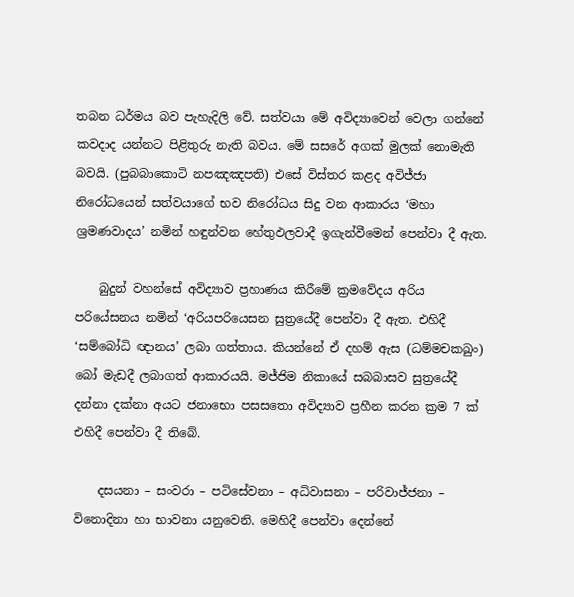තබන ධර්මය බව පැහැදිලි වේ. සත්වයා මේ අවිද්‍යාවෙන් වෙලා ගන්නේ කවදාද යන්නට පිළිතුරු නැති බවය. මේ සසරේ අගක් මුලක් නොමැති බවයි. (පුබබාකොටි නපඤඤපති) එසේ විස්තර කළද අවිජ්ජා නිරෝධයෙන් සත්වයාගේ භව නිරෝධය සිදු වන ආකාරය ‘මහා ශ්‍රමණවාදය’ නමින් හඳුන්වන හේතුඵලවාදී ඉගැන්වීමෙන් පෙන්වා දී ඇත.

    බුදුන් වහන්සේ අවිද්‍යාව ප්‍රහාණය කිරීමේ ක්‍රමවේදය අරිය පරියේසනය නමින් ‘අරියපරියෙසන සුත්‍රයේදී පෙන්වා දී ඇත. එහිදී ‘සම්බෝධි ඥානය’ ලබා ගත්තාය. කියන්නේ ඒ දහම් ඇස (ධම්මචකඛුං) බෝ මැඩදී ලබාගත් ආකාරයයි. මජ්ජිම නිකායේ සබබාසව සුත්‍රයේදී දන්නා දක්නා අයට ජනාභො පසසතො අවිද්‍යාව ප්‍රහීන කරන ක්‍රම 7 ක් එහිදී පෙන්වා දී තිබේ.

    දසයනා – සංවරා – පටිසේවනා – අධිවාසනා – පරිවාජ්ජනා – විනොදිනා හා භාවනා යනුවෙනි. මෙහිදී පෙන්වා දෙන්නේ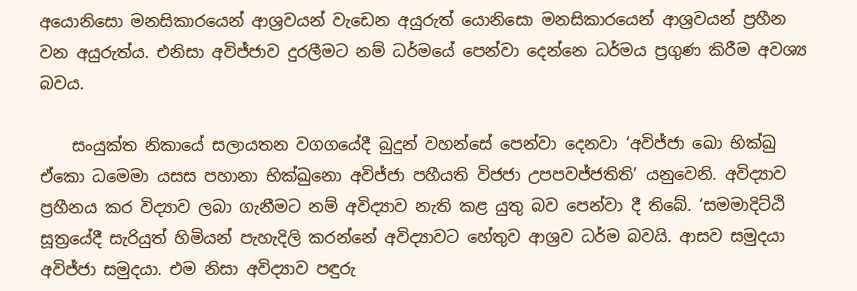අයොනිසො මනසිකාරයෙන් ආශ්‍රවයන් වැඩෙන අයුරුත් යොනිසො මනසිකාරයෙන් ආශ්‍රවයන් ප්‍රහීන වන අයුරුත්ය. එනිසා අවිජ්ජාව දුරලීමට නම් ධර්මයේ පෙන්වා දෙන්නෙ ධර්මය ප්‍රගුණ කිරීම අවශ්‍ය බවය.

    සංයුක්ත නිකායේ සලායතන වගගයේදී බුදුන් වහන්සේ පෙන්වා දෙනවා ‘අවිජ්ජා ඛො භික්ඛු ඒකො ධමෙමා යසස පහානා භික්ඛුනො අවිජ්ජා පහීයති විජජා උපපවජ්ජතිති’ යනුවෙනි. අවිද්‍යාව ප්‍රහීනය කර විද්‍යාව ලබා ගැනීමට නම් අවිද්‍යාව නැති කළ යුතු බව පෙන්වා දී තිබේ. ‘සමමාදිට්ඨි සූත්‍රයේදී සැරියුත් හිමියන් පැහැදිලි කරන්නේ අවිද්‍යාවට හේතුව ආශ්‍රව ධර්ම බවයි. ආසව සමුදයා අවිජ්ජා සමුදයා. එම නිසා අවිද්‍යාව පඳුරු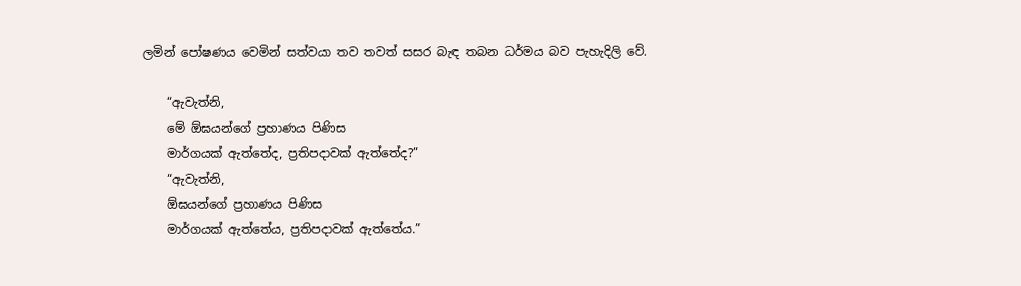ලමින් පෝෂණය වෙමින් සත්වයා තව තවත් සසර බැඳ තබන ධර්මය බව පැහැදිලි වේ.

    “ඇවැත්නි,
    මේ ඕඝයන්ගේ ප්‍රහාණය පිණිස
    මාර්ගයක් ඇත්තේද, ප්‍රතිපදාවක් ඇත්තේද?”
    “ඇවැත්නි,
    ඕඝයන්ගේ ප්‍රහාණය පිණිස
    මාර්ගයක් ඇත්තේය, ප්‍රතිපදාවක් ඇත්තේය.”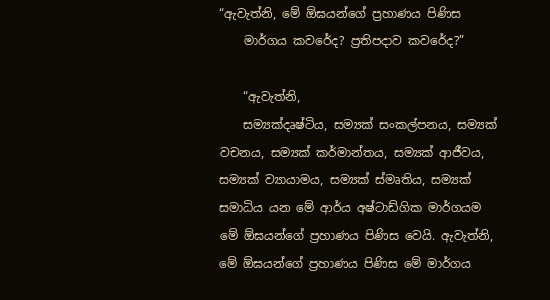“ඇවැත්නි, මේ ඕඝයන්ගේ ප්‍රහාණය පිණිස
    මාර්ගය කවරේද? ප්‍රතිපදාව කවරේද?”

    “ඇවැත්නි,
    සම්‍යක්දෘෂ්ටිය, සම්‍යක් සංකල්පනය, සම්‍යක් වචනය, සම්‍යක් කර්මාන්තය, සම්‍යක් ආජීවය, සම්‍යක් ව්‍යායාමය, සම්‍යක් ස්මෘතිය, සම්‍යක් සමාධිය යන මේ ආර්ය අෂ්ටාඩ්ගික මාර්ගයම මේ ඕඝයන්ගේ ප්‍රහාණය පිණිස වෙයි. ඇවැත්නි, මේ ඕඝයන්ගේ ප්‍රහාණය පිණිස මේ මාර්ගය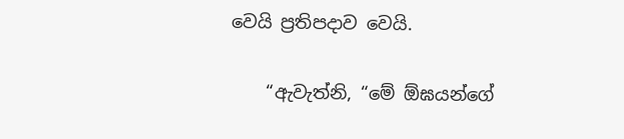වෙයි ප්‍රතිපදාව වෙයි.

    “ඇවැත්නි, “මේ ඕඝයන්ගේ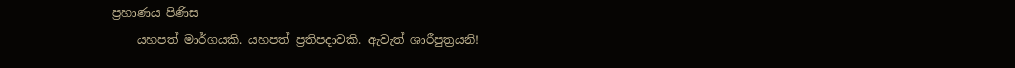ප්‍රහාණය පිණිස
    යහපත් මාර්ගයකි. යහපත් ප්‍රතිපදාවකි. ඇවැත් ශාරීපුත්‍රයනි!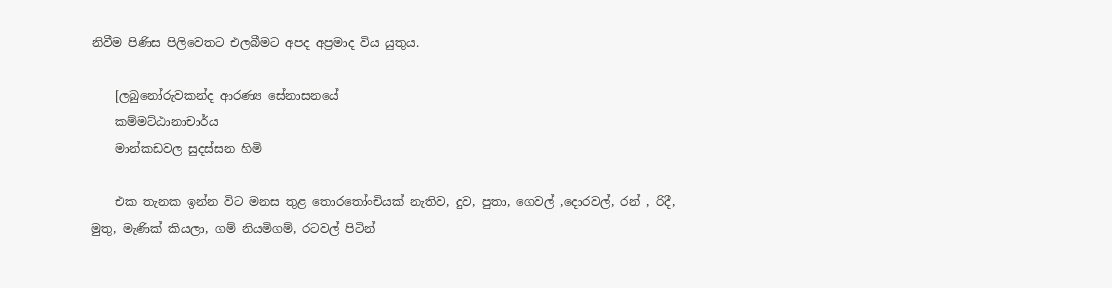නිවීම පිණිස පිලිවෙතට එලබීමට අපද අප්‍රමාද විය යුතුය.

    [ලබුනෝරුවකන්ද ආරණ්‍ය සේනාසනයේ
    කම්මට්ඨානාචාර්ය
    මාන්කඩවල සුදස්සන හිමි

    එක තැනක ඉන්න විට මනස තුළ තොරතෝංචියක් නැතිව, දුව, පුතා, ගෙවල් ,දොරවල්, රන් , රිදී, මුතු, මැණික් කියලා, ගම් නියමිගම්, රටවල් පිටින්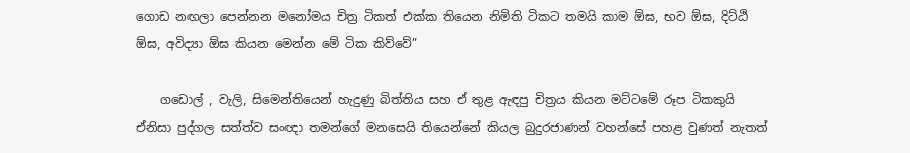ගොඩ නඟලා පෙන්නන මනෝමය චිත්‍ර ටිකත් එක්ක තියෙන නිමිති ටිකට තමයි කාම ඕඝ, භව ඕඝ, දිට්ඨි ඕඝ, අවිද්‍යා ඕඝ කියන මෙන්න මේ ටික කිව්වේ”

    ගඩොල් , වැලි, සිමෙන්තියෙන් හැදුණු බිත්තිය සහ ඒ තුළ ඇඳපු චිත්‍රය කියන මට්ටමේ රූප ටිකකුයි ඒනිසා පුද්ගල සත්ත්ව සංඥා තමන්ගේ මනසෙයි තියෙන්නේ කියල බුදුරජාණන් වහන්සේ පහළ වුණත් නැතත්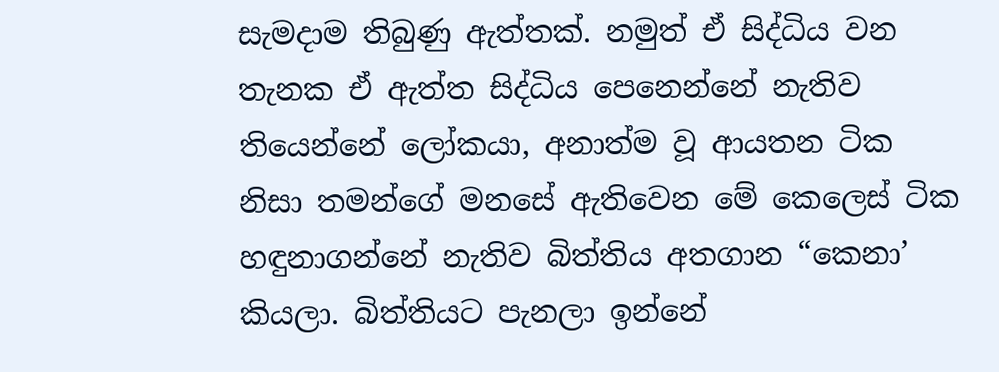සැමදාම තිබුණු ඇත්තක්. නමුත් ඒ සිද්ධිය වන තැනක ඒ ඇත්ත සිද්ධිය පෙනෙන්නේ නැතිව තියෙන්නේ ලෝකයා, අනාත්ම වූ ආයතන ටික නිසා තමන්ගේ මනසේ ඇතිවෙන මේ කෙලෙස් ටික හඳුනාගන්නේ නැතිව බිත්තිය අතගාන “කෙනා’ කියලා. බිත්තියට පැනලා ඉන්නේ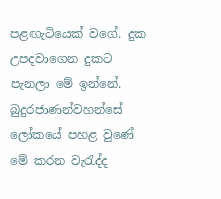පළඟැටියෙක් වගේ. දුක උපදවාගෙන දුකට පැනලා මේ ඉන්නේ. බුදුරජාණන්වහන්සේ ලෝකයේ පහළ වුණේ මේ කරන වැරැද්ද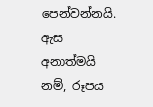පෙන්වන්නයි. ඇස අනාත්මයි නම්, රූපය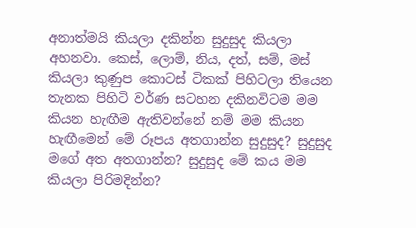අනාත්මයි කියලා දකින්න සුදුසුද කියලා අහනවා. කෙස්, ලොම්, නිය, දත්, සම්, මස් කියලා කුණුප කොටස් ටිකක් පිහිටලා තියෙන තැනක පිහිටි වර්ණ සටහන දකිනවිටම මම කියන හැඟීම ඇතිවන්නේ නම් මම කියන හැඟීමෙන් මේ රූපය අතගාන්න සුදුසුද? සුදුසුද මගේ අත අතගාන්න? සුදුසුද මේ කය මම කියලා පිරිමදින්න?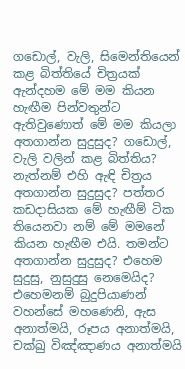ගඩොල්, වැලි, සිමෙන්තියෙන් කළ බිත්තියේ චිත්‍රයක් ඇන්දහම මේ මම කියන හැඟීම පින්වතුන්ට ඇතිවුණොත් මේ මම කියලා අතගාන්න සුදුසුද? ගඩොල්, වැලි වලින් කළ බිත්තිය? නැත්නම් එහි ඇඳි චිත්‍රය අතගාන්න සුදුසුද? පත්තර කඩදාසියක මේ හැඟීම් ටික තියෙනවා නම් මේ මමනේ කියන හැඟීම එයි. තමන්ට අතගාන්න සුදුසුද? එහෙම සුදුසු, නුසුදුසු නෙමෙයිද? එහෙමනම් බුදුපියාණන් වහන්සේ මහණෙනි, ඇස අනාත්මයි, රූපය අනාත්මයි, චක්ඛු විඤ්ඤාණය අනාත්මයි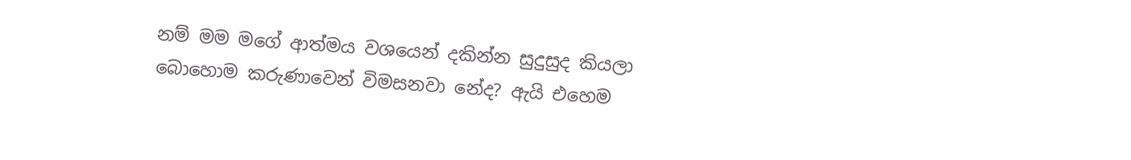නම් මම මගේ ආත්මය වශයෙන් දකින්න සුදුසුද කියලා බොහොම කරුණාවෙන් විමසනවා නේද? ඇයි එහෙම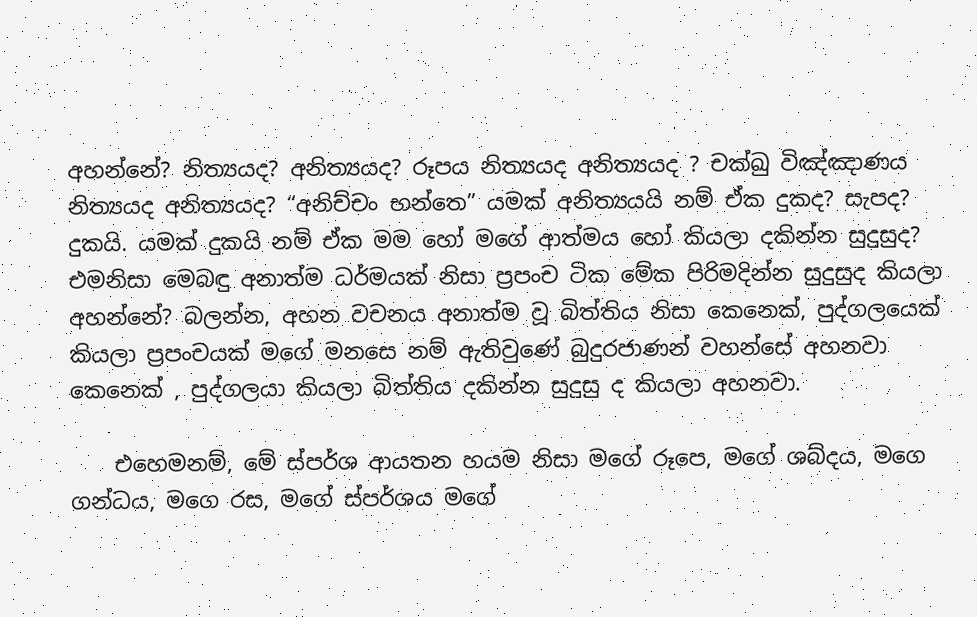අහන්නේ? නිත්‍යයද? අනිත්‍යයද? රූපය නිත්‍යයද අනිත්‍යයද ? චක්ඛු විඤ්ඤාණය නිත්‍යයද අනිත්‍යයද? “අනිච්චං භන්තෙ” යමක් අනිත්‍යයයි නම් ඒක දුකද? සැපද? දුකයි. යමක් දුකයි නම් ඒක මම හෝ මගේ ආත්මය හෝ කියලා දකින්න සුදුසුද? එමනිසා මෙබඳු අනාත්ම ධර්මයක් නිසා ප්‍රපංච ටික මේක පිරිමදින්න සුදුසුද කියලා අහන්නේ? බලන්න, අහන වචනය අනාත්ම වූ බිත්තිය නිසා කෙනෙක්, පුද්ගලයෙක් කියලා ප්‍රපංචයක් මගේ මනසෙ නම් ඇතිවුණේ බුදුරජාණන් වහන්සේ අහනවා කෙනෙක් , පුද්ගලයා කියලා බිත්තිය දකින්න සුදුසු ද කියලා අහනවා.

    එහෙමනම්, මේ ස්පර්ශ ආයතන හයම නිසා මගේ රූපෙ, මගේ ශබ්දය, මගෙ ගන්ධය, මගෙ රස, මගේ ස්පර්ශය මගේ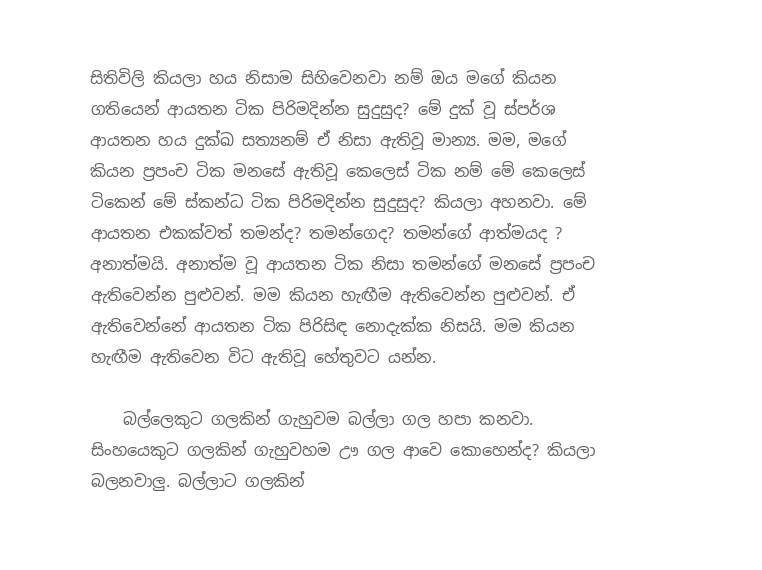සිතිවිලි කියලා හය නිසාම සිහිවෙනවා නම් ඔය මගේ කියන ගතියෙන් ආයතන ටික පිරිමදින්න සුදුසුද? මේ දුක් වූ ස්පර්ශ ආයතන හය දුක්ඛ සත්‍යනම් ඒ නිසා ඇතිවූ මාන්‍ය. මම, මගේ කියන ප්‍රපංච ටික මනසේ ඇතිවූ කෙලෙස් ටික නම් මේ කෙලෙස් ටිකෙන් මේ ස්කන්ධ ටික පිරිමදින්න සුදුසුද? කියලා අහනවා. මේ ආයතන එකක්වත් තමන්ද? තමන්ගෙද? තමන්ගේ ආත්මයද ? අනාත්මයි. අනාත්ම වූ ආයතන ටික නිසා තමන්ගේ මනසේ ප්‍රපංච ඇතිවෙන්න පුළුවන්. මම කියන හැඟීම ඇතිවෙන්න පුළුවන්. ඒ ඇතිවෙන්නේ ආයතන ටික පිරිසිඳ නොදැක්ක නිසයි. මම කියන හැඟීම ඇතිවෙන විට ඇතිවූ හේතුවට යන්න.

    බල්ලෙකුට ගලකින් ගැහුවම බල්ලා ගල හපා කනවා. සිංහයෙකුට ගලකින් ගැහුවහම ඌ ගල ආවෙ කොහෙන්ද? කියලා බලනවාලු. බල්ලාට ගලකින්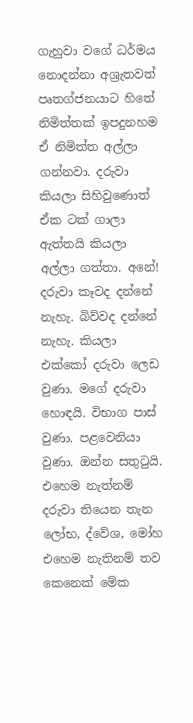ගැහුවා වගේ ධර්මය නොදන්නා අශ්‍රැතවත් පෘතග්ජනයාට හිතේ නිමිත්තක් ඉපදුනහම ඒ නිමිත්ත අල්ලා ගන්නවා. දරුවා කියලා සිහිවුණොත් ඒක ටක් ගාලා ඇත්තයි කියලා අල්ලා ගත්තා. අනේ! දරුවා කෑවද දන්නේ නැහැ. බිව්වද දන්නේ නැහැ. කියලා එක්කෝ දරුවා ලෙඩ වුණා. මගේ දරුවා හොඳයි. විභාග පාස් වුණා. පළවෙනියා වුණා. ඔන්න සතුටුයි. එහෙම නැත්නම් දරුවා තියෙන තැන ලෝභ, ද්වේශ, මෝහ එහෙම නැතිනම් තව කෙනෙක් මේක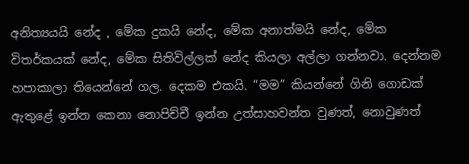අනිත්‍යයයි නේද , මේක දුකයි නේද, මේක අනාත්මයි නේද, මේක විතර්කයක් නේද, මේක සිතිවිල්ලක් නේද කියලා අල්ලා ගන්නවා. දෙන්නම හපාකාලා තියෙන්නේ ගල. දෙකම එකයි. “මම” කියන්නේ ගිනි ගොඩක් ඇතුළේ ඉන්න කෙනා නොපිච්චී ඉන්න උත්සාහවන්ත වුණත්, නොවුණත්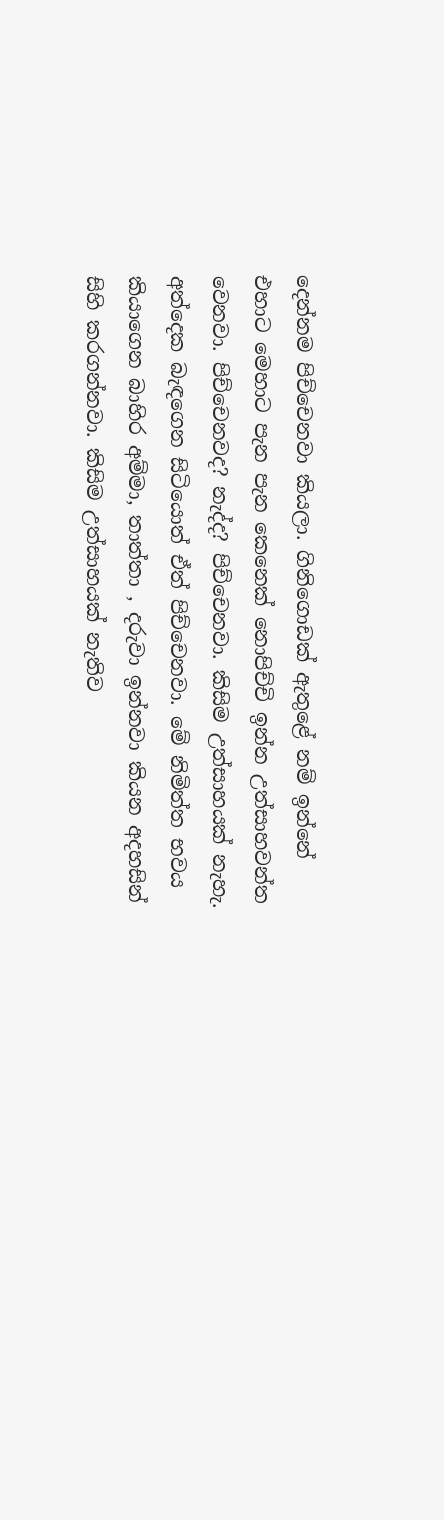දෙන්නම පිච්චෙනවා කියලා. ගිනිගොඩක් ඇතුළේ නම් ඉන්නේ එහාට මෙහාට පැන පැන කෙනෙක් නොපිච්චි ඉන්න උත්සාහවන්ත වෙනවා. පිච්චෙනවද? නැද්ද? පිච්චෙනවා. කිසිම උත්සාහයක් නැහැ. අත්දෙක බැඳගෙන සිටියොත් ඒත් පිච්චෙනවා. මේ නිමිත්ත භවය කියාගෙන බාහිර අම්මා, තාත්තා , දරුවා ඉන්නවා කියන අදහසින් සිහි කරගන්නවා. කිසිම උත්සාහයක් නැතිව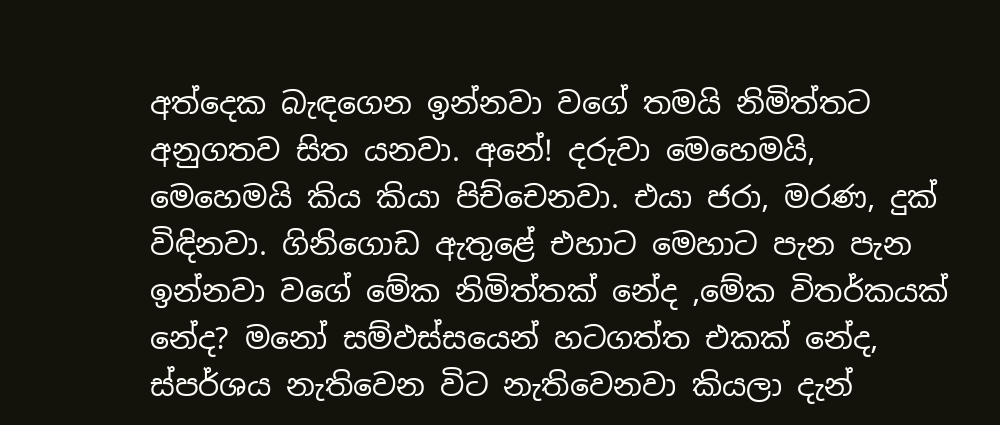අත්දෙක බැඳගෙන ඉන්නවා වගේ තමයි නිමිත්තට අනුගතව සිත යනවා. අනේ! දරුවා මෙහෙමයි, මෙහෙමයි කිය කියා පිච්චෙනවා. එයා ජරා, මරණ, දුක් විඳිනවා. ගිනිගොඩ ඇතුළේ එහාට මෙහාට පැන පැන ඉන්නවා වගේ මේක නිමිත්තක් නේද ,මේක විතර්කයක් නේද? මනෝ සම්ඵස්සයෙන් හටගත්ත එකක් නේද, ස්පර්ශය නැතිවෙන විට නැතිවෙනවා කියලා දැන්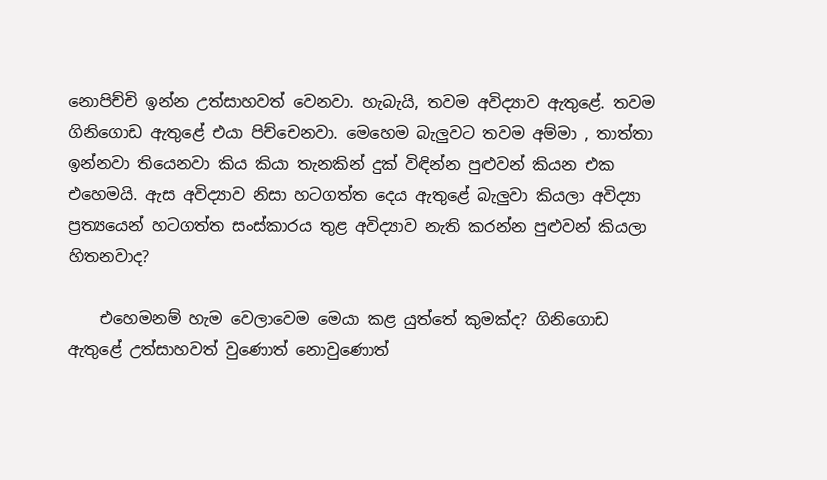නොපිච්චි ඉන්න උත්සාහවත් වෙනවා. හැබැයි, තවම අවිද්‍යාව ඇතුළේ. තවම ගිනිගොඩ ඇතුළේ එයා පිච්චෙනවා. මෙහෙම බැලුවට තවම අම්මා , තාත්තා ඉන්නවා තියෙනවා කිය කියා තැනකින් දුක් විඳින්න පුළුවන් කියන එක එහෙමයි. ඇස අවිද්‍යාව නිසා හටගත්ත දෙය ඇතුළේ බැලුවා කියලා අවිද්‍යා ප්‍රත්‍යයෙන් හටගත්ත සංස්කාරය තුළ අවිද්‍යාව නැති කරන්න පුළුවන් කියලා හිතනවාද?

    එහෙමනම් හැම වෙලාවෙම මෙයා කළ යුත්තේ කුමක්ද? ගිනිගොඩ ඇතුළේ උත්සාහවත් වුණොත් නොවුණොත්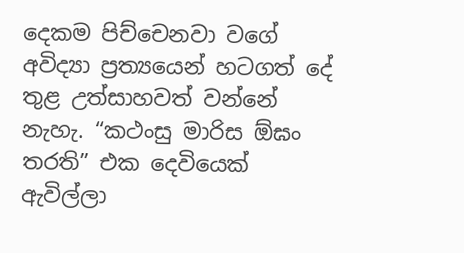දෙකම පිච්චෙනවා වගේ අවිද්‍යා ප්‍රත්‍යයෙන් හටගත් දේ තුළ උත්සාහවත් වන්නේ නැහැ. “කථංසු මාරිස ඕඝං තරති” එක දෙවියෙක් ඇවිල්ලා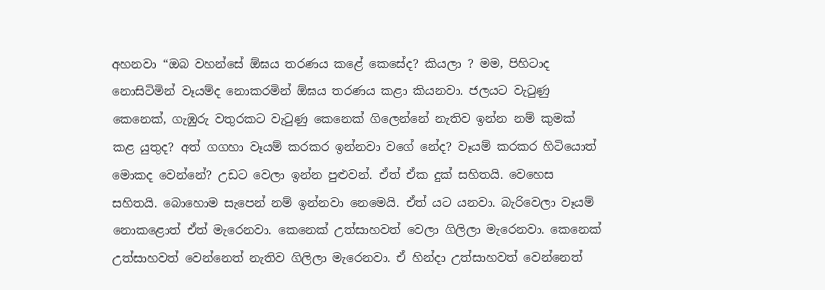අහනවා “ඔබ වහන්සේ ඕඝය තරණය කළේ කෙසේද? කියලා ? මම, පිහිටාද නොසිටිමින් වෑයම්ද නොකරමින් ඕඝය තරණය කළා කියනවා. ජලයට වැටුණු කෙනෙක්, ගැඹුරු වතුරකට වැටුණු කෙනෙක් ගිලෙන්නේ නැතිව ඉන්න නම් කුමක් කළ යුතුද? අත් ගගහා වෑයම් කරකර ඉන්නවා වගේ නේද? වෑයම් කරකර හිටියොත් මොකද වෙන්නේ? උඩට වෙලා ඉන්න පුළුවන්. ඒත් ඒක දුක් සහිතයි. වෙහෙස සහිතයි. බොහොම සැපෙන් නම් ඉන්නවා නෙමෙයි. ඒත් යට යනවා. බැරිවෙලා වෑයම් නොකළොත් ඒත් මැරෙනවා. කෙනෙක් උත්සාහවත් වෙලා ගිලිලා මැරෙනවා. කෙනෙක් උත්සාහවත් වෙන්නෙත් නැතිව ගිලිලා මැරෙනවා. ඒ හින්දා උත්සාහවත් වෙන්නෙත්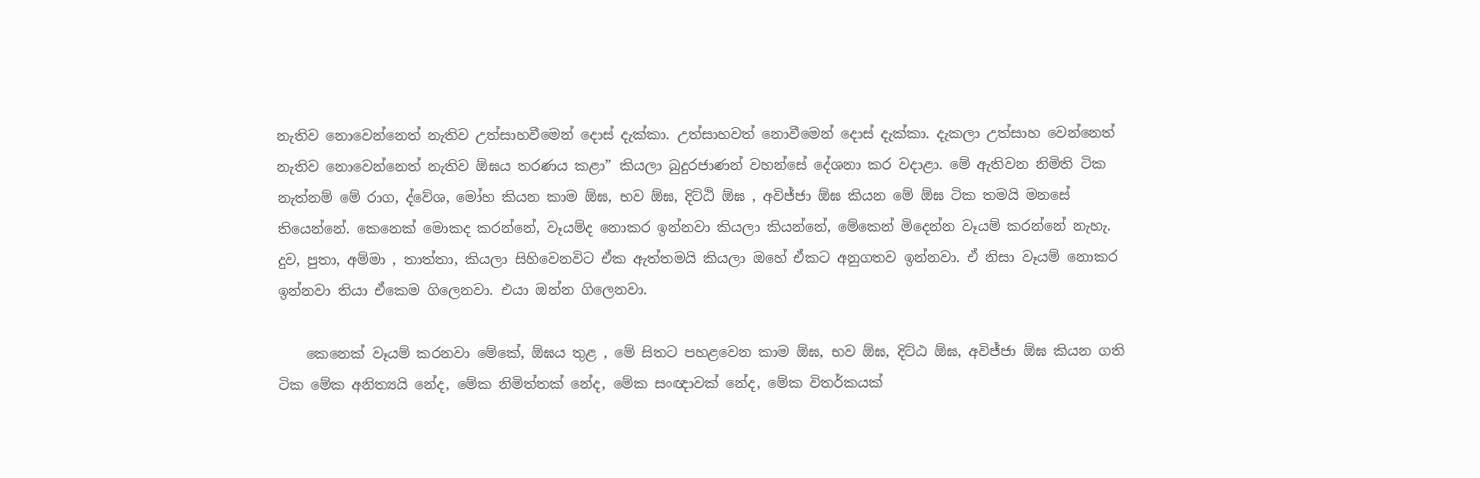නැතිව නොවෙන්නෙත් නැතිව උත්සාහවීමෙන් දොස් දැක්කා. උත්සාහවත් නොවීමෙන් දොස් දැක්කා. දැකලා උත්සාහ වෙන්නෙත් නැතිව නොවෙන්නෙත් නැතිව ඕඝය තරණය කළා” කියලා බුදුරජාණන් වහන්සේ දේශනා කර වදාළා. මේ ඇතිවන නිමිති ටික නැත්නම් මේ රාග, ද්වේශ, මෝහ කියන කාම ඕඝ, භව ඕඝ, දිට්ඨි ඕඝ , අවිජ්ජා ඕඝ කියන මේ ඕඝ ටික තමයි මනසේ තියෙන්නේ. කෙනෙක් මොකද කරන්නේ, වෑයම්ද නොකර ඉන්නවා කියලා කියන්නේ, මේකෙන් මිදෙන්න වෑයම් කරන්නේ නැහැ. දුව, පුතා, අම්මා , තාත්තා, කියලා සිහිවෙනවිට ඒක ඇත්තමයි කියලා ඔහේ ඒකට අනුගතව ඉන්නවා. ඒ නිසා වෑයම් නොකර ඉන්නවා තියා ඒකෙම ගිලෙනවා. එයා ඔන්න ගිලෙනවා.

    කෙනෙක් වෑයම් කරනවා මේකේ, ඕඝය තුළ , මේ සිතට පහළවෙන කාම ඕඝ, භව ඕඝ, දිට්ඨ ඕඝ, අවිජ්ජා ඕඝ කියන ගති ටික මේක අනිත්‍යයි නේද, මේක නිමිත්තක් නේද, මේක සංඥාවක් නේද, මේක විතර්කයක්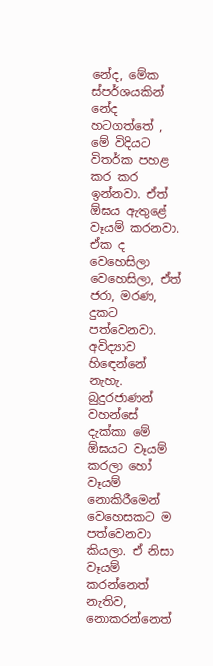නේද, මේක ස්පර්ශයකින් නේද හටගත්තේ , මේ විදියට විතර්ක පහළ කර කර ඉන්නවා. ඒත් ඕඝය ඇතුළේ වෑයම් කරනවා. ඒක ද වෙහෙසිලා වෙහෙසිලා, ඒත් ජරා, මරණ, දුකට පත්වෙනවා. අවිද්‍යාව හිඳෙන්නේ නැහැ. බුදුරජාණන් වහන්සේ දැක්කා මේ ඕඝයට වෑයම් කරලා හෝ වෑයම් නොකිරීමෙන් වෙහෙසකට ම පත්වෙනවා කියලා. ඒ නිසා වෑයම් කරන්නෙත් නැතිව, නොකරන්නෙත්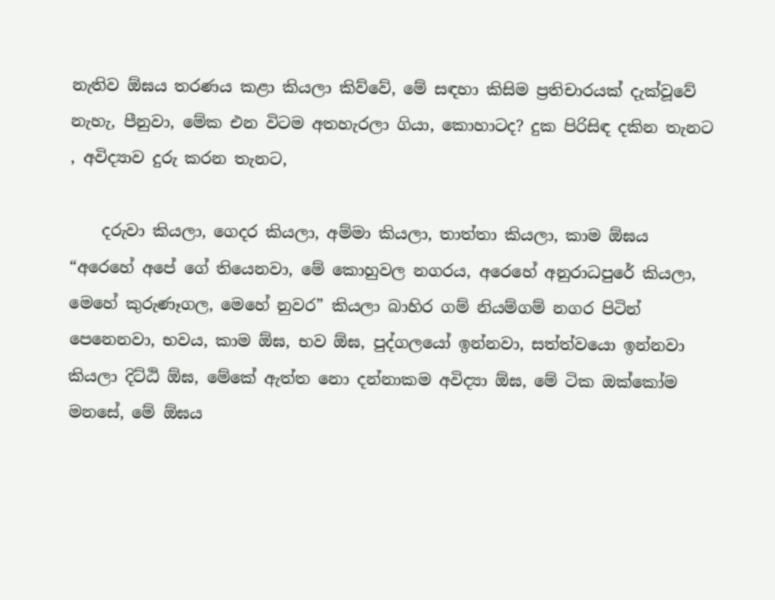නැතිව ඕඝය තරණය කළා කියලා කිව්වේ, මේ සඳහා කිසිම ප්‍රතිචාරයක් දැක්වූවේ නැහැ, පීනුවා, මේක එන විටම අතහැරලා ගියා, කොහාටද? දුක පිරිසිඳ දකින තැනට , අවිද්‍යාව දුරු කරන තැනට,

    දරුවා කියලා, ගෙදර කියලා, අම්මා කියලා, තාත්තා කියලා, කාම ඕඝය “අරෙහේ අපේ ගේ තියෙනවා, මේ කොහුවල නගරය, අරෙහේ අනුරාධපුරේ කියලා, මෙහේ කුරුණෑගල, මෙහේ නුවර” කියලා බාහිර ගම් නියම්ගම් නගර පිටින් පෙනෙනවා, භවය, කාම ඕඝ, භව ඕඝ, පුද්ගලයෝ ඉන්නවා, සත්ත්වයො ඉන්නවා කියලා දිට්ඨි ඕඝ, මේකේ ඇත්ත නො දන්නාකම අවිද්‍යා ඕඝ, මේ ටික ඔක්කෝම මනසේ, මේ ඕඝය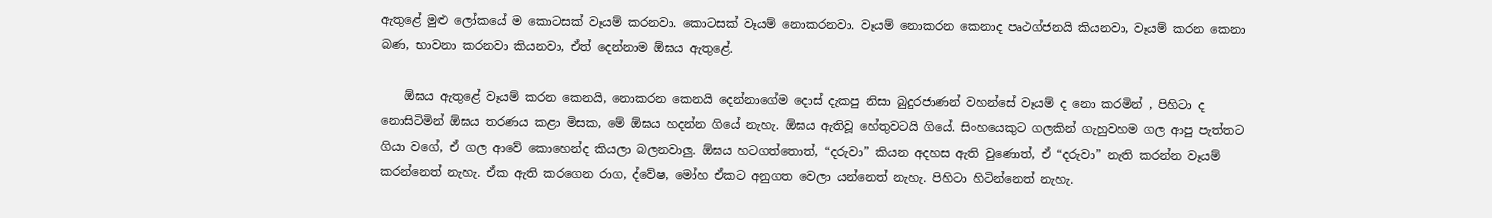ඇතුළේ මුළු ලෝකයේ ම කොටසක් වෑයම් කරනවා. කොටසක් වෑයම් නොකරනවා. වෑයම් නොකරන කෙනාද පෘථග්ජනයි කියනවා, වෑයම් කරන කෙනා බණ, භාවනා කරනවා කියනවා, ඒත් දෙන්නාම ඕඝය ඇතුළේ.

    ඕඝය ඇතුළේ වෑයම් කරන කෙනයි, නොකරන කෙනයි දෙන්නාගේම දොස් දැකපු නිසා බුදුරජාණන් වහන්සේ වෑයම් ද නො කරමින් , පිහිටා ද නොසිටිමින් ඕඝය තරණය කළා මිසක, මේ ඕඝය හදන්න ගියේ නැහැ. ඕඝය ඇතිවූ හේතුවටයි ගියේ. සිංහයෙකුට ගලකින් ගැහුවහම ගල ආපු පැත්තට ගියා වගේ, ඒ ගල ආවේ කොහෙන්ද කියලා බලනවාලු. ඕඝය හටගත්තොත්, “දරුවා” කියන අදහස ඇති වුණොත්, ඒ “දරුවා” නැති කරන්න වෑයම් කරන්නෙත් නැහැ. ඒක ඇති කරගෙන රාග, ද්වේෂ, මෝහ ඒකට අනුගත වෙලා යන්නෙත් නැහැ. පිහිටා හිටින්නෙත් නැහැ.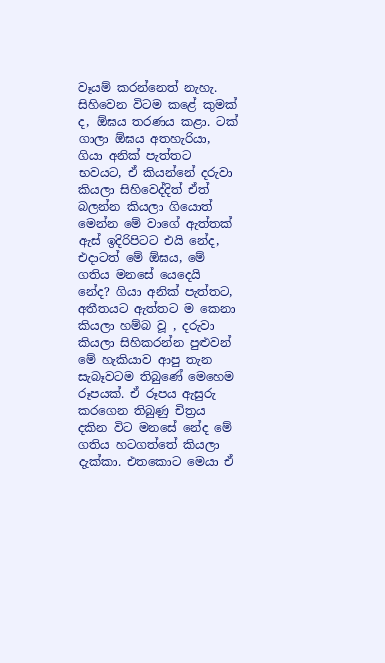වෑයම් කරන්නෙත් නැහැ. සිහිවෙන විටම කළේ කුමක් ද, ඕඝය තරණය කළා. ටක් ගාලා ඕඝය අතහැරියා, ගියා අනික් පැත්තට භවයට, ඒ කියන්නේ දරුවා කියලා සිහිවෙද්දිත් ඒත් බලන්න කියලා ගියොත් මෙන්න මේ වාගේ ඇත්තක් ඇස් ඉදිරිපිටට එයි නේද, එදාටත් මේ ඕඝය, මේ ගතිය මනසේ යෙදෙයි නේද? ගියා අනික් පැත්තට, අතීතයට ඇත්තට ම කෙනා කියලා හම්බ වූ , දරුවා කියලා සිහිකරන්න පුළුවන් මේ හැකියාව ආපු තැන සැබෑවටම තිබුණේ මෙහෙම රූපයක්. ඒ රූපය ඇසුරු කරගෙන තිබුණු චිත්‍රය දකින විට මනසේ නේද මේ ගතිය හටගත්තේ කියලා දැක්කා. එතකොට මෙයා ඒ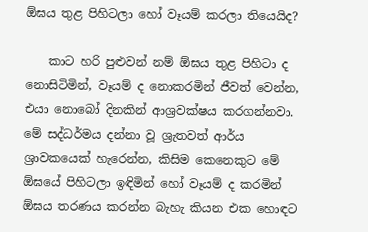ඕඝය තුළ පිහිටලා හෝ වෑයම් කරලා තියෙයිද?

    කාට හරි පුළුවන් නම් ඕඝය තුළ පිහිටා ද නොසිටිමින්, වෑයම් ද නොකරමින් ජීවත් වෙන්න, එයා නොබෝ දිනකින් ආශ්‍රවක්ෂය කරගන්නවා. මේ සද්ධර්මය දන්නා වූ ශ්‍රැතවත් ආර්ය ශ්‍රාවකයෙක් හැරෙන්න, කිසිම කෙනෙකුට මේ ඕඝයේ පිහිටලා ඉඳිමින් හෝ වෑයම් ද කරමින් ඕඝය තරණය කරන්න බැහැ කියන එක හොඳට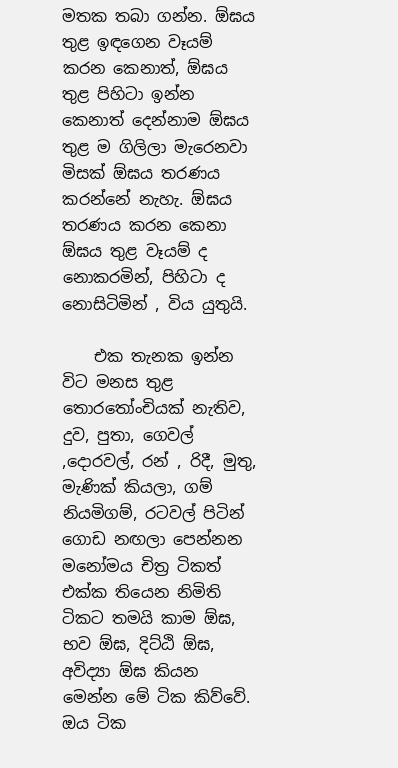මතක තබා ගන්න. ඕඝය තුළ ඉඳගෙන වෑයම් කරන කෙනාත්, ඕඝය තුළ පිහිටා ඉන්න කෙනාත් දෙන්නාම ඕඝය තුළ ම ගිලිලා මැරෙනවා මිසක් ඕඝය තරණය කරන්නේ නැහැ. ඕඝය තරණය කරන කෙනා ඕඝය තුළ වෑයම් ද නොකරමින්, පිහිටා ද නොසිටිමින් , විය යුතුයි.

    එක තැනක ඉන්න විට මනස තුළ තොරතෝංචියක් නැතිව, දුව, පුතා, ගෙවල් ,දොරවල්, රන් , රිදී, මුතු, මැණික් කියලා, ගම් නියමිගම්, රටවල් පිටින් ගොඩ නඟලා පෙන්නන මනෝමය චිත්‍ර ටිකත් එක්ක තියෙන නිමිති ටිකට තමයි කාම ඕඝ, භව ඕඝ, දිට්ඨි ඕඝ, අවිද්‍යා ඕඝ කියන මෙන්න මේ ටික කිව්වේ. ඔය ටික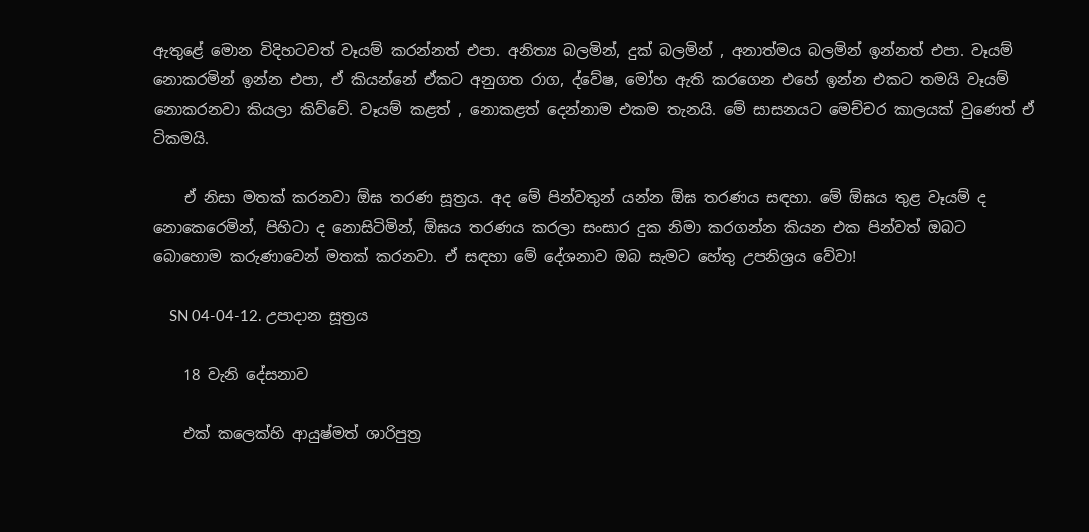ඇතුළේ මොන විදිහටවත් වෑයම් කරන්නත් එපා. අනිත්‍ය බලමින්, දුක් බලමින් , අනාත්මය බලමින් ඉන්නත් එපා. වෑයම් නොකරමින් ඉන්න එපා, ඒ කියන්නේ ඒකට අනුගත රාග, ද්වේෂ, මෝහ ඇති කරගෙන එහේ ඉන්න එකට තමයි වෑයම් නොකරනවා කියලා කිව්වේ. වෑයම් කළත් , නොකළත් දෙන්නාම එකම තැනයි. මේ සාසනයට මෙච්චර කාලයක් වුණෙත් ඒ ටිකමයි.

    ඒ නිසා මතක් කරනවා ඕඝ තරණ සූත්‍රය. අද මේ පින්වතුන් යන්න ඕඝ තරණය සඳහා. මේ ඕඝය තුළ වෑයම් ද නොකෙරෙමින්, පිහිටා ද නොසිටිමින්, ඕඝය තරණය කරලා සංසාර දුක නිමා කරගන්න කියන එක පින්වත් ඔබට බොහොම කරුණාවෙන් මතක් කරනවා. ඒ සඳහා මේ දේශනාව ඔබ සැමට හේතු උපනිශ්‍රය වේවා!

    SN 04-04-12. උපාදාන සූත්‍රය

    18 වැනි දේසනාව

    එක් කලෙක්හි ආයුෂ්මත් ශාරිපුත්‍ර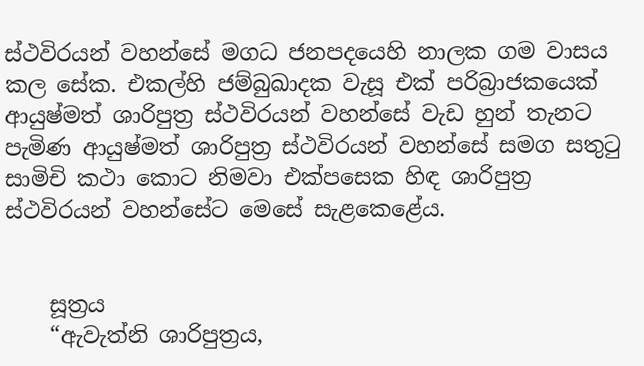ස්ථවිරයන් වහන්සේ මගධ ජනපදයෙහි නාලක ගම වාසය කල සේක. එකල්හි ජම්බුඛාදක වැසූ එක් පරිබ්‍රාජකයෙක් ආයුෂ්මත් ශාරිපුත්‍ර ස්ථවිරයන් වහන්සේ වැඩ හුන් තැනට පැමිණ ආයුෂ්මත් ශාරිපුත්‍ර ස්ථවිරයන් වහන්සේ සමග සතුටු සාමිචි කථා කොට නිමවා එක්පසෙක හිඳ ශාරිපුත්‍ර ස්ථවිරයන් වහන්සේට මෙසේ සැළකෙළේය.


    සූත්‍රය
    “ඇවැත්නි ශාරිපුත්‍රය,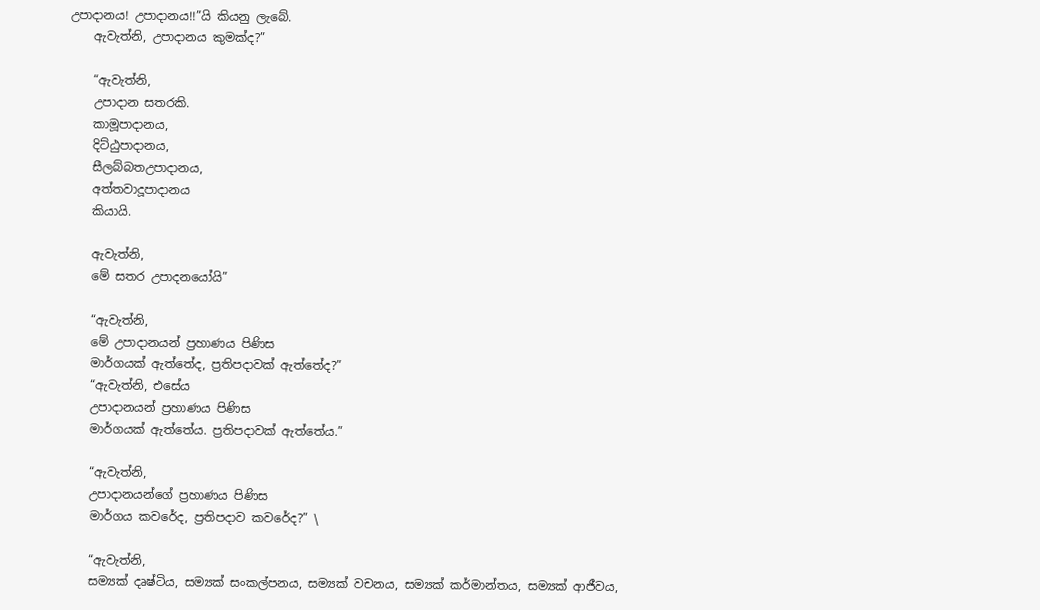උපාදානය! උපාදානය!!”යි කියනු ලැබේ.
    ඇවැත්නි, උපාදානය කුමක්ද?”

    “ඇවැත්නි,
    උපාදාන සතරකි.
    කාමූපාදානය,
    දිට්ඨුපාදානය,
    සීලබ්බතඋපාදානය,
    අත්තවාදූපාදානය
    කියායි.

    ඇවැත්නි,
    මේ සතර උපාදනයෝයි”

    “ඇවැත්නි,
    මේ උපාදානයන් ප්‍රහාණය පිණිස
    මාර්ගයක් ඇත්තේද, ප්‍රතිපදාවක් ඇත්තේද?”
    “ඇවැත්නි, එසේය
    උපාදානයන් ප්‍රහාණය පිණිස
    මාර්ගයක් ඇත්තේය. ප්‍රතිපදාවක් ඇත්තේය.”

    “ඇවැත්නි,
    උපාදානයන්ගේ ප්‍රහාණය පිණිස
    මාර්ගය කවරේද, ප්‍රතිපදාව කවරේද?” \

    “ඇවැත්නි,
    සම්‍යක් දෘෂ්ටිය, සම්‍යක් සංකල්පනය, සම්‍යක් වචනය, සම්‍යක් කර්මාන්තය, සම්‍යක් ආජීවය,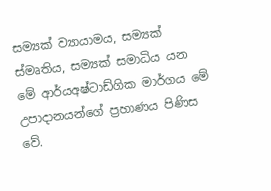සම්‍යක් ව්‍යායාමය, සම්‍යක් ස්මෘතිය, සම්‍යක් සමාධිය යන මේ ආර්යඅෂ්ටාඩ්ගික මාර්ගය මේ උපාදානයන්ගේ ප්‍රහාණය පිණිස වේ.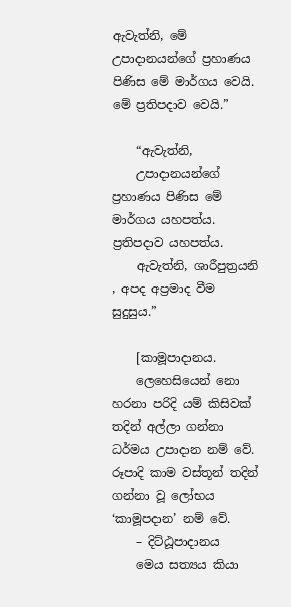ඇවැත්නි, මේ උපාදානයන්ගේ ප්‍රහාණය පිණිස මේ මාර්ගය වෙයි. මේ ප්‍රතිපදාව වෙයි.”

    “ඇවැත්නි,
    උපාදානයන්ගේ ප්‍රහාණය පිණිස මේ මාර්ගය යහපත්ය. ප්‍රතිපදාව යහපත්ය.
    ඇවැත්නි, ශාරීපුත්‍රයනි , අපද අප්‍රමාද වීම සුදුසුය.”

    [කාමූපාදානය.
    ලෙහෙසියෙන් නො හරනා පරිදි යම් කිසිවක් තදින් අල්ලා ගන්නා ධර්මය උපාදාන නම් වේ. රූපාදි කාම වස්තූන් තදින් ගන්නා වූ ලෝභය ‘කාමූපදාන’ නම් වේ.
    – දිට්ඨූපාදානය
    මෙය සත්‍යය කියා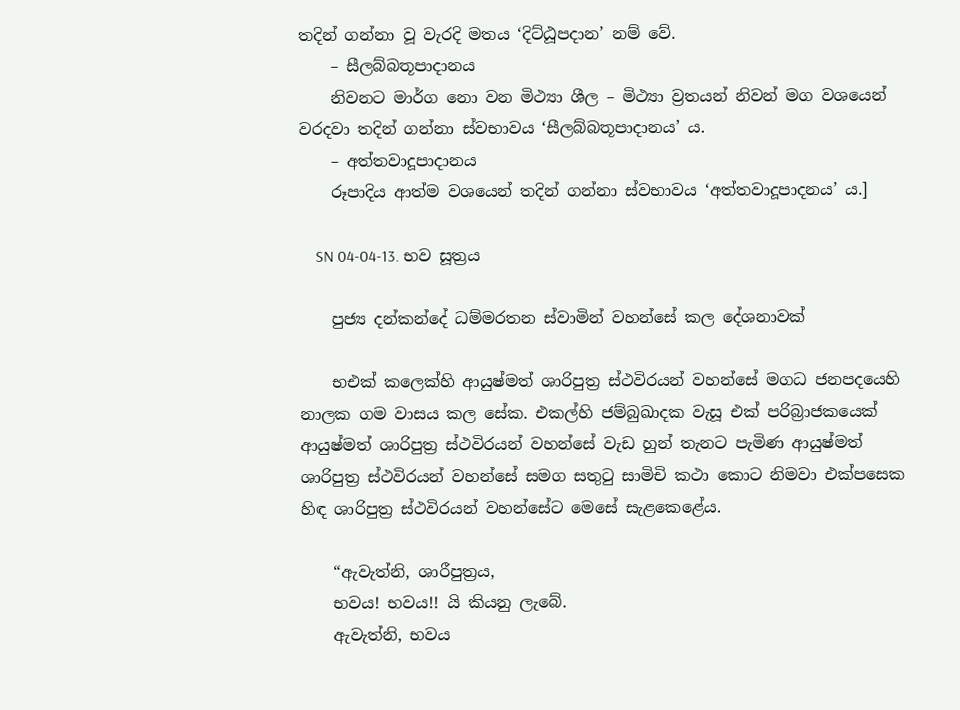තදින් ගන්නා වූ වැරදි මතය ‘දිට්ඨූපදාන’ නම් වේ.
    – සීලබ්බතූපාදානය
    නිවනට මාර්ග නො වන මිථ්‍යා ශීල – මිථ්‍යා ව්‍ර‍තයන් නිවන් මග වශයෙන් වරදවා තදින් ගන්නා ස්වභාවය ‘සීලබ්බතූපාදානය’ ය.
    – අත්තවාදූපාදානය
    රූපාදිය ආත්ම වශයෙන් තදින් ගන්නා ස්වභාවය ‘අත්තවාදූපාදනය’ ය.]

    SN 04-04-13. භව සූත්‍රය

    පුජ්‍ය දන්කන්දේ ධම්මරතන ස්වාමින් වහන්සේ කල දේශනාවක්

    භඑක් කලෙක්හි ආයුෂ්මත් ශාරිපුත්‍ර ස්ථවිරයන් වහන්සේ මගධ ජනපදයෙහි නාලක ගම වාසය කල සේක. එකල්හි ජම්බුඛාදක වැසූ එක් පරිබ්‍රාජකයෙක් ආයුෂ්මත් ශාරිපුත්‍ර ස්ථවිරයන් වහන්සේ වැඩ හුන් තැනට පැමිණ ආයුෂ්මත් ශාරිපුත්‍ර ස්ථවිරයන් වහන්සේ සමග සතුටු සාමිචි කථා කොට නිමවා එක්පසෙක හිඳ ශාරිපුත්‍ර ස්ථවිරයන් වහන්සේට මෙසේ සැළකෙළේය.

    “ඇවැත්නි, ශාරීපුත්‍රය,
    භවය! භවය!! යි කියනු ලැබේ.
    ඇවැත්නි, භවය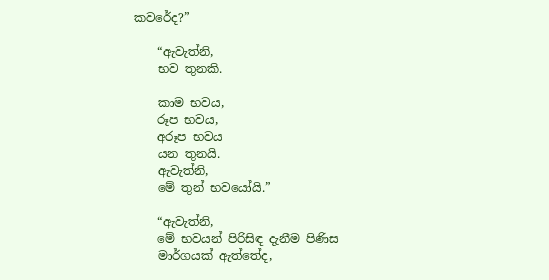කවරේද?”

    “ඇවැත්නි,
    භව තුනකි.

    කාම භවය,
    රූප භවය,
    අරූප භවය
    යන තුනයි.
    ඇවැත්නි,
    මේ තුන් භවයෝයි.”

    “ඇවැත්නි,
    මේ භවයන් පිරිසිඳ දැනීම පිණිස
    මාර්ගයක් ඇත්තේද,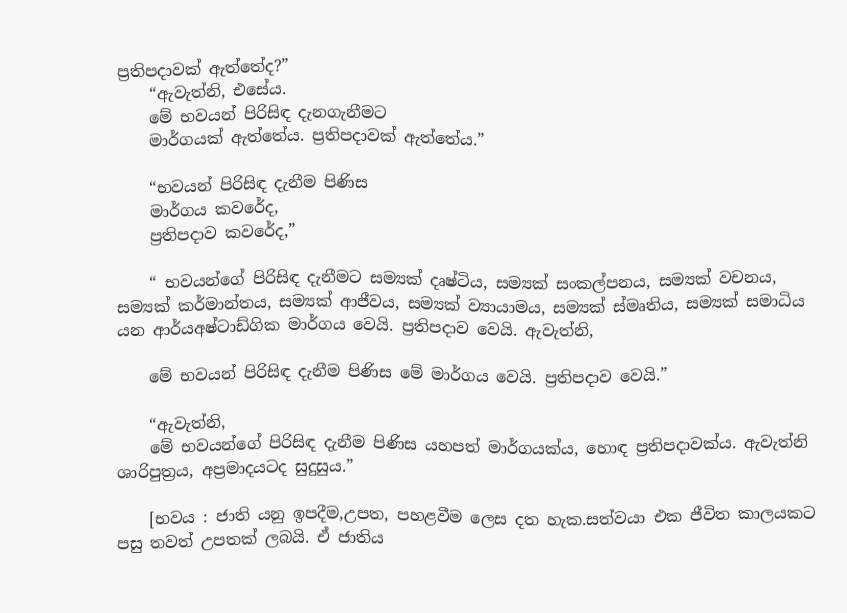ප්‍රතිපදාවක් ඇත්තේද?”
    “ඇවැත්නි, එසේය.
    මේ භවයන් පිරිසිඳ දැනගැනීමට
    මාර්ගයක් ඇත්තේය. ප්‍රතිපදාවක් ඇත්තේය.”

    “භවයන් පිරිසිඳ දැනීම පිණිස
    මාර්ගය කවරේද,
    ප්‍රතිපදාව කවරේද,”

    “ භවයන්ගේ පිරිසිඳ දැනීමට සම්‍යක් දෘෂ්ටිය, සම්‍යක් සංකල්පනය, සම්‍යක් වචනය, සම්‍යක් කර්මාන්තය, සම්‍යක් ආජීවය, සම්‍යක් ව්‍යායාමය, සම්‍යක් ස්මෘතිය, සම්‍යක් සමාධිය යන ආර්යඅෂ්ටාඩ්ගික මාර්ගය වෙයි. ප්‍රතිපදාව වෙයි. ඇවැත්නි,

    මේ භවයන් පිරිසිඳ දැනීම පිණිස මේ මාර්ගය වෙයි. ප්‍රතිපදාව වෙයි.”

    “ඇවැත්නි,
    මේ භවයන්ගේ පිරිසිඳ දැනීම පිණිස යහපත් මාර්ගයක්ය, හොඳ ප්‍රතිපදාවක්ය. ඇවැත්නි ශාරිපුත්‍රය, අප්‍රමාදයටද සුදුසුය.”

    [භවය : ජාති යනු ඉපදීම,උපත, පහළවීම ලෙස දත හැක.සත්වයා එක ජීවිත කාලයකට පසු තවත් උපතක් ලබයි. ඒ ජාතිය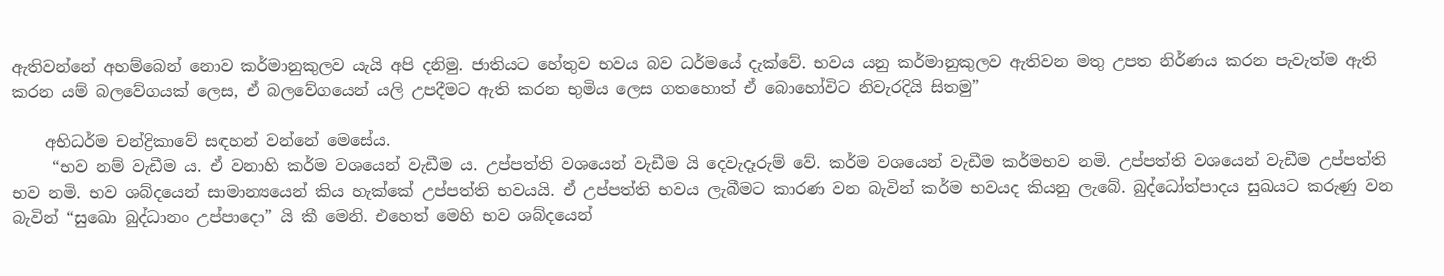ඇතිවන්නේ අහම්බෙන් නොව කර්මානුකුලව යැයි අපි දනිමු. ජාතියට හේතුව භවය බව ධර්මයේ දැක්වේ. භවය යනු කර්මානුකුලව ඇතිවන මතු උපත නිර්ණය කරන පැවැත්ම ඇති කරන යම් බලවේගයක් ලෙස, ඒ බලවේගයෙන් යලි උපදීමට ඇති කරන භුමිය ලෙස ගතහොත් ඒ බොහෝවිට නිවැරදියි සිතමු”

    අභිධර්ම චන්ද්‍රිකාවේ සඳහන් වන්නේ මෙසේය.
     “භව නම් වැඩීම ය. ඒ වනාහි කර්ම වශයෙන් වැඩීම ය. උප්පත්ති වශයෙන් වැඩීම යි දෙවැදෑරුම් වේ. කර්ම වශයෙන් වැඩීම කර්මභව නමි. උප්පත්ති වශයෙන් වැඩීම උප්පත්ති භව නමි. භව ශබ්දයෙන් සාමාන්‍යයෙන් කිය හැක්කේ උප්පත්ති භවයයි. ඒ උප්පත්ති භවය ලැබීමට කාරණ වන බැවින් කර්ම භවයද කියනු ලැබේ. බුද්ධෝත්පාදය සුඛයට කරුණු වන බැවින් “සුඛො බුද්ධානං උප්පාදො” යි කී මෙනි. එහෙත් මෙහි භව ශබ්දයෙන්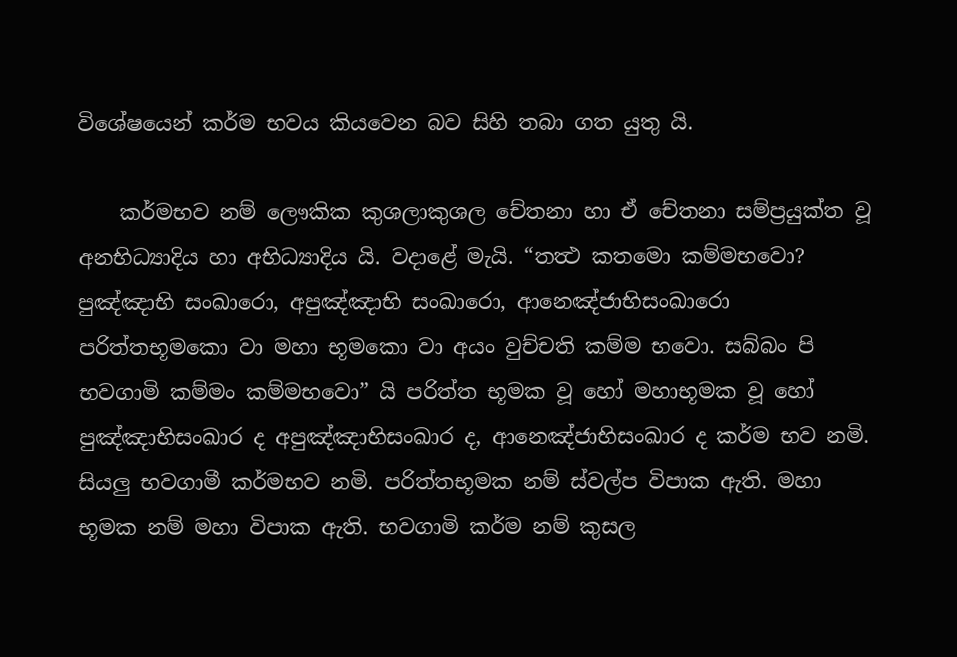විශේෂයෙන් කර්ම භවය කියවෙන බව සිහි තබා ගත යුතු යි.

    කර්මභව නම් ලෞකික කුශලාකුශල චේතනා හා ඒ චේතනා සම්ප්‍රයුක්ත වූ අනභිධ්‍යාදිය හා අභිධ්‍යාදිය යි. වදාළේ මැයි. “තත්‍ථ කතමො කම්මභවො? පුඤ්ඤාභි සංඛාරො, අපුඤ්ඤාභි සංඛාරො, ආනෙඤ්ජාභිසංඛාරො පරිත්තභූමකො වා මහා භූමකො වා අයං වුච්චති කම්ම භවො. සබ්බං පි භවගාමි කම්මං කම්මභවො” යි පරිත්ත භූමක වූ හෝ මහාභූමක වූ හෝ පුඤ්ඤාභිසංඛාර ද අපුඤ්ඤාභිසංඛාර ද, ආනෙඤ්ජාභිසංඛාර ද කර්ම භව නමි. සියලු භවගාමී කර්මභව නමි. පරිත්තභූමක නම් ස්වල්ප විපාක ඇති. මහා භූමක නම් මහා විපාක ඇති. භවගාමි කර්ම නම් කුසල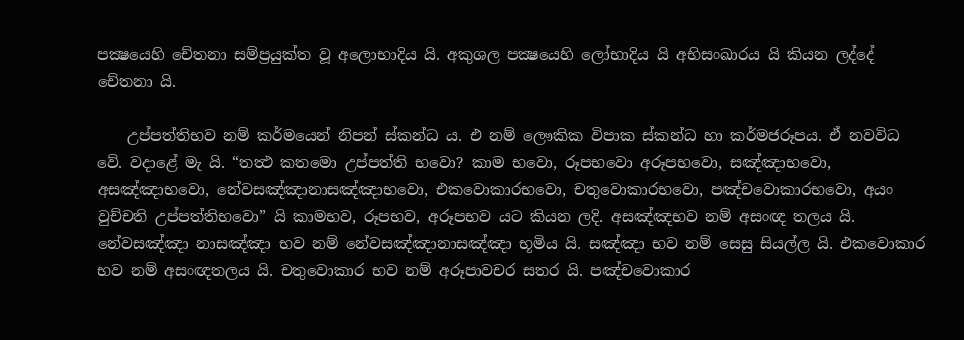පක්‍ෂයෙහි චේතනා සම්ප්‍රයුක්ත වූ අලොභාදිය යි. අකුශල පක්‍ෂයෙහි ලෝභාදිය යි අභිසංඛාරය යි කියන ලද්දේ චේතනා යි.

    උප්පත්තිභව නම් කර්මයෙන් නිපන් ස්කන්ධ ය. එ නම් ලෞකික විපාක ස්කන්ධ හා කර්මජරූපය. ඒ නවවිධ වේ. වදාළේ මැ යි. “තත්‍ථ කතමො උප්පත්ති භවො? කාම භවො, රූපභවො අරූපභවො, සඤ්ඤාභවො, අසඤ්ඤාභවො, නේවසඤ්ඤානාසඤ්ඤාභවො, එකවොකාරභවො, චතුවොකාරභවො, පඤ්චවොකාරභවො, අයං වුච්චති උප්පත්තිභවො” යි කාමභව, රූපභව, අරූපභව යට කියන ලදි. අසඤ්ඤභව නම් අසංඥ තලය යි. නේවසඤ්ඤා නාසඤ්ඤා භව නම් නේවසඤ්ඤානාසඤ්ඤා භූමිය යි. සඤ්ඤා භව නම් සෙසු සියල්ල යි. එකවොකාර භව නම් අසංඥතලය යි. චතුවොකාර භව නම් අරූපාවචර සතර යි. පඤ්චවොකාර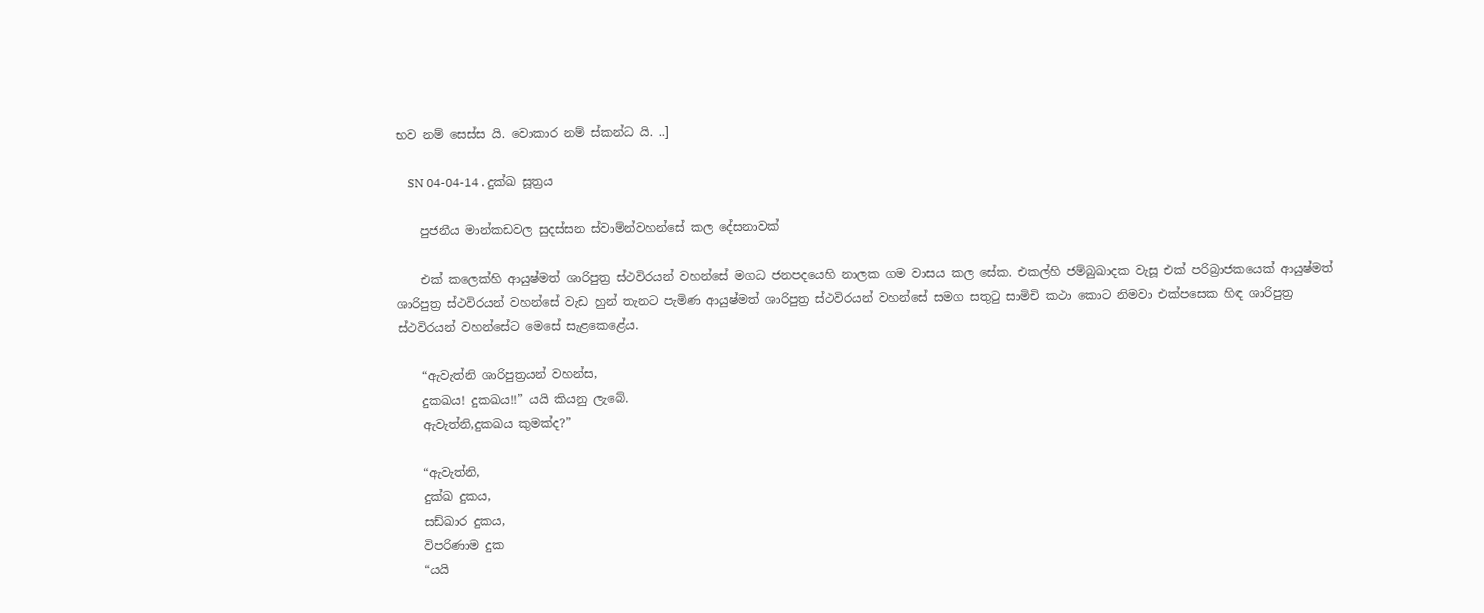භව නම් සෙස්ස යි. වොකාර නම් ස්කන්ධ යි. ..]

    SN 04-04-14 . දුක්ඛ සූත්‍රය

    පුජනීය මාන්කඩවල සුදස්සන ස්වාම්න්වහන්සේ කල දේසනාවක්

    එක් කලෙක්හි ආයුෂ්මත් ශාරිපුත්‍ර ස්ථවිරයන් වහන්සේ මගධ ජනපදයෙහි නාලක ගම වාසය කල සේක. එකල්හි ජම්බුඛාදක වැසූ එක් පරිබ්‍රාජකයෙක් ආයුෂ්මත් ශාරිපුත්‍ර ස්ථවිරයන් වහන්සේ වැඩ හුන් තැනට පැමිණ ආයුෂ්මත් ශාරිපුත්‍ර ස්ථවිරයන් වහන්සේ සමග සතුටු සාමිචි කථා කොට නිමවා එක්පසෙක හිඳ ශාරිපුත්‍ර ස්ථවිරයන් වහන්සේට මෙසේ සැළකෙළේය.

    “ඇවැත්නි ශාරිපුත්‍රයන් වහන්ස,
    දුකඛය! දුකඛය!!” යයි කියනු ලැබේ.
    ඇවැත්නි,දුකඛය කුමක්ද?”

    “ඇවැත්නි,
    දුක්ඛ දුකය,
    සඩ්ඛාර දුකය,
    විපරිණාම දුක
    “යයි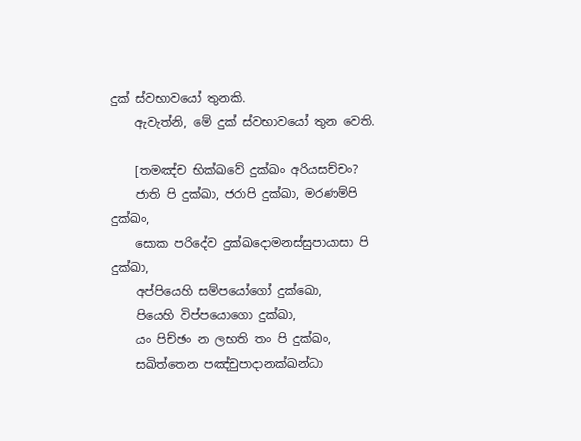දුක් ස්වභාවයෝ තුනකි.
    ඇවැත්නි, මේ දුක් ස්වභාවයෝ තුන වෙති.

    [තමඤ්ච භික්ඛවේ දුක්ඛං අරියසච්චං?
    ජාති පි දුක්ඛා, ජරාපි දුක්ඛා, මරණම්පි දුක්ඛං,
    සොක පරිදේව දුක්ඛදොමනස්සුපායාසා පි දුක්ඛා,
    අප්පියෙහි සම්පයෝගෝ දුක්ඛො,
    පියෙහි විප්පයොගො දුක්ඛා,
    යං පිච්ඡං න ලභති තං පි දුක්ඛං,
    සඛිත්තෙන පඤ්චුපාදානක්ඛන්ධා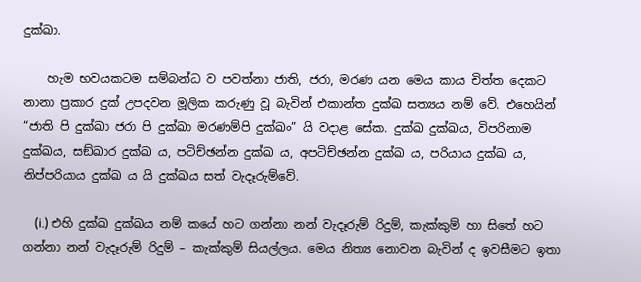දුක්ඛා.

    හැම භවයකටම සම්බන්ධ ව පවත්නා ජාති, ජරා, මරණ යන මෙය කාය චිත්ත දෙකට නානා ප්‍රකාර දුක් උපදවන මූලික කරුණු වූ බැවින් එකාන්ත දුක්ඛ සත්‍යය නම් වේ. එහෙයින් “ජාති පි දුක්ඛා ජරා පි දුක්ඛා මරණම්පි දුක්ඛං” යි වදාළ සේක. දුක්ඛ දුක්ඛය, විපරිනාම දුක්ඛය, සඞ්ඛාර දුක්ඛ ය, පටිච්ඡන්න දුක්ඛ ය, අපටිච්ඡන්න දුක්ඛ ය, පරියාය දුක්ඛ ය, නිප්පරියාය දුක්ඛ ය යි දුක්ඛය සත් වැදෑරුම්වේ.

    (i.) එහි දුක්ඛ දුක්ඛය නම් කයේ හට ගන්නා නන් වැදෑරුම් රිදුම්, කැක්කුම් හා සිතේ හට ගන්නා නන් වැදෑරුම් රිදුම් – කැක්කුම් සියල්ලය. මෙය නිත්‍ය නොවන බැවින් ද ඉවසීමට ඉතා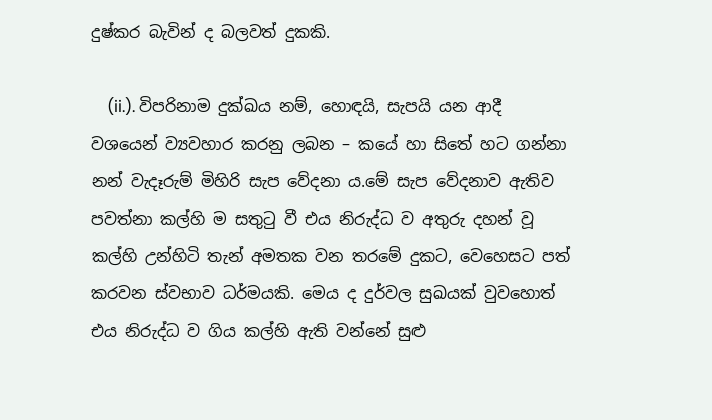දුෂ්කර බැවින් ද බලවත් දුකකි.

    (ii.). විපරිනාම දුක්ඛය නම්, හොඳයි, සැපයි යන ආදී වශයෙන් ව්‍යවහාර කරනු ලබන – කයේ හා සිතේ හට ගන්නා නන් වැදෑරුම් මිහිරි සැප වේදනා ය.මේ සැප වේදනාව ඇතිව පවත්නා කල්හි ම සතුටු වී එය නිරුද්ධ ව අතුරු දහන් වූ කල්හි උන්හිටි තැන් අමතක වන තරමේ දුකට, වෙහෙසට පත් කරවන ස්වභාව ධර්මයකි. මෙය ද දුර්වල සුඛයක් වුවහොත් එය නිරුද්ධ ව ගිය කල්හි ඇති වන්නේ සුළු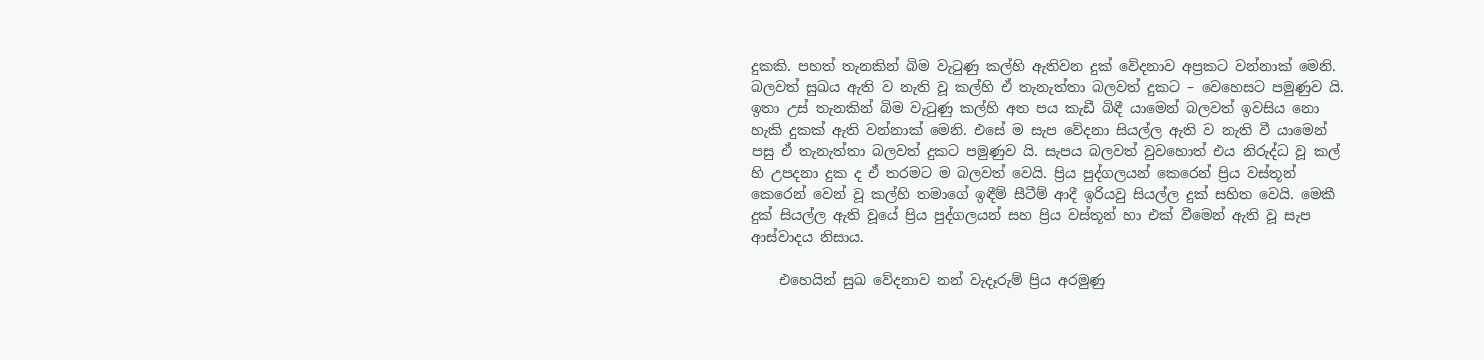දුකකි. පහත් තැනකින් බිම වැටුණු කල්හි ඇතිවන දුක් වේදනාව අප්‍රකට වන්නාක් මෙනි. බලවත් සුඛය ඇති ව නැති වූ කල්හි ඒ තැනැත්තා බලවත් දුකට – වෙහෙසට පමුණුව යි. ඉතා උස් තැනකින් බිම වැටුණු කල්හි අත පය කැඩී බිඳී යාමෙන් බලවත් ඉවසිය නො හැකි දුකක් ඇති වන්නාක් මෙනි. එසේ ම සැප වේදනා සියල්ල ඇති ව නැති වී යාමෙන් පසු ඒ තැනැත්තා බලවත් දුකට පමුණුව යි. සැපය බලවත් වුවහොත් එය නිරුද්ධ වූ කල් හි උපදනා දුක ද ඒ තරමට ම බලවත් වෙයි. ප්‍රිය පුද්ගලයන් කෙරෙන් ප්‍රිය වස්තූන් කෙරෙන් වෙන් වූ කල්හි තමාගේ ඉඳීම් සීටීම් ආදී ඉරියවු සියල්ල දුක් සහිත වෙයි. මෙකී දුක් සියල්ල ඇති වූයේ ප්‍රිය පුද්ගලයන් සහ ප්‍රිය වස්තූන් හා එක් වීමෙන් ඇති වූ සැප ආස්වාදය නිසාය.

    එහෙයින් සුඛ වේදනාව නන් වැදෑරුම් ප්‍රිය අරමුණු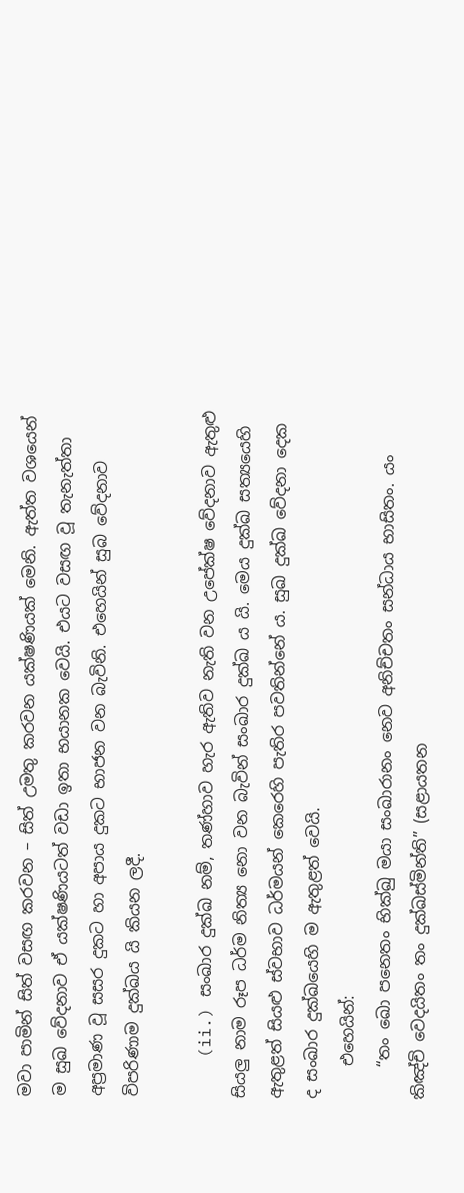මවා පාමින් සිත් වසඟ කරවන – සිත් උමතු කරවන යක්ෂණියක් මෙනි. ඇත්ත වශයෙන් ම සුඛ වේදනාව ඒ යක්ෂණියටත් වඩා ඉතා භයානක වෙයි. එයට වසඟ වූ තැනැත්තා අප්‍රමාණ වූ සසර දුකට හා අපාය දුකට භාජන වන බැවිනි. එහෙයින් සුබ වේදනාව විපරිණාම දුක්ඛය යි කියන ලදී.

    (ii.) සංඛාර දුක්ඛ නම්, තණ්හාව හැර ඇතිව නැති වන උපේක්ෂ වේදනාව ඇතුළු සියලු නාම රූප ධර්ම නිත්‍ය නො වන බැවින් සංඛාර දුක්ඛ ය යි. මෙය දුක්ඛ සත්‍යයෙහි ඇතුළත් සියළු ස්වභාව ධර්මයන් කෙරෙහි පැතිර පවතින්නේ ය. සුඛ දුක්ඛ වේදනා දෙක ද සංඛාර දුක්ඛයෙහි ම ඇතුළත් වෙයි.
    එහෙයින්:
    “තං ඛො පනෙතං භික්ඛු මයා සංඛාරානං නෙව අනිච්චතං සන්ධාය භාසිතං. යං කිඤ්චි වෙදයිතං තං දුක්ඛස්මින්ති” (සළායතන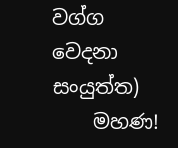වග්ග වෙදනා සංයුත්ත)
    මහණ!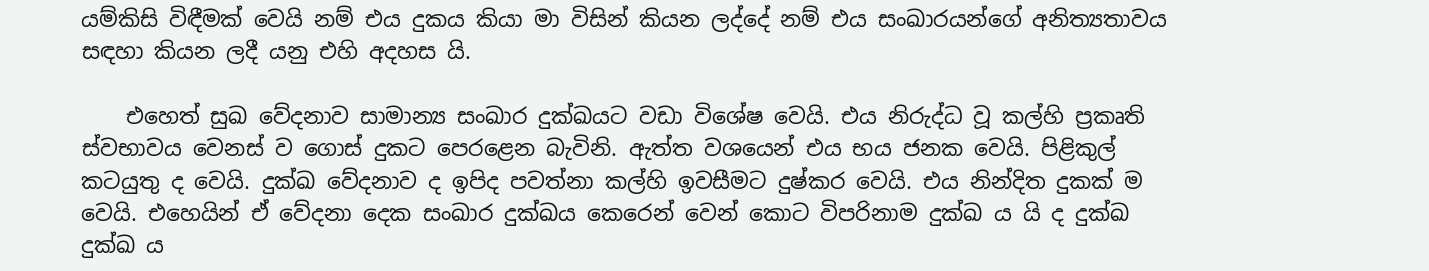යම්කිසි විඳීමක් වෙයි නම් එය දුකය කියා මා විසින් කියන ලද්දේ නම් එය සංඛාරයන්ගේ අනිත්‍යතාවය සඳහා කියන ලදී යනු එහි අදහස යි.

    එහෙත් සුඛ වේදනාව සාමාන්‍ය සංඛාර දුක්ඛයට වඩා විශේෂ වෙයි. එය නිරුද්ධ වූ කල්හි ප්‍රකෘති ස්වභාවය වෙනස් ව ගොස් දුකට පෙරළෙන බැවිනි. ඇත්ත වශයෙන් එය භය ජනක වෙයි. පිළිකුල් කටයුතු ද වෙයි. දුක්ඛ වේදනාව ද ඉපිද පවත්නා කල්හි ඉවසීමට දුෂ්කර වෙයි. එය නින්දිත දුකක් ම වෙයි. එහෙයින් ඒ වේදනා දෙක සංඛාර දුක්ඛය කෙරෙන් වෙන් කොට විපරිනාම දුක්ඛ ය යි ද දුක්ඛ දුක්ඛ ය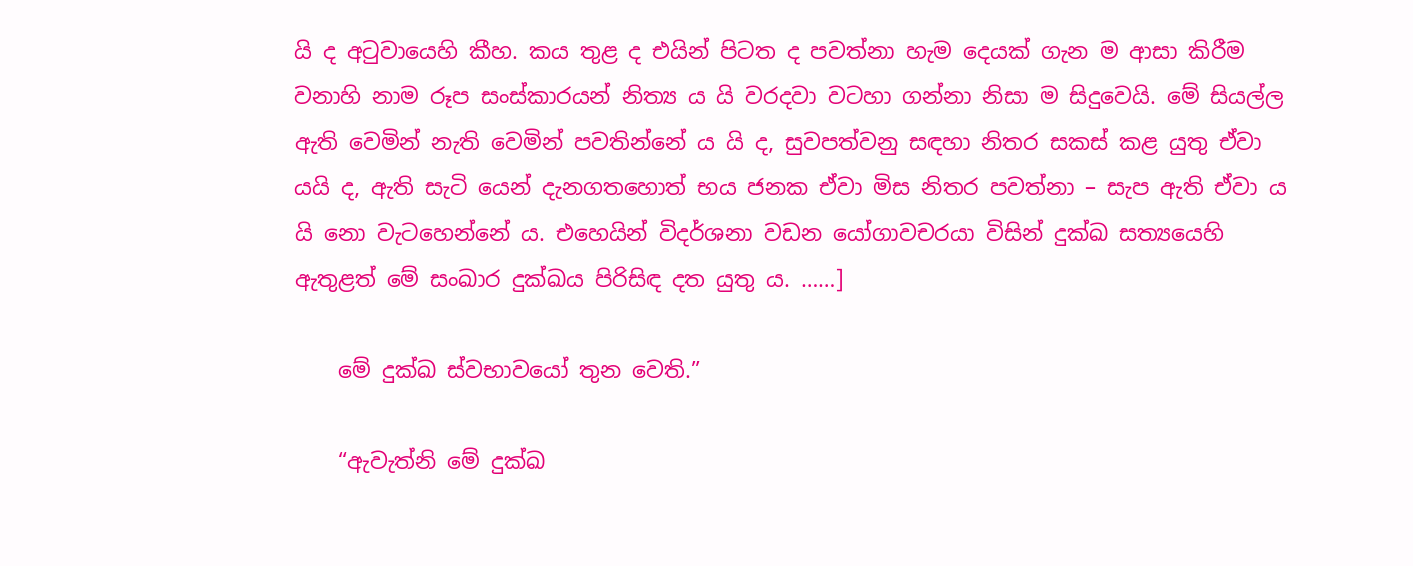යි ද අටුවායෙහි කීහ. කය තුළ ද එයින් පිටත ද පවත්නා හැම දෙයක් ගැන ම ආසා කිරීම වනාහි නාම රූප සංස්කාරයන් නිත්‍ය ය යි වරදවා වටහා ගන්නා නිසා ම සිදුවෙයි. මේ සියල්ල ඇති වෙමින් නැති වෙමින් පවතින්නේ ය යි ද, සුවපත්වනු සඳහා නිතර සකස් කළ යුතු ඒවා යයි ද, ඇති සැටි යෙන් දැනගතහොත් භය ජනක ඒවා මිස නිතර පවත්නා – සැප ඇති ඒවා ය යි නො වැටහෙන්නේ ය. එහෙයින් විදර්ශනා වඩන යෝගාවචරයා විසින් දුක්ඛ සත්‍යයෙහි ඇතුළත් මේ සංඛාර දුක්ඛය පිරිසිඳ දත යුතු ය. ……]

    මේ දුක්ඛ ස්වභාවයෝ තුන වෙති.”

    “ඇවැත්නි මේ දුක්ඛ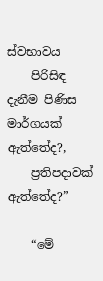ස්වභාවය
    පිරිසිඳ දැනීම පිණිස මාර්ගයක් ඇත්තේද?,
    ප්‍රතිපදාවක් ඇත්තේද?”

    “මේ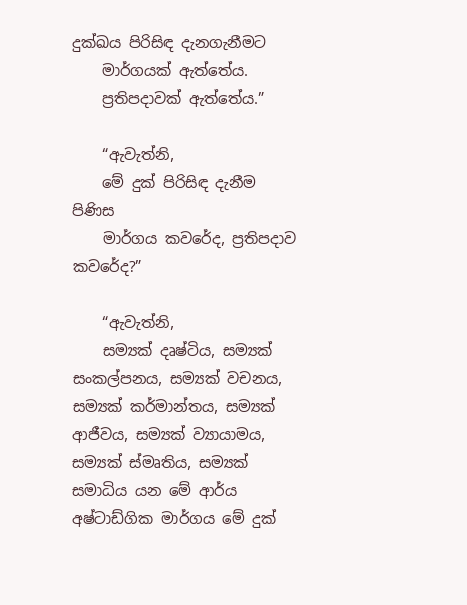දුක්ඛය පිරිසිඳ දැනගැනීමට
    මාර්ගයක් ඇත්තේය.
    ප්‍රතිපදාවක් ඇත්තේය.”

    “ඇවැත්නි,
    මේ දුක් පිරිසිඳ දැනීම පිණිස
    මාර්ගය කවරේද, ප්‍රතිපදාව කවරේද?”

    “ඇවැත්නි,
    සම්‍යක් දෘෂ්ටිය, සම්‍යක් සංකල්පනය, සම්‍යක් වචනය, සම්‍යක් කර්මාන්තය, සම්‍යක් ආජීවය, සම්‍යක් ව්‍යායාමය, සම්‍යක් ස්මෘතිය, සම්‍යක් සමාධිය යන මේ ආර්ය අෂ්ටාඩ්ගික මාර්ගය මේ දුක්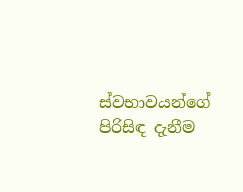ස්වභාවයන්ගේ පිරිසිඳ දැනීම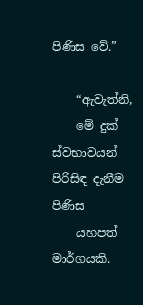පිණිස වේ.”

    “ඇවැත්නි,
    මේ දුක් ස්වභාවයන් පිරිසිඳ දැනීම පිණිස
    යහපත් මාර්ගයකි.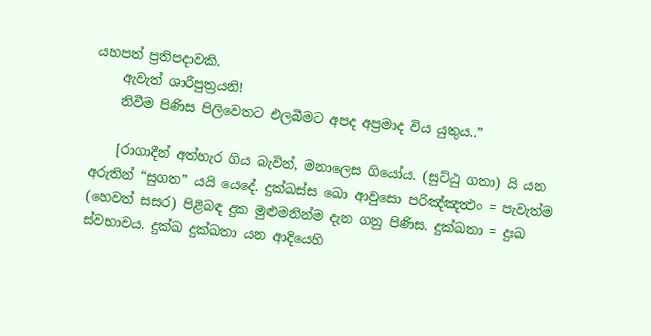යහපත් ප්‍රතිපදාවකි.
    ඇවැත් ශාරීපුත්‍රයනි!
    නිවීම පිණිස පිලිවෙතට එලබීමට අපද අප්‍රමාද විය යුතුය..”

    [රාගාදීන් අත්හැර ගිය බැවින්, මනාලෙස ගියෝය. (සුට්ඨු ගතා) යි යන අරුතින් “සුගත” යයි යෙදේ. දුක්‍ඛස්ස ඛො ආවුසො පරිඤ්ඤත්‍ථං = පැවැත්ම (හෙවත් සසර) පිළිබඳ දුක මුළුමනින්ම දැන ගනු පිණිස. දුක්ඛතා = දුඃඛ ස්වභාවය. දුක්‍ඛ දුක්‍ඛතා යන ආදියෙහි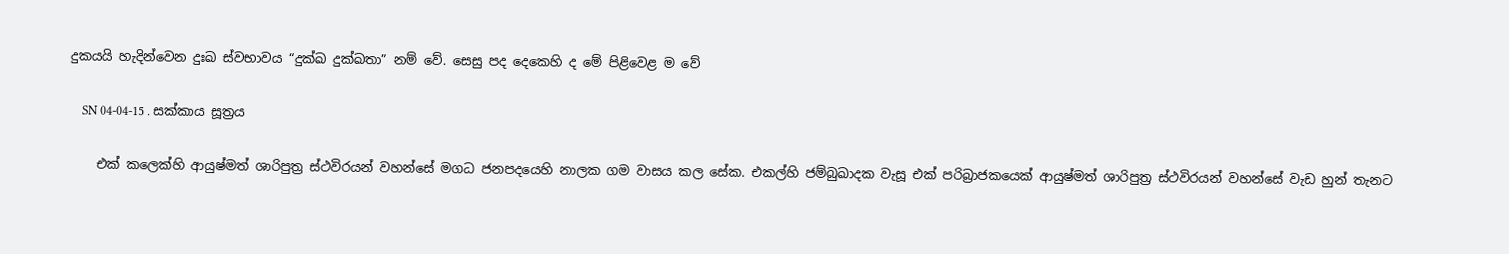දුකයයි හැදින්වෙන දුඃඛ ස්වභාවය “දුක්‍ඛ දුක්‍ඛතා” නම් වේ. සෙසු පද දෙකෙහි ද මේ පිළිවෙළ ම වේ

    SN 04-04-15 . සක්කාය සූත්‍රය

    එක් කලෙක්හි ආයුෂ්මත් ශාරිපුත්‍ර ස්ථවිරයන් වහන්සේ මගධ ජනපදයෙහි නාලක ගම වාසය කල සේක. එකල්හි ජම්බුඛාදක වැසූ එක් පරිබ්‍රාජකයෙක් ආයුෂ්මත් ශාරිපුත්‍ර ස්ථවිරයන් වහන්සේ වැඩ හුන් තැනට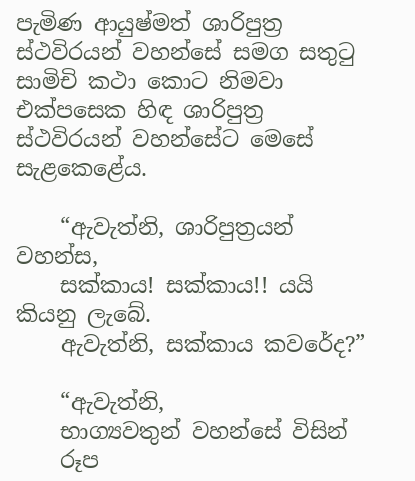පැමිණ ආයුෂ්මත් ශාරිපුත්‍ර ස්ථවිරයන් වහන්සේ සමග සතුටු සාමිචි කථා කොට නිමවා එක්පසෙක හිඳ ශාරිපුත්‍ර ස්ථවිරයන් වහන්සේට මෙසේ සැළකෙළේය.

    “ඇවැත්නි, ශාරිපුත්‍රයන් වහන්ස,
    සක්කාය! සක්කාය!! යයි කියනු ලැබේ.
    ඇවැත්නි, සක්කාය කවරේද?”

    “ඇවැත්නි,
    භාග්‍යවතුන් වහන්සේ විසින්
    රූප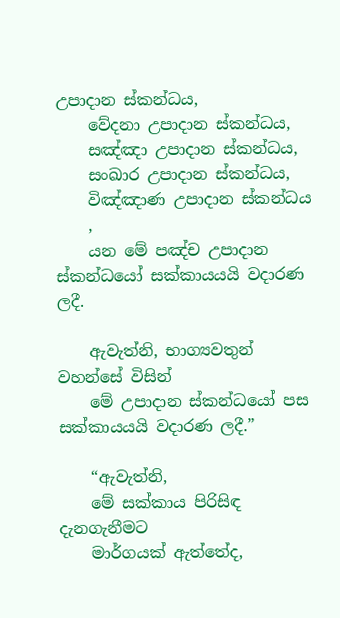උපාදාන ස්කන්ධය,
    වේදනා උපාදාන ස්කන්ධය,
    සඤ්ඤා උපාදාන ස්කන්ධය,
    සංඛාර උපාදාන ස්කන්ධය,
    විඤ්ඤාණ උපාදාන ස්කන්ධය
    ,
    යන මේ පඤ්ච උපාදාන ස්කන්ධයෝ සක්කායයයි වදාරණ ලදී.

    ඇවැත්නි, භාග්‍යවතුන් වහන්සේ විසින්
    මේ උපාදාන ස්කන්ධයෝ පස සක්කායයයි වදාරණ ලදී.”

    “ඇවැත්නි,
    මේ සක්කාය පිරිසිඳ දැනගැනීමට
    මාර්ගයක් ඇත්තේද,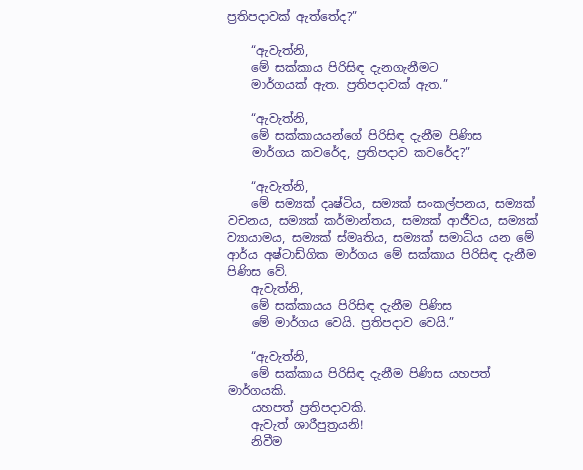ප්‍රතිපදාවක් ඇත්තේද?”

    “ඇවැත්නි,
    මේ සක්කාය පිරිසිඳ දැනගැනීමට
    මාර්ගයක් ඇත. ප්‍රතිපදාවක් ඇත.”

    “ඇවැත්නි,
    මේ සක්කායයන්ගේ පිරිසිඳ දැනීම පිණිස
    මාර්ගය කවරේද, ප්‍රතිපදාව කවරේද?”

    “ඇවැත්නි,
    මේ සම්‍යක් දෘෂ්ටිය, සම්‍යක් සංකල්පනය, සම්‍යක් වචනය, සම්‍යක් කර්මාන්තය, සම්‍යක් ආජීවය, සම්‍යක් ව්‍යායාමය, සම්‍යක් ස්මෘතිය, සම්‍යක් සමාධිය යන මේ ආර්ය අෂ්ටාඩ්ගික මාර්ගය මේ සක්කාය පිරිසිඳ දැනීම පිණිස වේ.
    ඇවැත්නි,
    මේ සක්කායය පිරිසිඳ දැනීම පිණිස
    මේ මාර්ගය වෙයි. ප්‍රතිපදාව වෙයි.”

    “ඇවැත්නි,
    මේ සක්කාය පිරිසිඳ දැනීම පිණිස යහපත් මාර්ගයකි.
    යහපත් ප්‍රතිපදාවකි.
    ඇවැත් ශාරීපුත්‍රයනි!
    නිවීම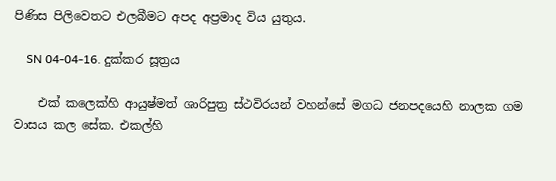පිණිස පිලිවෙතට එලබීමට අපද අප්‍රමාද විය යුතුය.

    SN 04-04-16. දුක්කර සූත්‍රය

    එක් කලෙක්හි ආයුෂ්මත් ශාරිපුත්‍ර ස්ථවිරයන් වහන්සේ මගධ ජනපදයෙහි නාලක ගම වාසය කල සේක. එකල්හි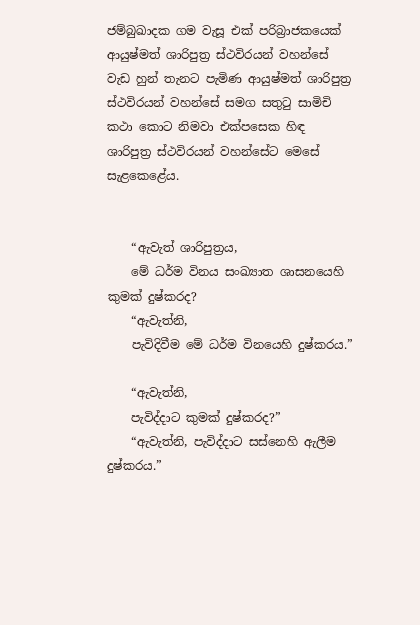ජම්බුඛාදක ගම වැසූ එක් පරිබ්‍රාජකයෙක් ආයුෂ්මත් ශාරිපුත්‍ර ස්ථවිරයන් වහන්සේ වැඩ හුන් තැනට පැමිණ ආයුෂ්මත් ශාරිපුත්‍ර ස්ථවිරයන් වහන්සේ සමග සතුටු සාමිචි කථා කොට නිමවා එක්පසෙක හිඳ ශාරිපුත්‍ර ස්ථවිරයන් වහන්සේට මෙසේ සැළකෙළේය.


    “ඇවැත් ශාරිපුත්‍රය,
    මේ ධර්ම විනය සංඛ්‍යාත ශාසනයෙහි කුමක් දුෂ්කරද?
    “ඇවැත්නි,
    පැවිදිවීම මේ ධර්ම විනයෙහි දුෂ්කරය.”

    “ඇවැත්නි,
    පැවිද්දාට කුමක් දුෂ්කරද?”
    “ඇවැත්නි, පැවිද්දාට සස්නෙහි ඇලීම දුෂ්කරය.”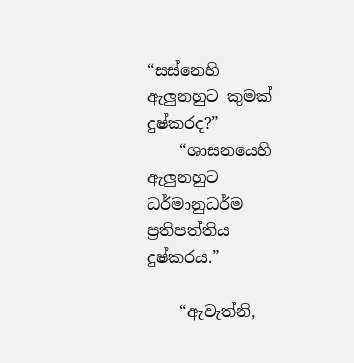“සස්නෙහි ඇලුනහුට කුමක් දුෂ්කරද?”
    “ශාසනයෙහි ඇලුනහුට ධර්මානුධර්ම ප්‍රතිපත්තිය දුෂ්කරය.”

    “ඇවැත්නි,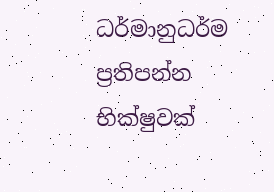ධර්මානුධර්ම ප්‍රතිපන්න භික්ෂුවක්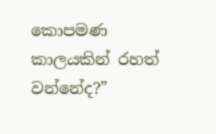කොපමණ කාලයකින් රහත් වන්නේද?”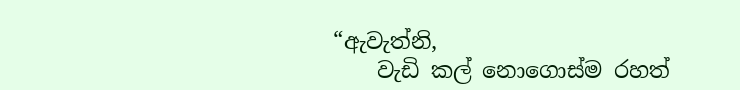“ඇවැත්නි,
    වැඩි කල් නොගොස්ම රහත්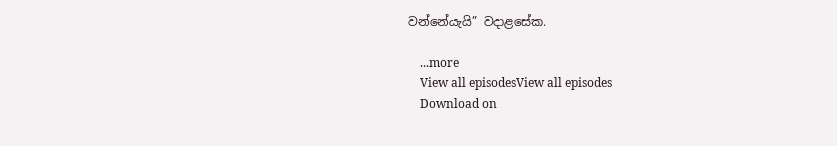වන්නේයැයි” වදාළසේක.

    ...more
    View all episodesView all episodes
    Download on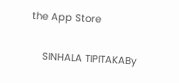the App Store

    SINHALA TIPITAKABy